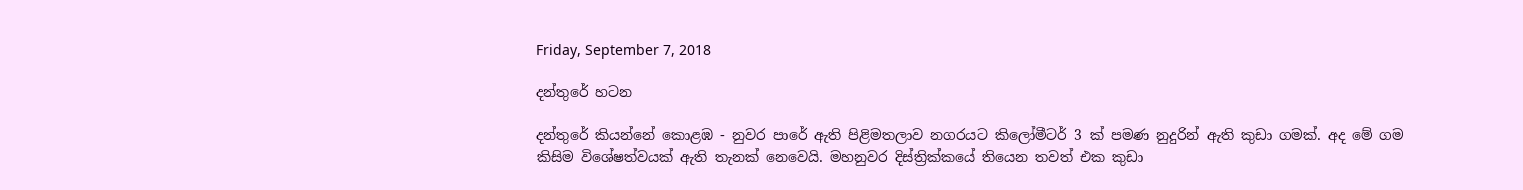Friday, September 7, 2018

දන්තුරේ හටන

දන්තුරේ කියන්නේ කොළඹ - නුවර පාරේ ඇති පිළිමතලාව නගරයට කිලෝමීටර් 3 ක් පමණ නුදුරින් ඇති කුඩා ගමක්. අද මේ ගම කිසිම විශේෂත්වයක් ඇති තැනක් නෙවෙයි. මහනුවර දිස්ත්‍රික්කයේ තියෙන තවත් එක කුඩා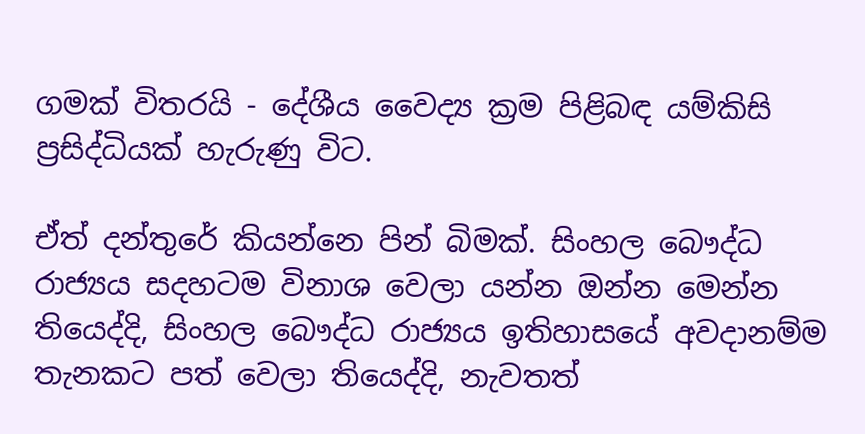ගමක් විතරයි - දේශීය වෛද්‍ය ක්‍රම පිළිබඳ යම්කිසි ප්‍රසිද්ධියක් හැරුණු විට.

ඒත් දන්තුරේ කියන්නෙ පින් බිමක්. සිංහල බෞද්ධ රාජ්‍යය සදහටම විනාශ වෙලා යන්න ඔන්න මෙන්න තියෙද්දි, සිංහල බෞද්ධ රාජ්‍යය ඉතිහාසයේ අවදානම්ම තැනකට පත් වෙලා තියෙද්දි, නැවතත්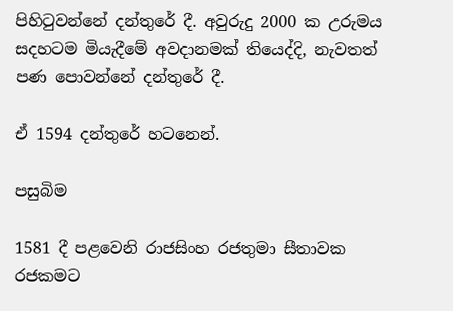පිහිටුවන්නේ දන්තුරේ දී. අවුරුදු 2000 ක උරුමය සදහටම මියැදීමේ අවදානමක් තියෙද්දි, නැවතත් පණ පොවන්නේ දන්තුරේ දී.

ඒ 1594 දන්තුරේ හටනෙන්.

පසුබිම

1581 දී පළවෙනි රාජසිංහ රජතුමා සීතාවක රජකමට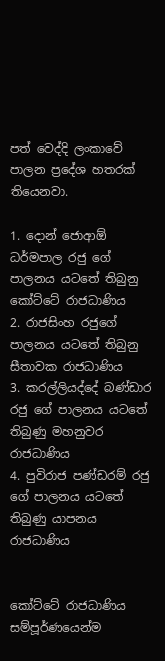පත් වෙද්දි ලංකාවේ පාලන ප්‍රදේශ හතරක් තියෙනවා.

1. දොන් ජොආඕ ධර්මපාල රජු ගේ පාලනය යටතේ තිබුනු කෝට්ටේ රාජධාණිය
2. රාජසිංහ රජුගේ පාලනය යටතේ තිබුනු සීතාවක රාජධාණිය
3. කරල්ලියද්දේ බණ්ඩාර රජු ගේ පාලනය යටතේ තිබුණු මහනුවර රාජධාණිය
4. පුවිරාජ පණ්ඩරම් රජු ගේ පාලනය යටතේ තිබුණු යාපනය රාජධාණිය


කෝට්ටේ රාජධාණිය සම්පූර්ණයෙන්ම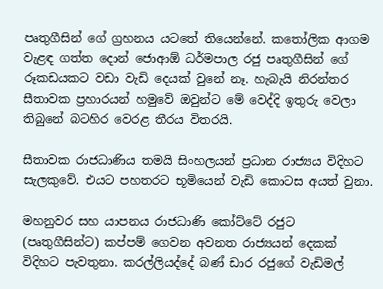පෘතුගීසින් ගේ ග්‍රහනය යටතේ තියෙන්නේ. කතෝලික ආගම වැළඳ ගත්ත දොන් ජොආඕ ධර්මපාල රජු පෘතුගීසින් ගේ රූකඩයකට වඩා වැඩි දෙයක් වුනේ නෑ. හැබැයි නිරන්තර සීතාවක ප්‍රහාරයන් හමුවේ ඔවුන්ට මේ වෙද්දි ඉතුරු වෙලා තිබුනේ බටහිර වෙරළ තීරය විතරයි.

සීතාවක රාජධාණිය තමයි සිංහලයන් ප්‍රධාන රාජ්‍යය විදිහට සැලකුවේ. එයට පහතරට භූමියෙන් වැඩි කොටස අයත් වුනා.

මහනුවර සහ යාපනය රාජධාණි කෝට්ටේ රජුට (පෘතුගීසින්ට) කප්පම් ගෙවන අවනත රාජ්‍යයන් දෙකක් විදිහට පැවතුනා. කරල්ලියද්දේ බණ් ඩාර රජුගේ වැඩිමල්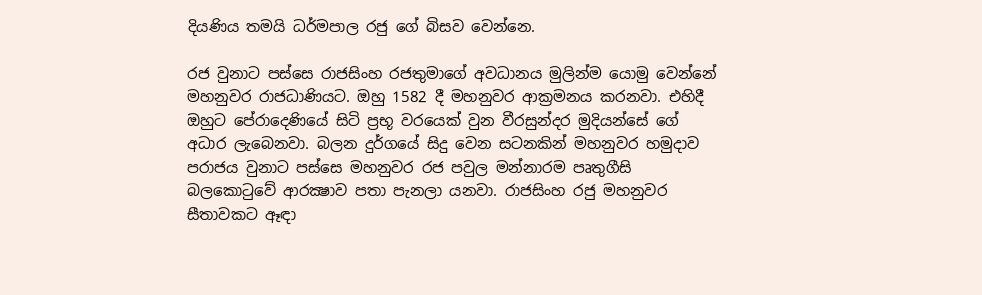දියණිය තමයි ධර්මපාල රජු ගේ බිසව වෙන්නෙ.

රජ වුනාට පස්සෙ රාජසිංහ රජතුමාගේ අවධානය මුලින්ම යොමු වෙන්නේ මහනුවර රාජධාණියට. ඔහු 1582 දී මහනුවර ආක්‍රමනය කරනවා. එහිදී ඔහුට පේරාදෙණියේ සිටි ප්‍රභූ වරයෙක් වුන වීරසුන්දර මුදියන්සේ ගේ අධාර ලැබෙනවා. බලන දුර්ගයේ සිදු වෙන සටනකින් මහනුවර හමුදාව පරාජය වුනාට පස්සෙ මහනුවර රජ පවුල මන්නාරම පෘතුගීසි බලකොටුවේ ආරක්‍ෂාව පතා පැනලා යනවා. රාජසිංහ රජු මහනුවර සීතාවකට ඈඳා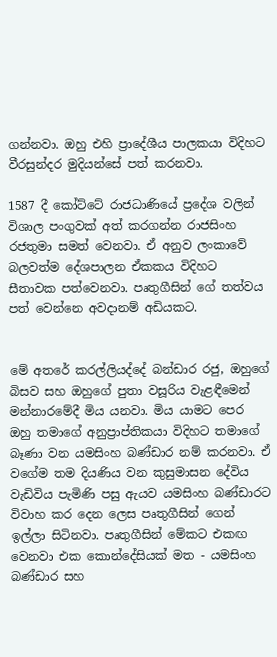ගන්නවා. ඔහු එහි ප්‍රාදේශීය පාලකයා විදිහට වීරසුන්දර මුදියන්සේ පත් කරනවා.

1587 දී කෝට්ටේ රාජධාණියේ ප්‍රදේශ වලින් විශාල පංගුවක් අත් කරගන්න රාජසිංහ රජතුමා සමත් වෙනවා. ඒ අනුව ලංකාවේ බලවත්ම දේශපාලන ඒකකය විදිහට සීතාවක පත්වෙනවා. පෘතුගීසින් ගේ තත්වය පත් වෙන්නෙ අවදානම් අඩියකට.


මේ අතරේ කරල්ලියද්දේ බන්ඩාර රජු, ඔහුගේ බිසව සහ ඔහුගේ පුතා වසූරිය වැළඳීමෙන් මන්නාරමේදී මිය යනවා. මිය යාමට පෙර ඔහු තමාගේ අනුප්‍රාප්තිකයා විදිහට තමාගේ බෑණා වන යමසිංහ බණ්ඩාර නම් කරනවා. ඒ වගේම තම දියණිය වන කුසුමාසන දේවිය වැඩිවිය පැමිණි පසු ඇයව යමසිංහ බණ්ඩාරට විවාහ කර දෙන ලෙස පෘතුගීසින් ගෙන් ඉල්ලා සිටිනවා. පෘතුගීසින් මේකට එකඟ වෙනවා එක කොන්දේසියක් මත - යමසිංහ බණ්ඩාර සහ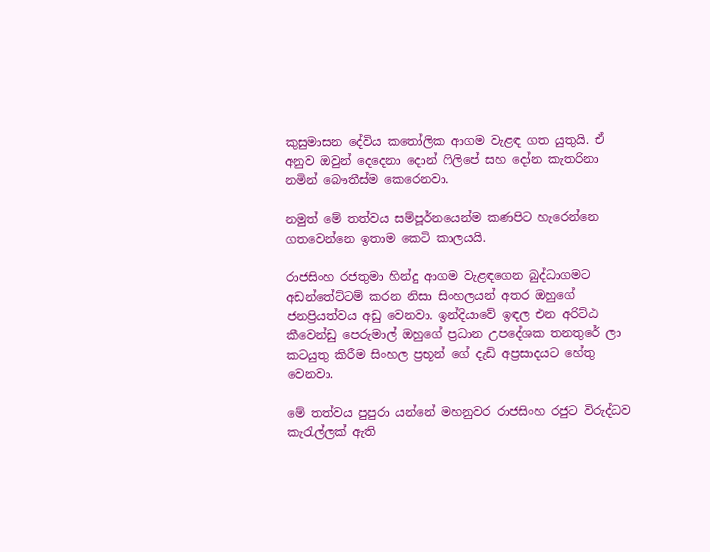කුසුමාසන දේවිය කතෝලික ආගම වැළඳ ගත යුතුයි. ඒ අනුව ඔවුන් දෙදෙනා දොන් ෆිලිපේ සහ දෝන කැතරිනා නමින් බෞතීස්ම කෙරෙනවා.

නමුත් මේ තත්වය සම්පූර්නයෙන්ම කණපිට හැරෙන්නෙ ගතවෙන්නෙ ඉතාම කෙටි කාලයයි.

රාජසිංහ රජතුමා හින්දු ආගම වැළඳගෙන බුද්ධාගමට අඩන්තේට්ටම් කරන නිසා සිංහලයන් අතර ඔහුගේ ජනප්‍රියත්වය අඩු වෙනවා. ඉන්දියාවේ ඉඳල එන අරිට්ඨ කීවෙන්ඩු පෙරුමාල් ඔහුගේ ප්‍රධාන උපදේශක තනතුරේ ලා කටයුතු කිරීම සිංහල ප්‍රභූන් ගේ දැඩි අප්‍රසාදයට හේතු වෙනවා.

මේ තත්වය පුපුරා යන්නේ මහනුවර රාජසිංහ රජුට විරුද්ධව කැරැල්ලක් ඇති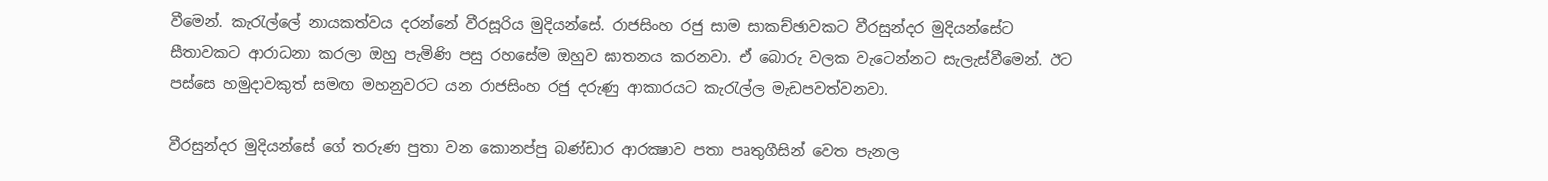වීමෙන්. කැරැල්ලේ නායකත්වය දරන්නේ වීරසූරිය මුදියන්සේ. රාජසිංහ රජු සාම සාකච්ඡාවකට වීරසුන්දර මුදියන්සේට සීතාවකට ආරාධනා කරලා ඔහු පැමිණි පසු රහසේම ඔහුව ඝාතනය කරනවා. ඒ බොරු වලක වැටෙන්නට සැලැස්වීමෙන්. ඊට පස්සෙ හමුදාවකුත් සමඟ මහනුවරට යන රාජසිංහ රජු දරුණු ආකාරයට කැරැල්ල මැඩපවත්වනවා.

වීරසුන්දර මුදියන්සේ ගේ තරුණ පුතා වන කොනප්පු බණ්ඩාර ආරක්‍ෂාව පතා පෘතුගීසින් වෙත පැනල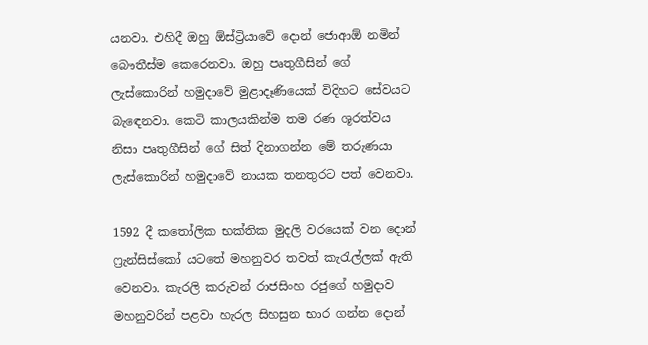යනවා. එහිදී ඔහු ඕස්ට්‍රියාවේ දොන් ජොආඕ නමින් බෞතීස්ම කෙරෙනවා. ඔහු පෘතුගීසින් ගේ ලැස්කොරින් හමුදාවේ මුළාදෑණියෙක් විදිහට සේවයට බැඳෙනවා. කෙටි කාලයකින්ම තම රණ ශූරත්වය නිසා පෘතුගීසින් ගේ සිත් දිනාගන්න මේ තරුණයා ලැස්කොරින් හමුදාවේ නායක තනතුරට පත් වෙනවා.

1592 දී කතෝලික භක්තික මුදලි වරයෙක් වන දොන් ෆ්‍රැන්සිස්කෝ යටතේ මහනුවර තවත් කැරැල්ලක් ඇති වෙනවා. කැරලි කරුවන් රාජසිංහ රජුගේ හමුදාව මහනුවරින් පළවා හැරල සිහසුන භාර ගන්න දොන්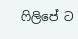ෆිලිපේ ට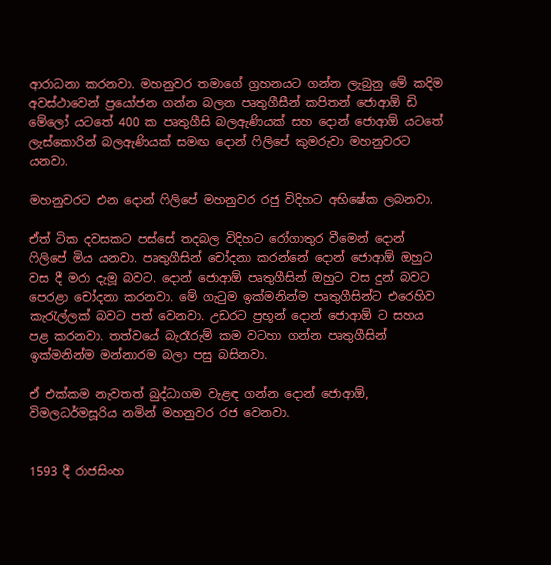ආරාධනා කරනවා. මහනුවර තමාගේ ග්‍රහනයට ගන්න ලැබුනු මේ කදිම අවස්ථාවෙන් ප්‍රයෝජන ගන්න බලන පෘතුගීසීන් කපිතන් ජොආඕ ඩි මේලෝ යටතේ 400 ක පෘතුගීසි බලඇණියක් සහ දොන් ජොආඕ යටතේ ලැස්කොරින් බලඇණියක් සමඟ දොන් ෆිලිපේ කුමරුවා මහනුවරට යනවා.

මහනුවරට එන දොන් ෆිලිපේ මහනුවර රජු විදිහට අභිෂේක ලබනවා.

ඒත් ටික දවසකට පස්සේ තදබල විදිහට රෝගාතුර වීමෙන් දොන් ෆිලිපේ මිය යනවා. පෘතුගීසින් චෝදනා කරන්නේ දොන් ජොආඕ ඔහුට වස දී මරා දැමූ බවට. දොන් ජොආඕ පෘතුගීසින් ඔහුට වස දුන් බවට පෙරළා චෝදනා කරනවා. මේ ගැටුම ඉක්මනින්ම පෘතුගීසින්ට එරෙහිව කැරැල්ලක් බවට පත් වෙනවා. උඩරට ප්‍රභූන් දොන් ජොආඕ ට සහය පළ කරනවා. තත්වයේ බැරෑරුම් කම වටහා ගන්න පෘතුගීසින් ඉක්මනින්ම මන්නාරම බලා පසු බසිනවා.

ඒ එක්කම නැවතත් බුද්ධාගම වැළඳ ගන්න දොන් ජොආඕ, විමලධර්මසූරිය නමින් මහනුවර රජ වෙනවා.


1593 දී රාජසිංහ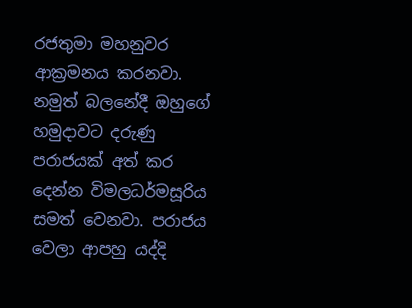රජතුමා මහනුවර ආක්‍රමනය කරනවා. නමුත් බලනේදී ඔහුගේ හමුදාවට දරුණු පරාජයක් අත් කර දෙන්න විමලධර්මසූරිය සමත් වෙනවා. පරාජය වෙලා ආපහු යද්දි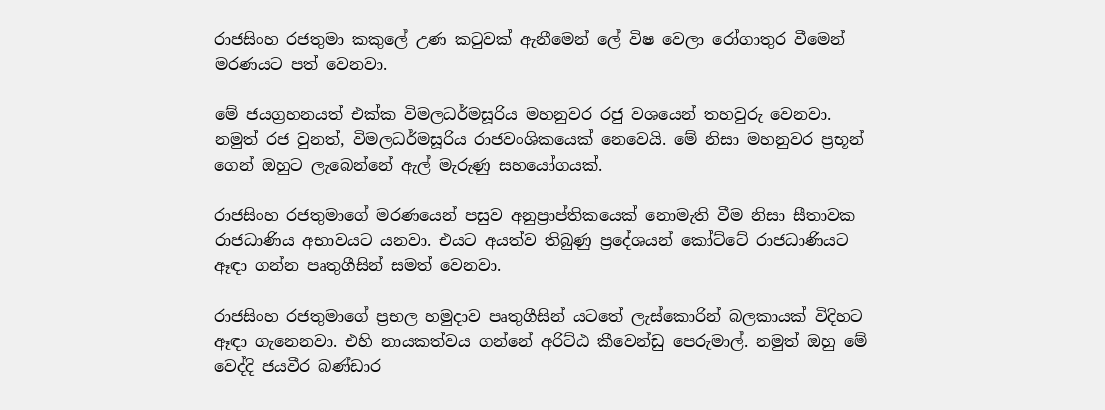රාජසිංහ රජතුමා කකුලේ උණ කටුවක් ඇනීමෙන් ලේ විෂ වෙලා රෝගාතුර වීමෙන් මරණයට පත් වෙනවා.

මේ ජයග්‍රහනයත් එක්ක විමලධර්මසූරිය මහනුවර රජු වශයෙන් තහවුරු වෙනවා. නමුත් රජ වුනත්, විමලධර්මසූරිය රාජවංශිකයෙක් නෙවෙයි. මේ නිසා මහනුවර ප්‍රභූන් ගෙන් ඔහුට ලැබෙන්නේ ඇල් මැරුණු සහයෝගයක්.

රාජසිංහ රජතුමාගේ මරණයෙන් පසුව අනුප්‍රාප්තිකයෙක් නොමැති වීම නිසා සීතාවක රාජධාණිය අභාවයට යනවා. එයට අයත්ව තිබුණු ප්‍රදේශයන් කෝට්ටේ රාජධාණියට ඈඳා ගන්න පෘතුගීසින් සමත් වෙනවා.

රාජසිංහ රජතුමාගේ ප්‍රභල හමුදාව පෘතුගීසින් යටතේ ලැස්කොරින් බලකායක් විදිහට ඈඳා ගැනෙනවා. එහි නායකත්වය ගන්නේ අරිට්ඨ කීවෙන්ඩු පෙරුමාල්. නමුත් ඔහු මේ වෙද්දි ජයවීර බණ්ඩාර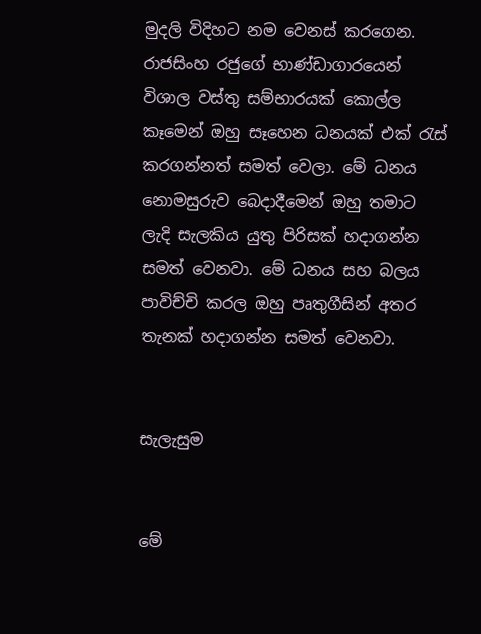මුදලි විදිහට නම වෙනස් කරගෙන. රාජසිංහ රජුගේ භාණ්ඩාගාරයෙන් විශාල වස්තු සම්භාරයක් කොල්ල කෑමෙන් ඔහු සෑහෙන ධනයක් එක් රැස් කරගන්නත් සමත් වෙලා. මේ ධනය නොමසුරුව බෙදාදීමෙන් ඔහු තමාට ලැදි සැලකිය යුතු පිරිසක් හදාගන්න සමත් වෙනවා. මේ ධනය සහ බලය පාවිච්චි කරල ඔහු පෘතුගීසින් අතර තැනක් හදාගන්න සමත් වෙනවා.


සැලැසුම


මේ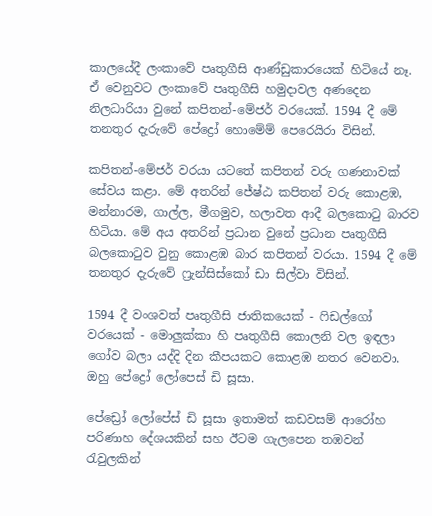කාලයේදී ලංකාවේ පෘතුගීසි ආණ්ඩුකාරයෙක් හිටියේ නෑ. ඒ වෙනුවට ලංකාවේ පෘතුගීසි හමුදාවල අණදෙන නිලධාරියා වුනේ කපිතන්-මේජර් වරයෙක්. 1594 දී මේ තනතුර දැරුවේ පේද්‍රෝ හොමේම් පෙරෙයිරා විසින්.

කපිතන්-මේජර් වරයා යටතේ කපිතන් වරු ගණනාවක් සේවය කළා. මේ අතරින් ජේෂ්ඨ කපිතන් වරු කොළඹ, මන්නාරම, ගාල්ල, මීගමුව, හලාවත ආදී බලකොටු බාරව හිටියා. මේ අය අතරින් ප්‍රධාන වුනේ ප්‍රධාන පෘතුගීසි බලකොටුව වුනු කොළඹ බාර කපිතන් වරයා. 1594 දී මේ තනතුර දැරුවේ ෆ්‍රැන්සිස්කෝ ඩා සිල්වා විසින්.

1594 දී වංශවත් පෘතුගීසි ජාතිකයෙක් - ෆිඩල්ගෝ වරයෙක් - මොලුක්කා හි පෘතුගීසි කොලනි වල ඉඳලා ගෝව බලා යද්දි දින කීපයකට කොළඹ නතර වෙනවා. ඔහු පේද්‍රෝ ලෝපෙස් ඩි සූසා.

පේඩ්‍රෝ ලෝපේස් ඩි සූසා ඉතාමත් කඩවසම් ආරෝහ පරිණාහ දේශයකින් සහ ඊටම ගැලපෙන තඹවන් රැවුලකින්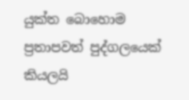යුක්ත බොහොම ප්‍රතාපවත් පුද්ගලයෙක් කියලයි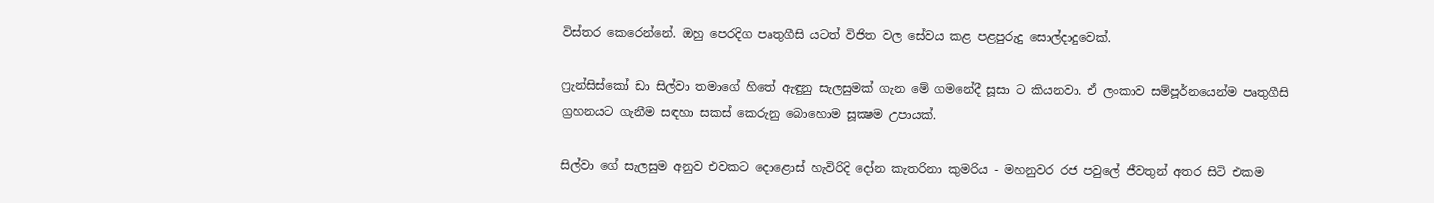විස්තර කෙරෙන්නේ. ඔහු පෙරදිග පෘතුගීසි යටත් විජිත වල සේවය කළ පළපුරුදු සොල්දාදුවෙක්.

ෆ්‍රැන්සිස්කෝ ඩා සිල්වා තමාගේ හිතේ ඇඳුනු සැලසුමක් ගැන මේ ගමනේදී සූසා ට කියනවා. ඒ ලංකාව සම්පූර්නයෙන්ම පෘතුගීසි ග්‍රහනයට ගැනීම සඳහා සකස් කෙරුනු බොහොම සූක්‍ෂම උපායක්.

සිල්වා ගේ සැලසුම අනුව එවකට දොළොස් හැවිරිදි දෝන කැතරිනා කුමරිය - මහනුවර රජ පවුලේ ජීවතුන් අතර සිටි එකම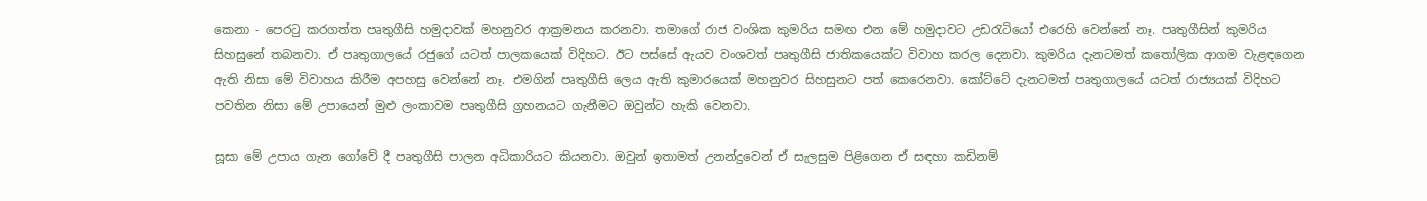කෙනා - පෙරටු කරගත්ත පෘතුගීසි හමුදාවක් මහනුවර ආක්‍රමනය කරනවා. තමාගේ රාජ වංශික කුමරිය සමඟ එන මේ හමුදාවට උඩරැටියෝ එරෙහි වෙන්නේ නෑ. පෘතුගීසින් කුමරිය සිහසුනේ තබනවා. ඒ පෘතුගාලයේ රජුගේ යටත් පාලකයෙක් විදිහට. ඊට පස්සේ ඇයව වංශවත් පෘතුගීසි ජාතිකයෙක්ට විවාහ කරල දෙනවා. කුමරිය දැනටමත් කතෝලික ආගම වැළඳගෙන ඇති නිසා මේ විවාහය කිරීම අපහසු වෙන්නේ නෑ. එමගින් පෘතුගීසි ලෙය ඇති කුමාරයෙක් මහනුවර සිහසුනට පත් කෙරෙනවා. කෝට්ටේ දැනටමත් පෘතුගාලයේ යටත් රාජ්‍යයක් විදිහට පවතින නිසා මේ උපායෙන් මුළු ලංකාවම පෘතුගීසි ග්‍රහනයට ගැනීමට ඔවුන්ට හැකි වෙනවා.

සූසා මේ උපාය ගැන ගෝවේ දී පෘතුගීසි පාලන අධිකාරියට කියනවා. ඔවුන් ඉතාමත් උනන්දුවෙන් ඒ සැලසුම පිළිගෙන ඒ සඳහා කඩිනම්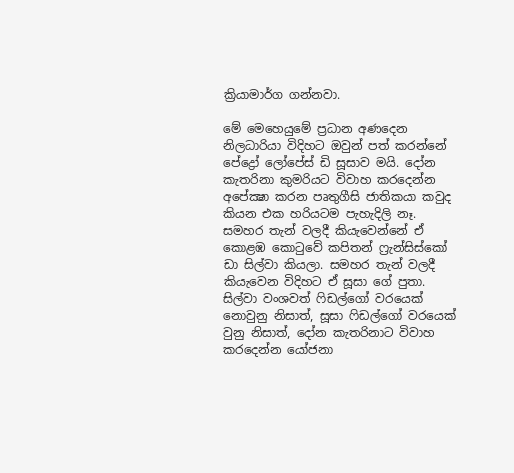ක්‍රියාමාර්ග ගන්නවා.

මේ මෙහෙයුමේ ප්‍රධාන අණදෙන නිලධාරියා විදිහට ඔවුන් පත් කරන්නේ පේද්‍රෝ ලෝපේස් ඩි සූසාව මයි. දෝන කැතරිනා කුමරියට විවාහ කරදෙන්න අපේක්‍ෂා කරන පෘතුගීසි ජාතිකයා කවුද කියන එක හරියටම පැහැදිලි නෑ. සමහර තැන් වලදී කියැවෙන්නේ ඒ කොළඹ කොටුවේ කපිතන් ෆ්‍රැන්සිස්කෝ ඩා සිල්වා කියලා. සමහර තැන් වලදී කියැවෙන විදිහට ඒ සූසා ගේ පුතා. සිල්වා වංශවත් ෆිඩල්ගෝ වරයෙක් නොවුනු නිසාත්, සූසා ෆිඩල්ගෝ වරයෙක් වුනු නිසාත්, දෝන කැතරිනාට විවාහ කරදෙන්න යෝජනා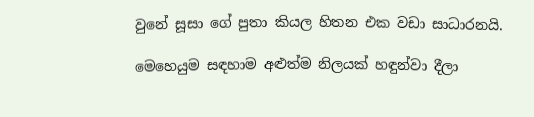වුනේ සූසා ගේ පුතා කියල හිතන එක වඩා සාධාරනයි.

මෙහෙයුම සඳහාම අළුත්ම නිලයක් හඳුන්වා දීලා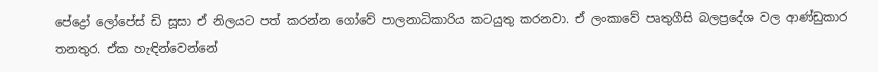පේද්‍රෝ ලෝපේස් ඩි සූසා ඒ නිලයට පත් කරන්න ගෝවේ පාලනාධිකාරිය කටයුතු කරනවා. ඒ ලංකාවේ පෘතුගීසි බලප්‍රදේශ වල ආණ්ඩුකාර තනතුර. ඒක හැඳින්වෙන්නේ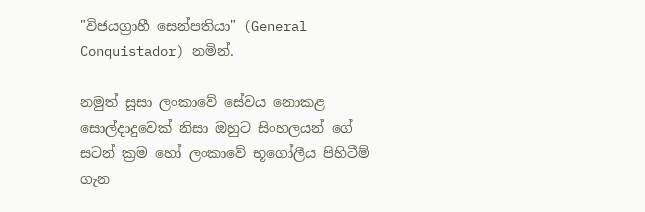"විජයග්‍රාහී සෙන්පතියා" (General Conquistador) නමින්.

නමුත් සූසා ලංකාවේ සේවය නොකළ සොල්දාදුවෙක් නිසා ඔහුට සිංහලයන් ගේ සටන් ක්‍රම හෝ ලංකාවේ භූගෝලීය පිහිටීම් ගැන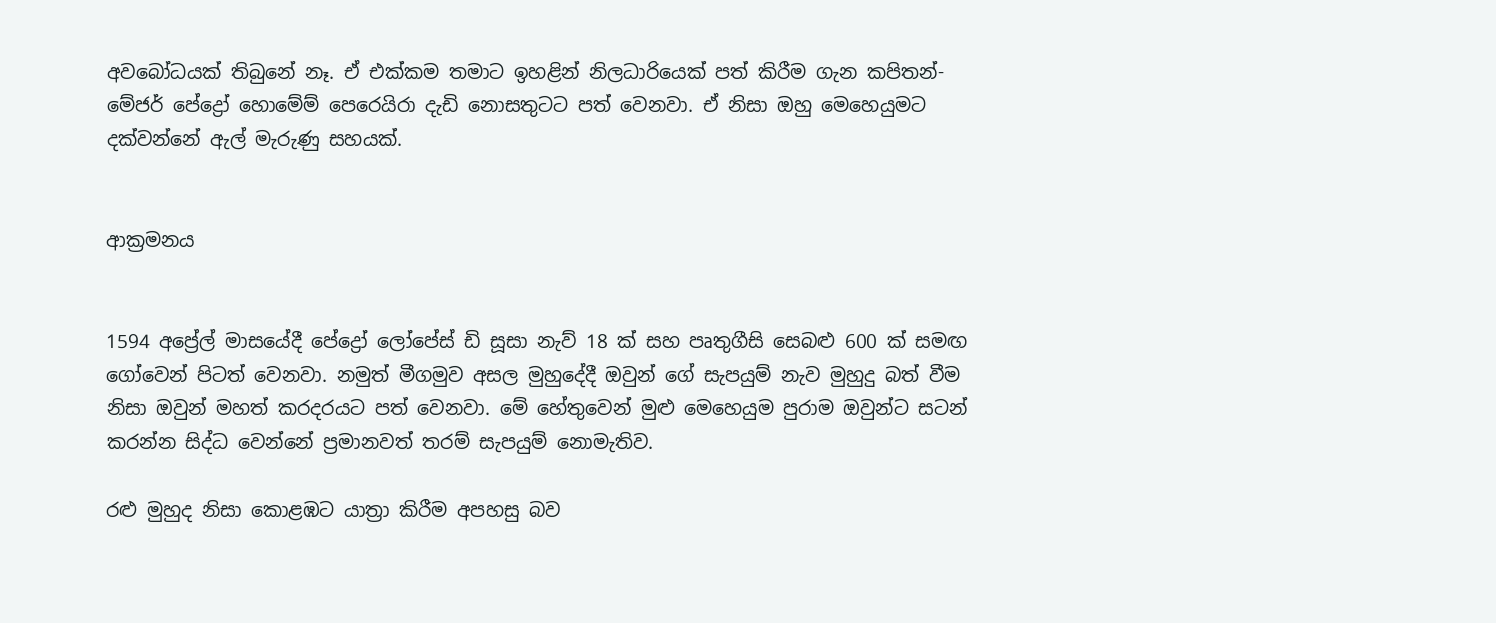අවබෝධයක් තිබුනේ නෑ. ඒ එක්කම තමාට ඉහළින් නිලධාරියෙක් පත් කිරීම ගැන කපිතන්-මේජර් පේද්‍රෝ හොමේම් පෙරෙයිරා දැඩි නොසතුටට පත් වෙනවා. ඒ නිසා ඔහු මෙහෙයුමට දක්වන්නේ ඇල් මැරුණු සහයක්.


ආක්‍රමනය


1594 අප්‍රේල් මාසයේදී පේද්‍රෝ ලෝපේස් ඩි සූසා නැව් 18 ක් සහ පෘතුගීසි සෙබළු 600 ක් සමඟ ගෝවෙන් පිටත් වෙනවා. නමුත් මීගමුව අසල මුහුදේදී ඔවුන් ගේ සැපයුම් නැව මුහුදු බත් වීම නිසා ඔවුන් මහත් කරදරයට පත් වෙනවා. මේ හේතුවෙන් මුළු මෙහෙයුම පුරාම ඔවුන්ට සටන් කරන්න සිද්ධ වෙන්නේ ප්‍රමානවත් තරම් සැපයුම් නොමැතිව.

රළු මුහුද නිසා කොළඹට යාත්‍රා කිරීම අපහසු බව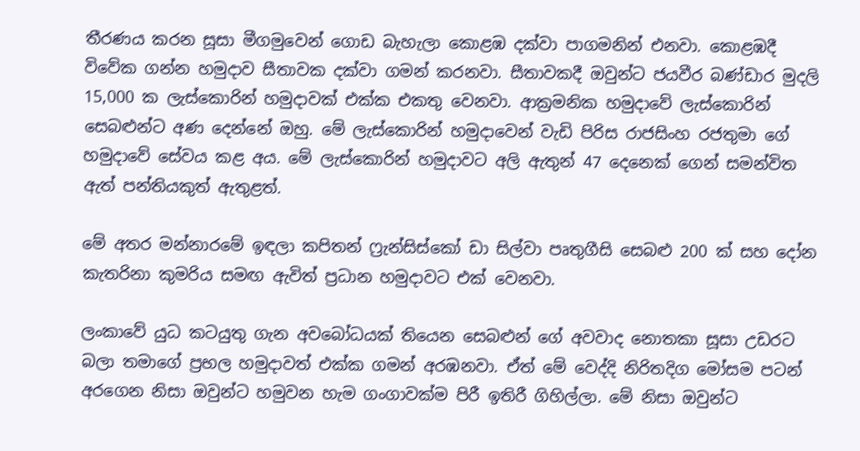තීරණය කරන සූසා මීගමුවෙන් ගොඩ බැහැලා කොළඹ දක්වා පාගමනින් එනවා. කොළඹදී විවේක ගන්න හමුදාව සීතාවක දක්වා ගමන් කරනවා. සීතාවකදී ඔවුන්ට ජයවීර බණ්ඩාර මුදලි 15,000 ක ලැස්කොරින් හමුදාවක් එක්ක එකතු වෙනවා. ආක්‍රමනික හමුදාවේ ලැස්කොරින් සෙබළුන්ට අණ දෙන්නේ ඔහු. මේ ලැස්කොරින් හමුදාවෙන් වැඩි පිරිස රාජසිංහ රජතුමා ගේ හමුදාවේ සේවය කළ අය. මේ ලැස්කොරින් හමුදාවට අලි ඇතුන් 47 දෙනෙක් ගෙන් සමන්විත ඇත් පන්තියකුත් ඇතුළත්.

මේ අතර මන්නාරමේ ඉඳලා කපිතන් ෆ්‍රැන්සිස්කෝ ඩා සිල්වා පෘතුගීසි සෙබළු 200 ක් සහ දෝන කැතරිනා කුමරිය සමඟ ඇවිත් ප්‍රධාන හමුදාවට එක් වෙනවා.

ලංකාවේ යුධ කටයුතු ගැන අවබෝධයක් තියෙන සෙබළුන් ගේ අවවාද නොතකා සූසා උඩරට බලා තමාගේ ප්‍රභල හමුදාවත් එක්ක ගමන් අරඹනවා. ඒත් මේ වෙද්දි නිරිතදිග මෝසම පටන් අරගෙන නිසා ඔවුන්ට හමුවන හැම ගංගාවක්ම පිරී ඉතිරී ගිහිල්ලා. මේ නිසා ඔවුන්ට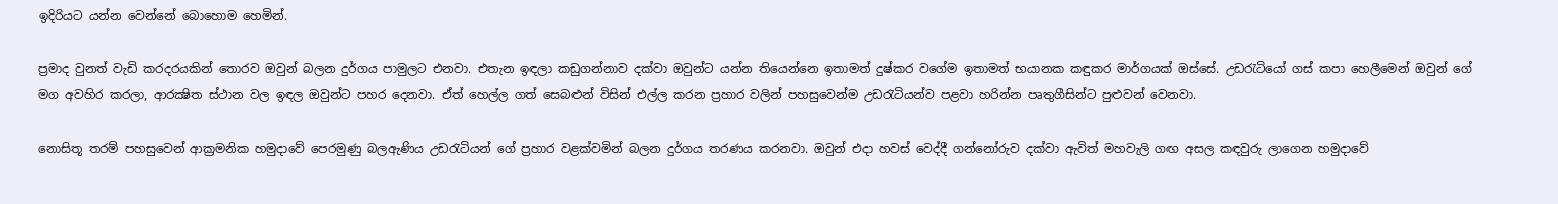ඉදිරියට යන්න වෙන්නේ බොහොම හෙමින්.

ප්‍රමාද වුනත් වැඩි කරදරයකින් තොරව ඔවුන් බලන දුර්ගය පාමුලට එනවා. එතැන ඉඳලා කඩුගන්නාව දක්වා ඔවුන්ට යන්න තියෙන්නෙ ඉතාමත් දුෂ්කර වගේම ඉතාමත් භයානක කඳුකර මාර්ගයක් ඔස්සේ. උඩරැටියෝ ගස් කපා හෙලීමෙන් ඔවුන් ගේ මග අවහිර කරලා, ආරක්‍ෂිත ස්ථාන වල ඉඳල ඔවුන්ට පහර දෙනවා. ඒත් හෙල්ල ගත් සෙබළුන් විසින් එල්ල කරන ප්‍රහාර වලින් පහසුවෙන්ම උඩරැටියන්ව පළවා හරින්න පෘතුගීසින්ට පුළුවන් වෙනවා.

නොසිතූ තරම් පහසුවෙන් ආක්‍රමනික හමුදාවේ පෙරමුණු බලඇණිය උඩරැටියන් ගේ ප්‍රහාර වළක්වමින් බලන දුර්ගය තරණය කරනවා. ඔවුන් එදා හවස් වෙද්දී ගන්නෝරුව දක්වා ඇවිත් මහවැලි ගඟ අසල කඳවුරු ලාගෙන හමුදාවේ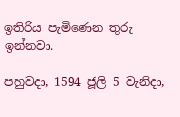ඉතිරිය පැමිණෙන තුරු ඉන්නවා.

පහුවදා, 1594 ජූලි 5 වැනිදා,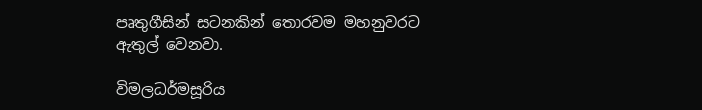පෘතුගීසින් සටනකින් තොරවම මහනුවරට ඇතුල් වෙනවා.

විමලධර්මසූරිය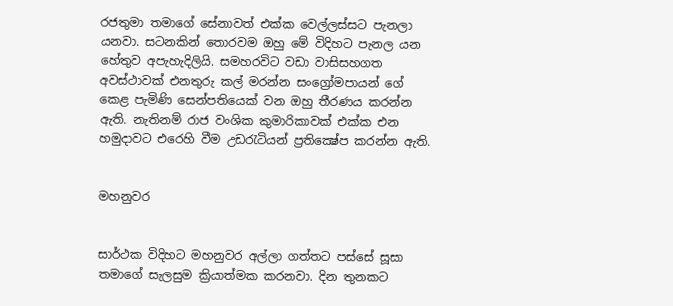රජතුමා තමාගේ සේනාවත් එක්ක වෙල්ලස්සට පැනලා යනවා. සටනකින් තොරවම ඔහු මේ විදිහට පැනල යන හේතුව අපැහැදිලියි. සමහරවිට වඩා වාසිසහගත අවස්ථාවක් එනතුරු කල් මරන්න සංග්‍රෝමපායන් ගේ කෙළ පැමිණි සෙන්පතියෙක් වන ඔහු තීරණය කරන්න ඇති. නැතිනම් රාජ වංශික කුමාරිකාවක් එක්ක එන හමුදාවට එරෙහි වීම උඩරැටියන් ප්‍රතික්‍ෂේප කරන්න ඇති.


මහනුවර


සාර්ථක විදිහට මහනුවර අල්ලා ගත්තට පස්සේ සූසා තමාගේ සැලසුම ක්‍රියාත්මක කරනවා. දින තුනකට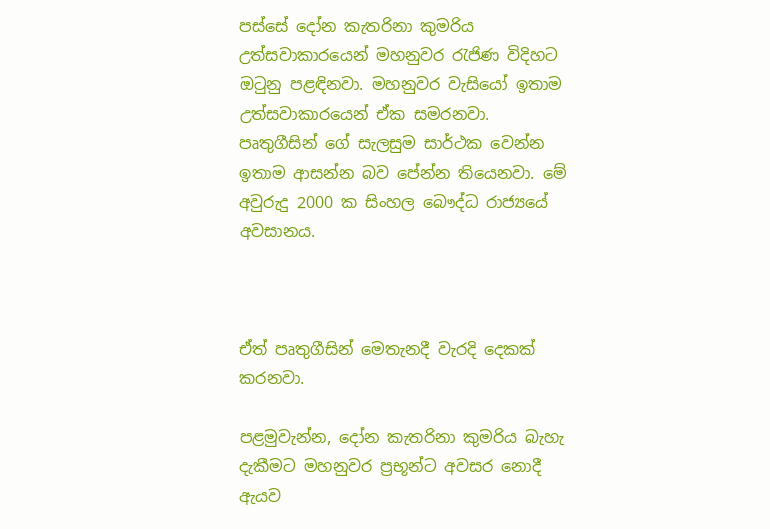පස්සේ දෝන කැතරිනා කුමරිය උත්සවාකාරයෙන් මහනුවර රැජිණ විදිහට ඔටුනු පළඳිනවා. මහනුවර වැසියෝ ඉතාම උත්සවාකාරයෙන් ඒක සමරනවා. පෘතුගීසින් ගේ සැලසුම සාර්ථක වෙන්න ඉතාම ආසන්න බව පේන්න තියෙනවා. මේ අවුරුදු 2000 ක සිංහල බෞද්ධ රාජ්‍යයේ අවසානය.



ඒත් පෘතුගීසින් මෙතැනදී වැරදි දෙකක් කරනවා.

පළමුවැන්න, දෝන කැතරිනා කුමරිය බැහැ දැකීමට මහනුවර ප්‍රභූන්ට අවසර නොදී ඇයව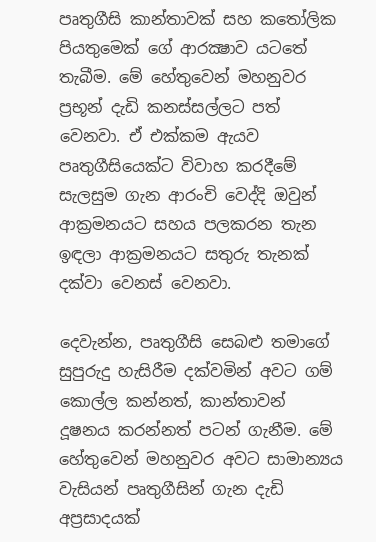පෘතුගීසි කාන්තාවක් සහ කතෝලික පියතුමෙක් ගේ ආරක්‍ෂාව යටතේ තැබීම. මේ හේතුවෙන් මහනුවර ප්‍රභූන් දැඩි කනස්සල්ලට පත් වෙනවා. ඒ එක්කම ඇයව පෘතුගීසියෙක්ට විවාහ කරදීමේ සැලසුම ගැන ආරංචි වෙද්දි ඔවුන් ආක්‍රමනයට සහය පලකරන තැන ඉඳලා ආක්‍රමනයට සතුරු තැනක් දක්වා වෙනස් වෙනවා.

දෙවැන්න, පෘතුගීසි සෙබළු තමාගේ සුපුරුදු හැසිරීම දක්වමින් අවට ගම් කොල්ල කන්නත්, කාන්තාවන් දූෂනය කරන්නත් පටන් ගැනීම. මේ හේතුවෙන් මහනුවර අවට සාමාන්‍යය වැසියන් පෘතුගීසින් ගැන දැඩි අප්‍රසාදයක්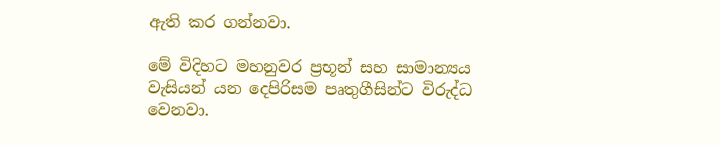ඇති කර ගන්නවා.

මේ විදිහට මහනුවර ප්‍රභූන් සහ සාමාන්‍යය වැසියන් යන දෙපිරිසම පෘතුගීසින්ට විරුද්ධ වෙනවා.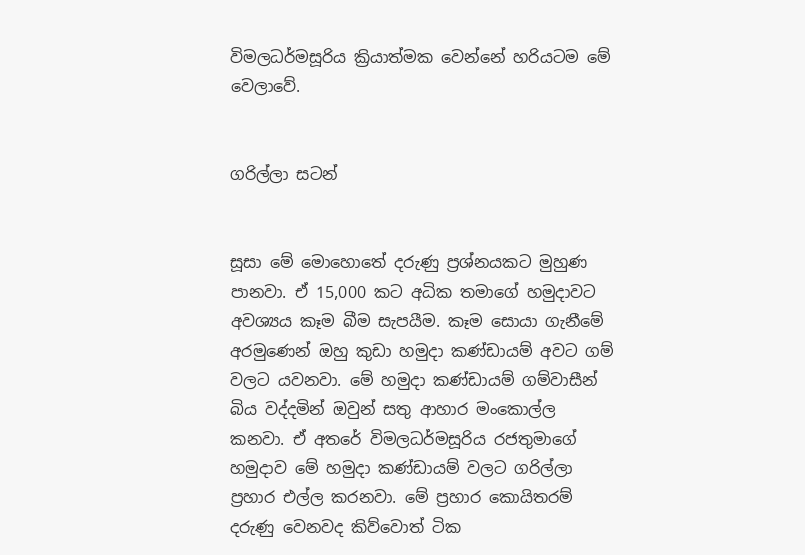විමලධර්මසූරිය ක්‍රියාත්මක වෙන්නේ හරියටම මේ වෙලාවේ.


ගරිල්ලා සටන්


සූසා මේ මොහොතේ දරුණු ප්‍රශ්නයකට මුහුණ පානවා. ඒ 15,000 කට අධික තමාගේ හමුදාවට අවශ්‍යය කෑම බීම සැපයීම. කෑම සොයා ගැනීමේ අරමුණෙන් ඔහු කුඩා හමුදා කණ්ඩායම් අවට ගම් වලට යවනවා. මේ හමුදා කණ්ඩායම් ගම්වාසීන් බිය වද්දමින් ඔවුන් සතු ආහාර මංකොල්ල කනවා. ඒ අතරේ විමලධර්මසූරිය රජතුමාගේ හමුදාව මේ හමුදා කණ්ඩායම් වලට ගරිල්ලා ප්‍රහාර එල්ල කරනවා. මේ ප්‍රහාර කොයිතරම් දරුණු වෙනවද කිව්වොත් ටික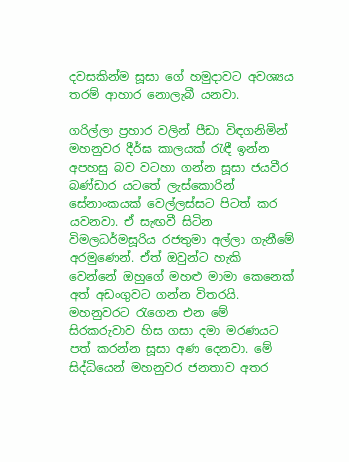දවසකින්ම සූසා ගේ හමුදාවට අවශ්‍යය තරම් ආහාර නොලැබී යනවා.

ගරිල්ලා ප්‍රහාර වලින් පීඩා විඳගනිමින් මහනුවර දීර්ඝ කාලයක් රැඳී ඉන්න අපහසු බව වටහා ගන්න සූසා ජයවීර බණ්ඩාර යටතේ ලැස්කොරින් සේනාංකයක් වෙල්ලස්සට පිටත් කර යවනවා. ඒ සැඟවී සිටින විමලධර්මසූරිය රජතුමා අල්ලා ගැනීමේ අරමුණෙන්. ඒත් ඔවුන්ට හැකි වෙන්නේ ඔහුගේ මහළු මාමා කෙනෙක් අත් අඩංගුවට ගන්න විතරයි. මහනුවරට රැගෙන එන මේ සිරකරුවාව හිස ගසා දමා මරණයට පත් කරන්න සූසා අණ දෙනවා. මේ සිද්ධියෙන් මහනුවර ජනතාව අතර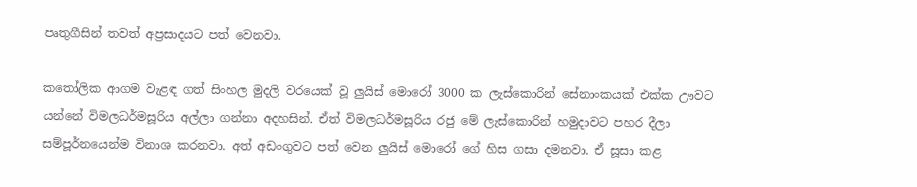පෘතුගීසින් තවත් අප්‍රසාදයට පත් වෙනවා.

කතෝලික ආගම වැළඳ ගත් සිංහල මුදලි වරයෙක් වූ ලුයිස් මොරෝ 3000 ක ලැස්කොරින් සේනාංකයක් එක්ක ඌවට යන්නේ විමලධර්මසූරිය අල්ලා ගන්නා අදහසින්. ඒත් විමලධර්මසූරිය රජු මේ ලැස්කොරින් හමුදාවට පහර දීලා සම්පූර්නයෙන්ම විනාශ කරනවා. අත් අඩංගුවට පත් වෙන ලුයිස් මොරෝ ගේ හිස ගසා දමනවා. ඒ සූසා කළ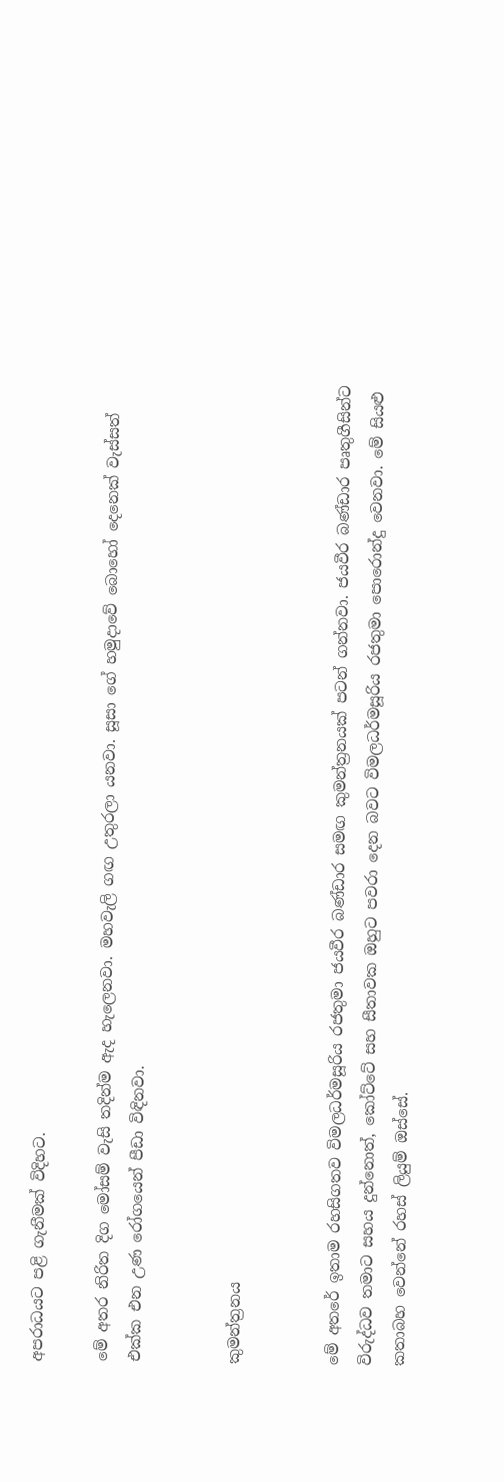අපරාධයට පළි ගැනීමක් විදිහට.

මේ අතර නිරිත දිග මෝසම් වැසි තදින්ම ඇද හැලෙනවා. මහවැලි ගඟ උතුරලා යනවා. සූසා ගේ හමුදාවේ බොහෝ දෙනෙක් වැස්සත් එක්ක එන උණ රෝගයෙන් පීඩා විඳිනවා.


කුමන්ත්‍රනය


මේ අතරේ ඉතාම රහසිගතව විමලධර්මසූරිය රජතුමා ජයවීර බණ්ඩාර සමඟ කුමන්ත්‍රනයක් පටන් ගන්නවා. ජයවීර බණ්ඩාර පෘතුගීසින්ට විරුද්ධව තමාට සහය දුන්නොත්, කෝට්ටේ සහ සීතාවක ඔහුට පවරා දෙන බවට විමලධර්මසූරිය රජතුමා පොරොන්දු වෙනවා. මේ සියළු කතාබහ වෙන්නේ රහස් ලියුම් ඔස්සේ.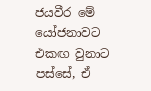ජයවීර මේ යෝජනාවට එකඟ වුනාට පස්සේ, ඒ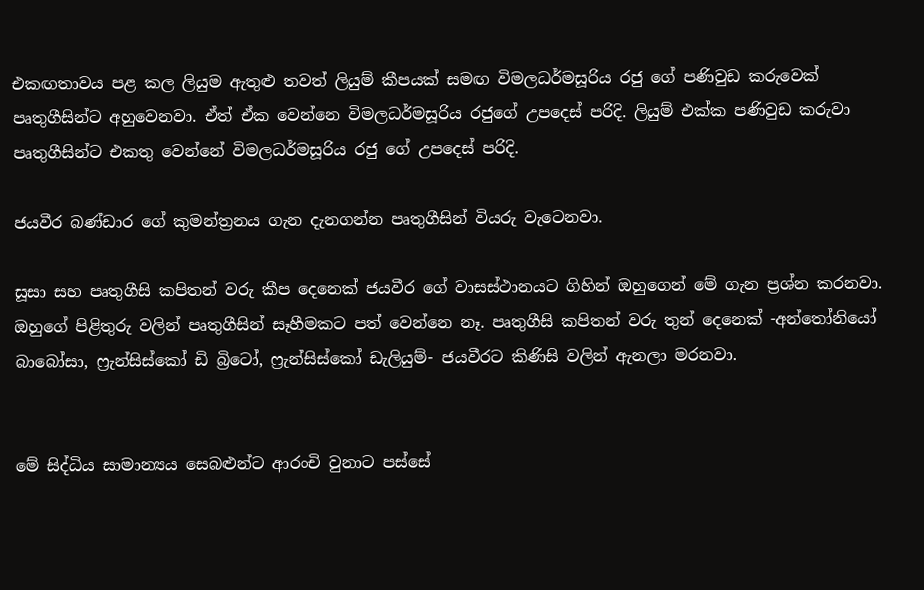එකඟතාවය පළ කල ලියුම ඇතුළු තවත් ලියුම් කීපයක් සමඟ විමලධර්මසූරිය රජු ගේ පණිවුඩ කරුවෙක් පෘතුගීසින්ට අහුවෙනවා. ඒත් ඒක වෙන්නෙ විමලධර්මසූරිය රජුගේ උපදෙස් පරිදි. ලියුම් එක්ක පණිවුඩ කරුවා පෘතුගීසින්ට එකතු වෙන්නේ විමලධර්මසූරිය රජු ගේ උපදෙස් පරිදි.

ජයවීර බණ්ඩාර ගේ කුමන්ත්‍රනය ගැන දැනගන්න පෘතුගීසින් වියරු වැටෙනවා.

සූසා සහ පෘතුගීසි කපිතන් වරු කීප දෙනෙක් ජයවීර ගේ වාසස්ථානයට ගිහින් ඔහුගෙන් මේ ගැන ප්‍රශ්න කරනවා. ඔහුගේ පිළිතුරු වලින් පෘතුගීසින් සෑහීමකට පත් වෙන්නෙ නෑ. පෘතුගීසි කපිතන් වරු තුන් දෙනෙක් -අන්තෝනියෝ බාබෝසා, ෆ්‍රැන්සිස්කෝ ඩි බ්‍රිටෝ, ෆ්‍රැන්සිස්කෝ ඩැලියුම්- ජයවීරට කිණිසි වලින් ඇනලා මරනවා.


මේ සිද්ධිය සාමාන්‍යය සෙබළුන්ට ආරංචි වුනාට පස්සේ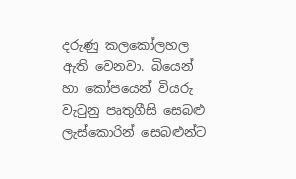දරුණු කලකෝලහල ඇති වෙනවා. බියෙන් හා කෝපයෙන් වියරු වැටුනු පෘතුගීසි සෙබළු ලැස්කොරින් සෙබළුන්ට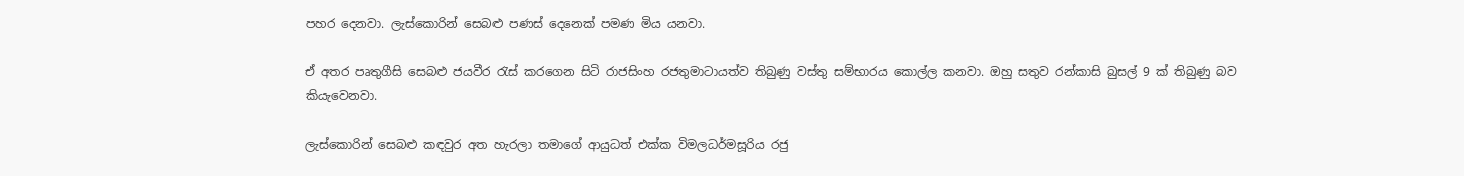පහර දෙනවා. ලැස්කොරින් සෙබළු පණස් දෙනෙක් පමණ මිය යනවා.

ඒ අතර පෘතුගීසි සෙබළු ජයවීර රැස් කරගෙන සිටි රාජසිංහ රජතුමාටායත්ව තිබුණු වස්තු සම්භාරය කොල්ල කනවා. ඔහු සතුව රන්කාසි බුසල් 9 ක් තිබුණු බව කියැවෙනවා.

ලැස්කොරින් සෙබළු කඳවුර අත හැරලා තමාගේ ආයුධත් එක්ක විමලධර්මසූරිය රජු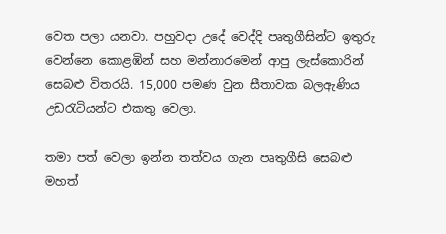වෙත පලා යනවා. පහුවදා උදේ වෙද්දි පෘතුගීසින්ට ඉතුරු වෙන්නෙ කොළඹින් සහ මන්නාරමෙන් ආපු ලැස්කොරින් සෙබළු විතරයි. 15,000 පමණ වුන සීතාවක බලඇණිය උඩරැටියන්ට එකතු වෙලා.

තමා පත් වෙලා ඉන්න තත්වය ගැන පෘතුගීසි සෙබළු මහත්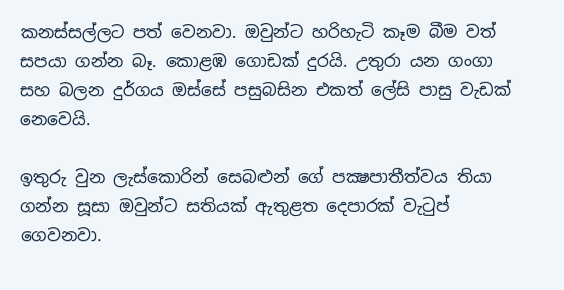කනස්සල්ලට පත් වෙනවා. ඔවුන්ට හරිහැටි කෑම බීම වත් සපයා ගන්න බෑ. කොළඹ ගොඩක් දුරයි. උතුරා යන ගංගා සහ බලන දුර්ගය ඔස්සේ පසුබසින එකත් ලේසි පාසු වැඩක් නෙවෙයි.

ඉතුරු වුන ලැස්කොරින් සෙබළුන් ගේ පක්‍ෂපාතීත්වය තියා ගන්න සූසා ඔවුන්ට සතියක් ඇතුළත දෙපාරක් වැටුප් ගෙවනවා.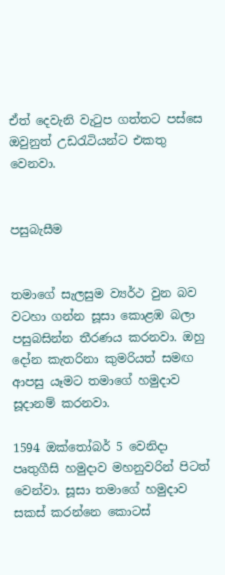ඒත් දෙවැනි වැටුප ගත්තට පස්සෙ ඔවුනුත් උඩරැටියන්ට එකතු වෙනවා.


පසුබැසීම


තමාගේ සැලසුම ව්‍යර්ථ වුන බව වටහා ගන්න සූසා කොළඹ බලා පසුබසින්න තීරණය කරනවා. ඔහු දෝන කැතරිනා කුමරියත් සමඟ ආපසු යෑමට තමාගේ හමුදාව සූදානම් කරනවා.

1594 ඔක්තෝබර් 5 වෙනිදා පෘතුගීසි හමුදාව මහනුවරින් පිටත් වෙන්වා. සූසා තමාගේ හමුදාව සකස් කරන්නෙ කොටස්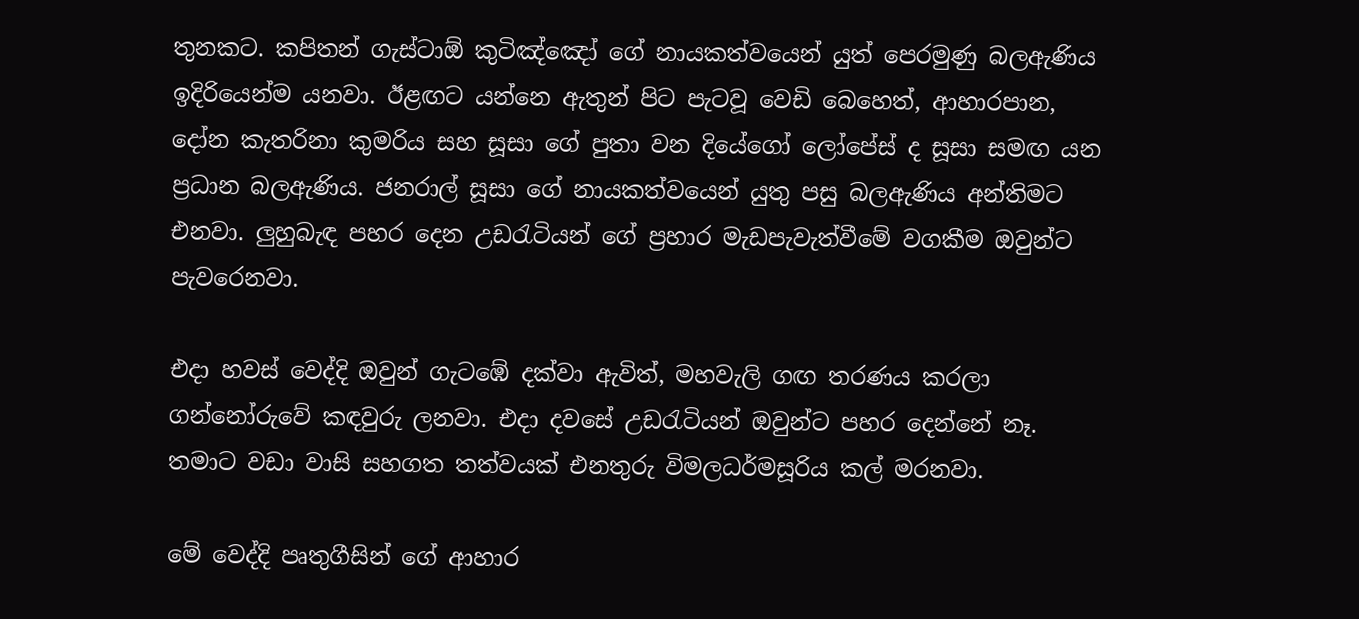තුනකට. කපිතන් ගැස්ටාඕ කුටිඤ්ඤෝ ගේ නායකත්වයෙන් යුත් පෙරමුණු බලඇණිය ඉදිරියෙන්ම යනවා. ඊළඟට යන්නෙ ඇතුන් පිට පැටවූ වෙඩි බෙහෙත්, ආහාරපාන, දෝන කැතරිනා කුමරිය සහ සූසා ගේ පුතා වන දියේගෝ ලෝපේස් ද සූසා සමඟ යන ප්‍රධාන බලඇණිය. ජනරාල් සූසා ගේ නායකත්වයෙන් යුතු පසු බලඇණිය අන්තිමට එනවා. ලුහුබැඳ පහර දෙන උඩරැටියන් ගේ ප්‍රහාර මැඩපැවැත්වීමේ වගකීම ඔවුන්ට පැවරෙනවා.

එදා හවස් වෙද්දි ඔවුන් ගැටඹේ දක්වා ඇවිත්, මහවැලි ගඟ තරණය කරලා ගන්නෝරුවේ කඳවුරු ලනවා. එදා දවසේ උඩරැටියන් ඔවුන්ට පහර දෙන්නේ නෑ. තමාට වඩා වාසි සහගත තත්වයක් එනතුරු විමලධර්මසූරිය කල් මරනවා.

මේ වෙද්දි පෘතුගීසින් ගේ ආහාර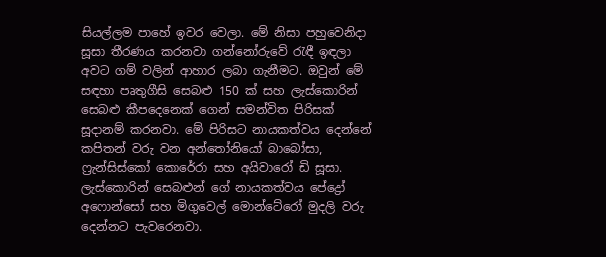සියල්ලම පාහේ ඉවර වෙලා. මේ නිසා පහුවෙනිදා සූසා තීරණය කරනවා ගන්නෝරුවේ රැඳී ඉඳලා අවට ගම් වලින් ආහාර ලබා ගැනීමට. ඔවුන් මේ සඳහා පෘතුගීසි සෙබළු 150 ක් සහ ලැස්කොරින් සෙබළු කීපදෙනෙක් ගෙන් සමන්විත පිරිසක් සූදානම් කරනවා. මේ පිරිසට නායකත්වය දෙන්නේ කපිතන් වරු වන අන්තෝනියෝ බාබෝසා, ෆ්‍රැන්සිස්කෝ කොරේරා සහ අයිවාරෝ ඩි සූසා. ලැස්කොරින් සෙබළුන් ගේ නායකත්වය පේද්‍රෝ අෆොන්සෝ සහ මිගුවෙල් මොන්ටේරෝ මුදලි වරු දෙන්නට පැවරෙනවා.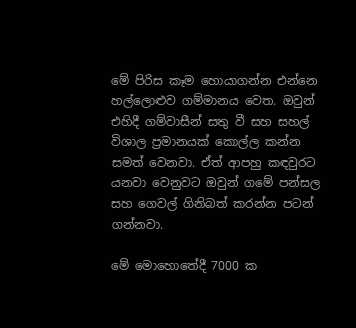මේ පිරිස කෑම හොයාගන්න එන්නෙ හල්ලොළුව ගම්මානය වෙත. ඔවුන් එහිදී ගම්වාසීන් සතු වී සහ සහල් විශාල ප්‍රමානයක් කොල්ල කන්න සමත් වෙනවා. ඒත් ආපහු කඳවුරට යනවා වෙනුවට ඔවුන් ගමේ පන්සල සහ ගෙවල් ගිනිබත් කරන්න පටන් ගන්නවා.

මේ මොහොතේදී 7000 ක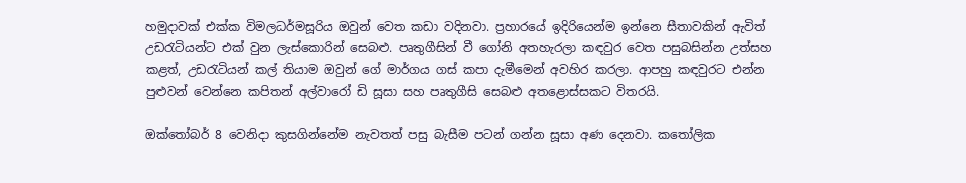හමුදාවක් එක්ක විමලධර්මසූරිය ඔවුන් වෙත කඩා වදිනවා. ප්‍රහාරයේ ඉදිරියෙන්ම ඉන්නෙ සීතාවකින් ඇවිත් උඩරැටියන්ට එක් වුන ලැස්කොරින් සෙබළු. පෘතුගීසින් වී ගෝනි අතහැරලා කඳවුර වෙත පසුබසින්න උත්සහ කළත්, උඩරැටියන් කල් තියාම ඔවුන් ගේ මාර්ගය ගස් කපා දැමීමෙන් අවහිර කරලා. ආපහු කඳවුරට එන්න පුළුවන් වෙන්නෙ කපිතන් අල්වාරෝ ඩි සූසා සහ පෘතුගීසි සෙබළු අතළොස්සකට විතරයි.

ඔක්තෝබර් 8 වෙනිදා කුසගින්නේම නැවතත් පසු බැසීම පටන් ගන්න සූසා අණ දෙනවා. කතෝලික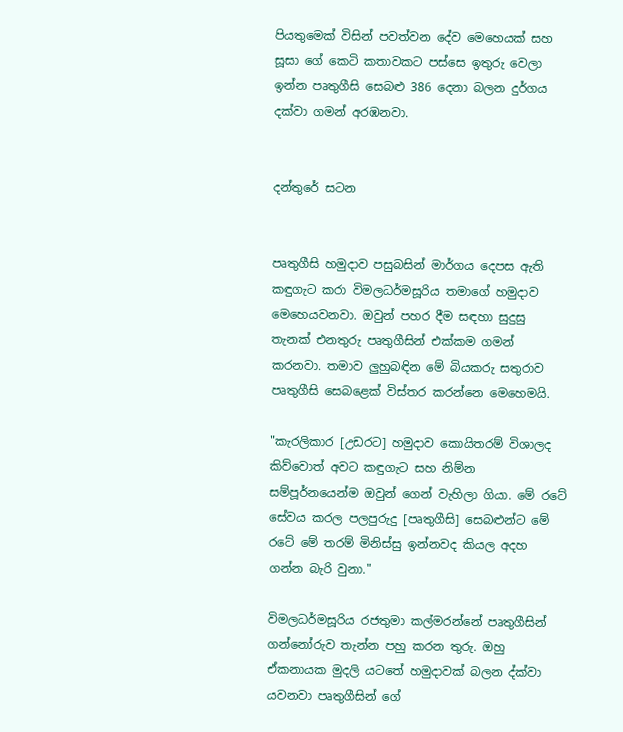පියතුමෙක් විසින් පවත්වන දේව මෙහෙයක් සහ සූසා ගේ කෙටි කතාවකට පස්සෙ ඉතුරු වෙලා ඉන්න පෘතුගීසි සෙබළු 386 දෙනා බලන දුර්ගය දක්වා ගමන් අරඹනවා.


දන්තුරේ සටන


පෘතුගීසි හමුදාව පසුබසින් මාර්ගය දෙපස ඇති කඳුගැට කරා විමලධර්මසූරිය තමාගේ හමුදාව මෙහෙයවනවා. ඔවුන් පහර දීම සඳහා සුදුසු තැනක් එනතුරු පෘතුගීසින් එක්කම ගමන් කරනවා. තමාව ලුහුබඳින මේ බියකරු සතුරාව පෘතුගීසි සෙබළෙක් විස්තර කරන්නෙ මෙහෙමයි.

"කැරලිකාර [උඩරට] හමුදාව කොයිතරම් විශාලද කිව්වොත් අවට කඳුගැට සහ නිම්න සම්පූර්නයෙන්ම ඔවුන් ගෙන් වැහිලා ගියා. මේ රටේ සේවය කරල පලපුරුදු [පෘතුගීසි] සෙබළුන්ට මේ රටේ මේ තරම් මිනිස්සු ඉන්නවද කියල අදහ ගන්න බැරි වුනා."

විමලධර්මසූරිය රජතුමා කල්මරන්නේ පෘතුගීසින් ගන්නෝරුව තැන්න පහු කරන තුරු. ඔහු ඒකනායක මුදලි යටතේ හමුදාවක් බලන ද්ක්වා යවනවා පෘතුගීසින් ගේ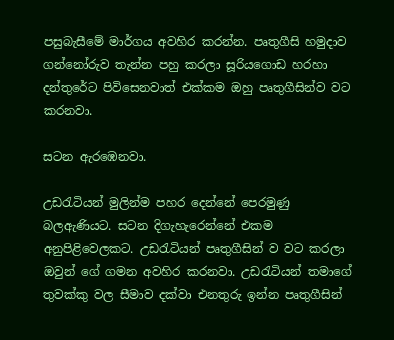පසුබැසීමේ මාර්ගය අවහිර කරන්න. පෘතුගීසි හමුදාව ගන්නෝරුව තැන්න පහු කරලා සූරියගොඩ හරහා දන්තුරේට පිවිසෙනවාත් එක්කම ඔහු පෘතුගීසින්ව වට කරනවා.

සටන ඇරඹෙනවා.

උඩරැටියන් මුලින්ම පහර දෙන්නේ පෙරමුණු බලඇණියට. සටන දිගැහැරෙන්නේ එකම අනුපිළිවෙලකට. උඩරැටියන් පෘතුගීසින් ව වට කරලා ඔවුන් ගේ ගමන අවහිර කරනවා. උඩරැටියන් තමාගේ තුවක්කු වල සීමාව දක්වා එනතුරු ඉන්න පෘතුගීසින්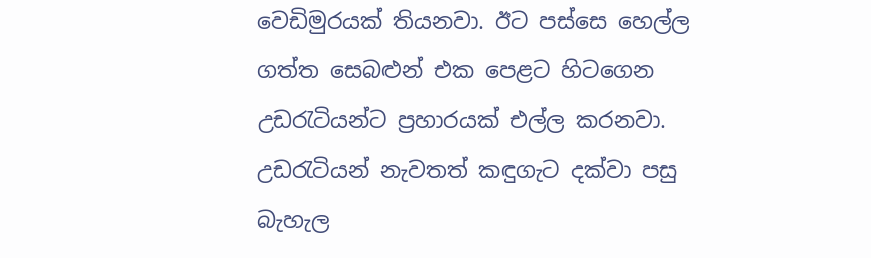වෙඩිමුරයක් තියනවා. ඊට පස්සෙ හෙල්ල ගත්ත සෙබළුන් එක පෙළට හිටගෙන උඩරැටියන්ට ප්‍රහාරයක් එල්ල කරනවා. උඩරැටියන් නැවතත් කඳුගැට දක්වා පසු බැහැල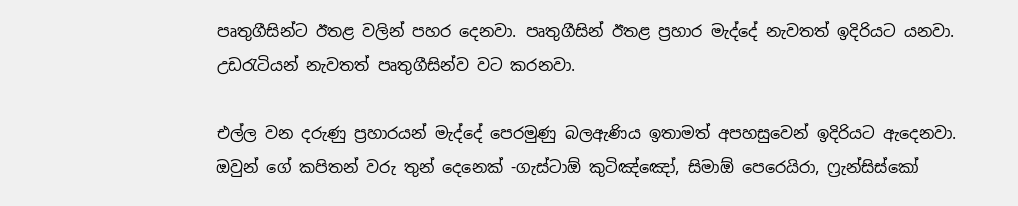පෘතුගීසින්ට ඊතළ වලින් පහර දෙනවා. පෘතුගීසින් ඊතළ ප්‍රහාර මැද්දේ නැවතත් ඉදිරියට යනවා. උඩරැටියන් නැවතත් පෘතුගීසින්ව වට කරනවා.

එල්ල වන දරුණු ප්‍රහාරයන් මැද්දේ පෙරමුණු බලඇණිය ඉතාමත් අපහසුවෙන් ඉදිරියට ඇදෙනවා. ඔවුන් ගේ කපිතන් වරු තුන් දෙනෙක් -ගැස්ටාඕ කුටිඤ්ඤෝ, සිමාඕ පෙරෙයිරා, ෆ්‍රැන්සිස්කෝ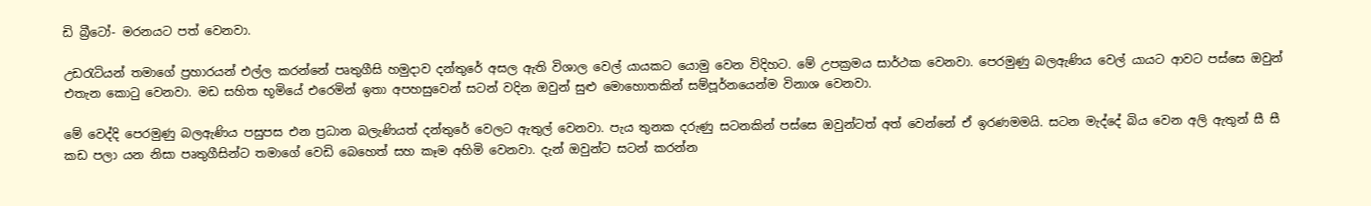ඩි බ්‍රීටෝ- මරනයට පත් වෙනවා.

උඩරැටියන් තමාගේ ප්‍රහාරයන් එල්ල කරන්නේ පෘතුගීසි හමුදාව දන්තුරේ අසල ඇති විශාල වෙල් යායකට යොමු වෙන විදිහට. මේ උපක්‍රමය සාර්ථක වෙනවා. පෙරමුණු බලඇණිය වෙල් යායට ආවට පස්සෙ ඔවුන් එතැන කොටු වෙනවා. මඩ සහිත භූමියේ එරෙමින් ඉතා අපහසුවෙන් සටන් වදින ඔවුන් සුළු මොහොතකින් සම්පූර්නයෙන්ම විනාශ වෙනවා.

මේ වෙද්දි පෙරමුණු බලඇණිය පසුපස එන ප්‍රධාන බලැණියත් දන්තුරේ වෙලට ඇතුල් වෙනවා. පැය තුනක දරුණු සටනකින් පස්සෙ ඔවුන්ටත් අත් වෙන්නේ ඒ ඉරණමමයි. සටන මැද්දේ බිය වෙන අලි ඇතුන් සී සී කඩ පලා යන නිසා පෘතුගීසින්ට තමාගේ වෙඩි බෙහෙත් සහ කෑම අහිමි වෙනවා. දැන් ඔවුන්ට සටන් කරන්න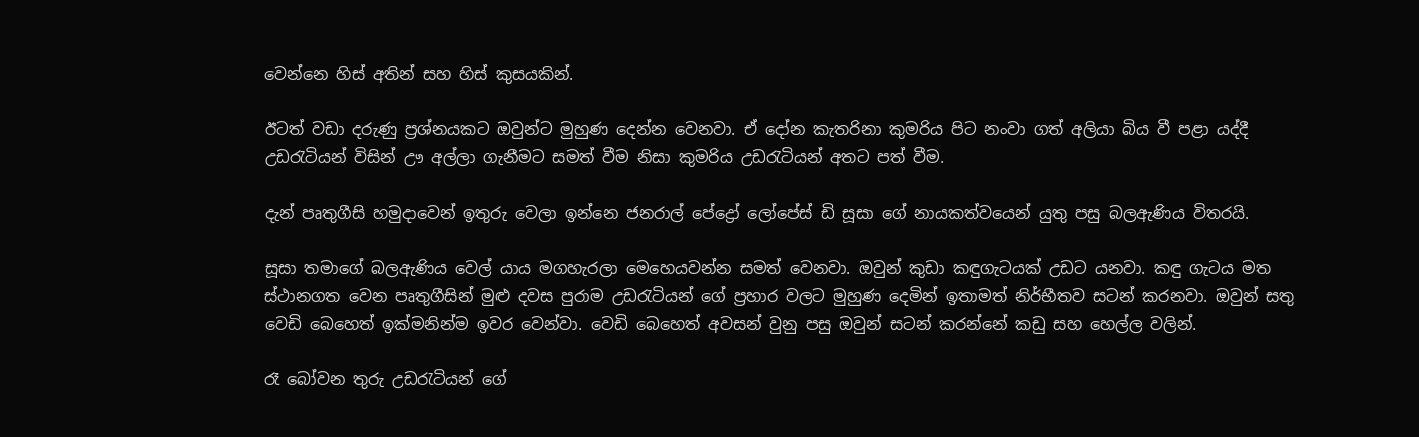වෙන්නෙ හිස් අතින් සහ හිස් කුසයකින්.

ඊටත් වඩා දරුණු ප්‍රශ්නයකට ඔවුන්ට මුහුණ දෙන්න වෙනවා. ඒ දෝන කැතරිනා කුමරිය පිට නංවා ගත් අලියා බිය වී පළා යද්දී උඩරැටියන් විසින් ඌ අල්ලා ගැනීමට සමත් වීම නිසා කුමරිය උඩරැටියන් අතට පත් වීම.

දැන් පෘතුගීසි හමුදාවෙන් ඉතුරු වෙලා ඉන්නෙ ජනරාල් පේද්‍රෝ ලෝපේස් ඩි සූසා ගේ නායකත්වයෙන් යුතු පසු බලඇණිය විතරයි.

සූසා තමාගේ බලඇණිය වෙල් යාය මගහැරලා මෙහෙයවන්න සමත් වෙනවා. ඔවුන් කුඩා කඳුගැටයක් උඩට යනවා. කඳු ගැටය මත ස්ථානගත වෙන පෘතුගීසින් මුළු දවස පුරාම උඩරැටියන් ගේ ප්‍රහාර වලට මුහුණ දෙමින් ඉතාමත් නිර්භීතව සටන් කරනවා. ඔවුන් සතු වෙඩි බෙහෙත් ඉක්මනින්ම ඉවර වෙන්වා. වෙඩි බෙහෙත් අවසන් වුනු පසු ඔවුන් සටන් කරන්නේ කඩු සහ හෙල්ල වලින්.

රෑ බෝවන තුරු උඩරැටියන් ගේ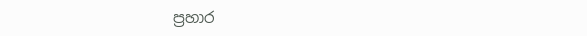ප්‍රහාර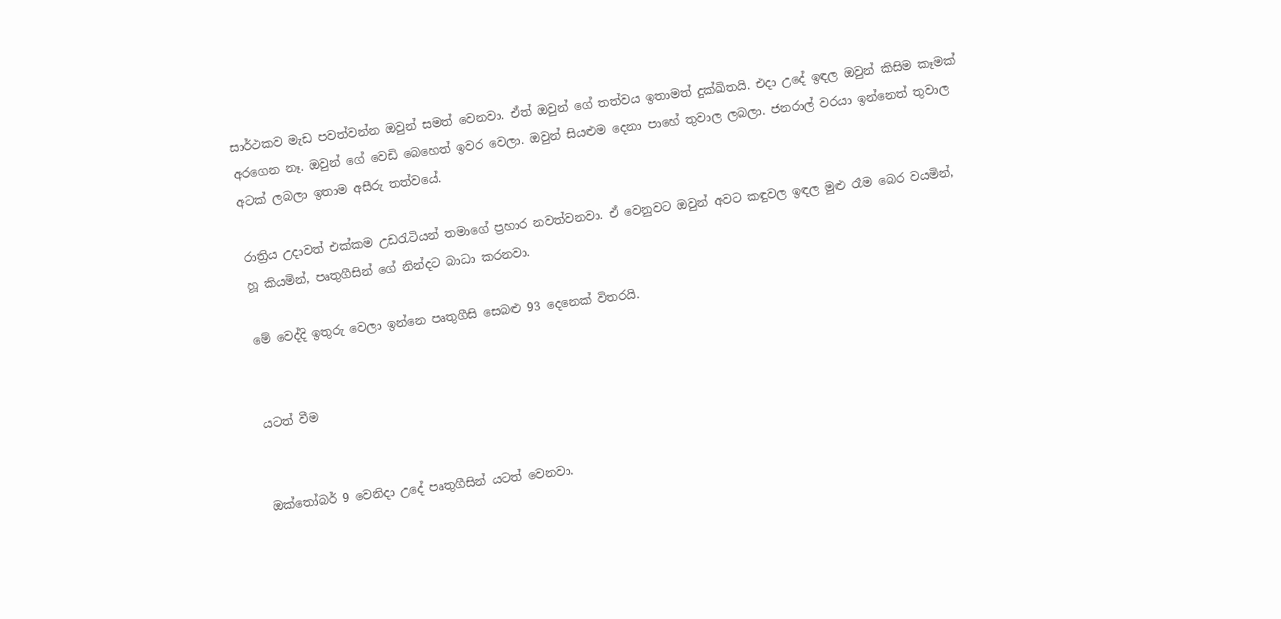සාර්ථකව මැඩ පවත්වන්න ඔවුන් සමත් වෙනවා. ඒත් ඔවුන් ගේ තත්වය ඉතාමත් දුක්ඛිතයි. එදා උදේ ඉඳල ඔවුන් කිසිම කෑමක් අරගෙන නෑ. ඔවුන් ගේ වෙඩි බෙහෙත් ඉවර වෙලා. ඔවුන් සියළුම දෙනා පාහේ තුවාල ලබලා. ජනරාල් වරයා ඉන්නෙත් තුවාල අටක් ලබලා ඉතාම අසීරු තත්වයේ.

රාත්‍රිය උදාවත් එක්කම උඩරැටියන් තමාගේ ප්‍රහාර නවත්වනවා. ඒ වෙනුවට ඔවුන් අවට කඳුවල ඉඳල මුළු රෑම බෙර වයමින්, හූ කියමින්, පෘතුගීසින් ගේ නින්දට බාධා කරනවා.

මේ වෙද්දි ඉතුරු වෙලා ඉන්නෙ පෘතුගීසි සෙබළු 93 දෙනෙක් විතරයි.


යටත් වීම


ඔක්තෝබර් 9 වෙනිදා උදේ පෘතුගීසින් යටත් වෙනවා.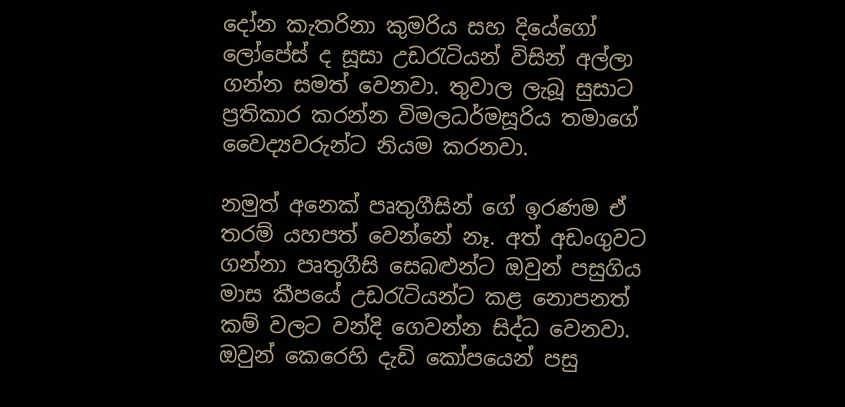දෝන කැතරිනා කුමරිය සහ දියේගෝ ලෝපේස් ද සූසා උඩරැටියන් විසින් අල්ලා ගන්න සමත් වෙනවා. තුවාල ලැබූ සුසාට ප්‍රතිකාර කරන්න විමලධර්මසූරිය තමාගේ වෛද්‍යවරුන්ට නියම කරනවා.

නමුත් අනෙක් පෘතුගීසින් ගේ ඉරණම ඒ තරම් යහපත් වෙන්නේ නෑ. අත් අඩංගුවට ගන්නා පෘතුගීසි සෙබළුන්ට ඔවුන් පසුගිය මාස කීපයේ උඩරැටියන්ට කළ නොපනත් කම් වලට වන්දි ගෙවන්න සිද්ධ වෙනවා. ඔවුන් කෙරෙහි දැඩි කෝපයෙන් පසු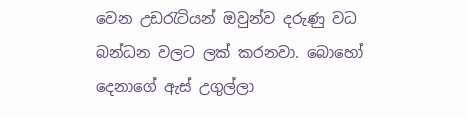වෙන උඩරැටියන් ඔවුන්ව දරුණු වධ බන්ධන වලට ලක් කරනවා. බොහෝ දෙනාගේ ඇස් උගුල්ලා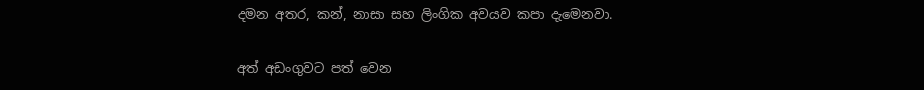දමන අතර, කන්, නාසා සහ ලිංගික අවයව කපා දැමෙනවා.

අත් අඩංගුවට පත් වෙන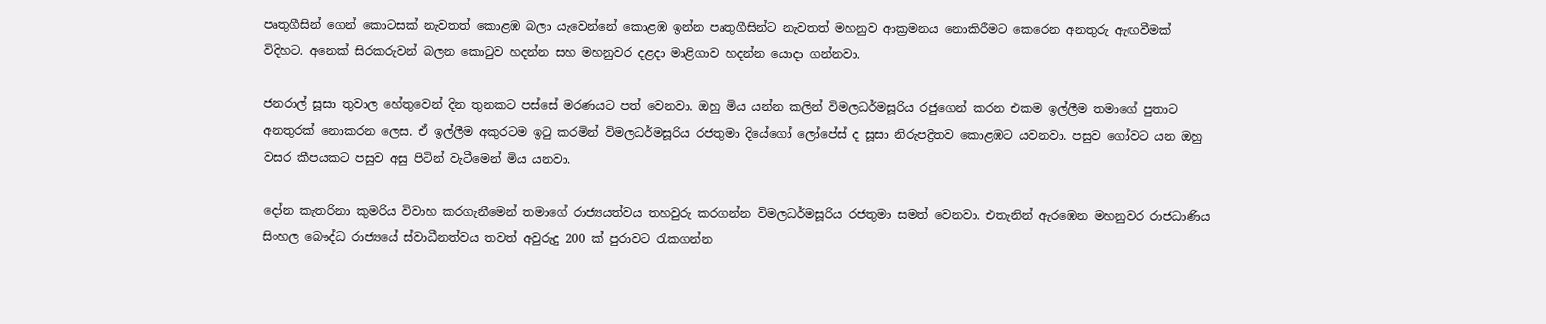පෘතුගීසින් ගෙන් කොටසක් නැවතත් කොළඹ බලා යැවෙන්නේ කොළඹ ඉන්න පෘතුගීසින්ට නැවතත් මහනුව ආක්‍රමනය නොකිරීමට කෙරෙන අනතුරු ඇඟවීමක් විදිහට. අනෙක් සිරකරුවන් බලන කොටුව හදන්න සහ මහනුවර දළදා මාළිගාව හදන්න යොදා ගන්නවා.

ජනරාල් සූසා තුවාල හේතුවෙන් දින තුනකට පස්සේ මරණයට පත් වෙනවා. ඔහු මිය යන්න කලින් විමලධර්මසූරිය රජුගෙන් කරන එකම ඉල්ලීම තමාගේ පුතාට අනතුරක් නොකරන ලෙස. ඒ ඉල්ලීම අකුරටම ඉටු කරමින් විමලධර්මසූරිය රජතුමා දියේගෝ ලෝපේස් ද සූසා නිරුපද්‍රිතව කොළඹට යවනවා. පසුව ගෝවට යන ඔහු වසර කීපයකට පසුව අසු පිටින් වැටීමෙන් මිය යනවා.

දෝන කැතරිනා කුමරිය විවාහ කරගැනීමෙන් තමාගේ රාජ්‍යයත්වය තහවුරු කරගන්න විමලධර්මසූරිය රජතුමා සමත් වෙනවා. එතැනින් ඇරඹෙන මහනුවර රාජධාණිය සිංහල බෞද්ධ රාජ්‍යයේ ස්වාධීනත්වය තවත් අවුරුදු 200 ක් පුරාවට රැකගන්න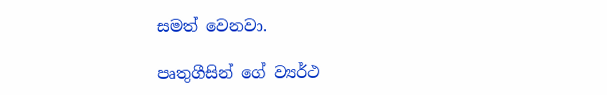සමත් වෙනවා.

පෘතුගීසින් ගේ ව්‍යර්ථ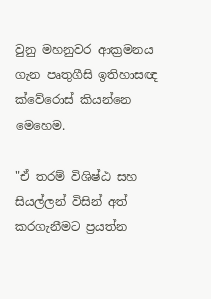වුනු මහනුවර ආක්‍රමනය ගැන පෘතුගීසි ඉතිහාසඥ ක්වේරොස් කියන්නෙ මෙහෙම.

"ඒ තරම් විශිෂ්ඨ සහ සියල්ලන් විසින් අත් කරගැනීමට ප්‍රයත්න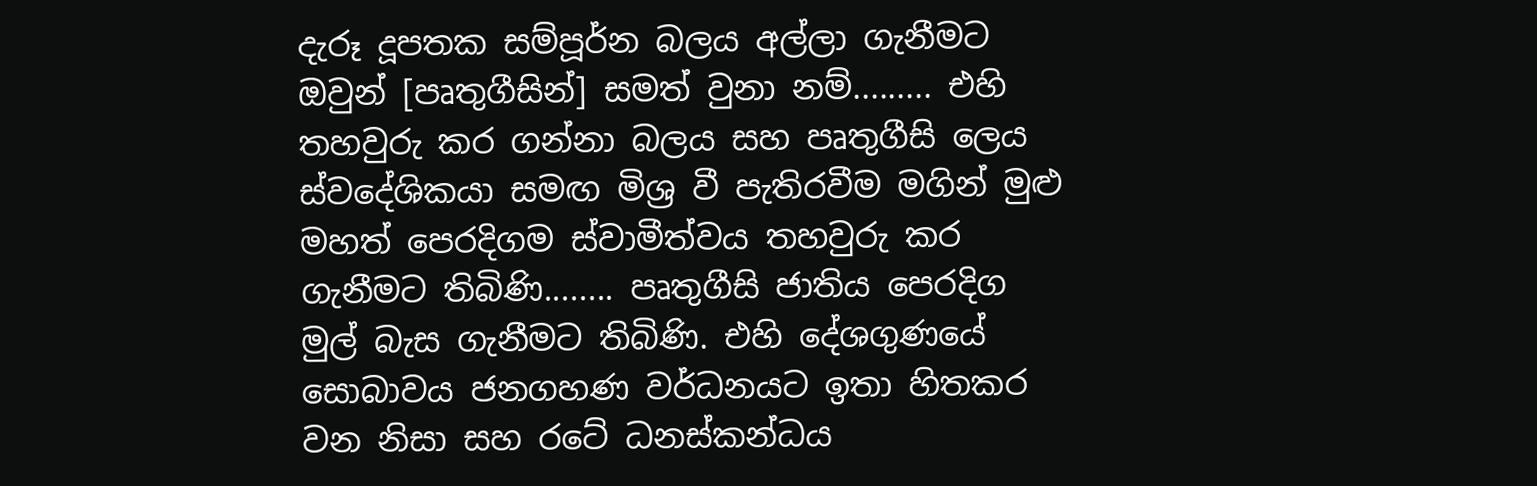දැරූ දූපතක සම්පූර්න බලය අල්ලා ගැනීමට ඔවුන් [පෘතුගීසින්] සමත් වුනා නම්......... එහි තහවුරු කර ගන්නා බලය සහ පෘතුගීසි ලෙය ස්වදේශිකයා සමඟ මිශ්‍ර වී පැතිරවීම මගින් මුළු මහත් පෙරදිගම ස්වාමීත්වය තහවුරු කර ගැනීමට තිබිණි........ පෘතුගීසි ජාතිය පෙරදිග මුල් බැස ගැනීමට තිබිණි. එහි දේශගුණයේ සොබාවය ජනගහණ වර්ධනයට ඉතා හිතකර වන නිසා සහ රටේ ධනස්කන්ධය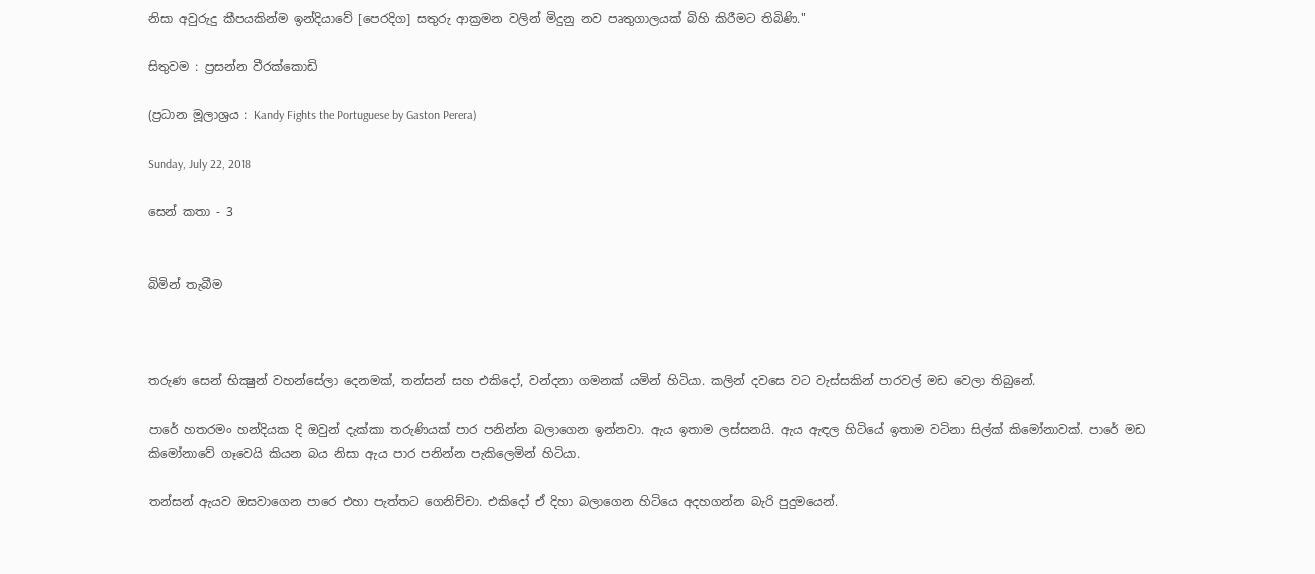නිසා අවුරුදු කීපයකින්ම ඉන්දියාවේ [පෙරදිග] සතුරු ආක්‍රමන වලින් මිදුනු නව පෘතුගාලයක් බිහි කිරීමට තිබිණි."

සිතුවම : ප්‍රසන්න වීරක්කොඩි

(ප්‍රධාන මූලාශ්‍රය : Kandy Fights the Portuguese by Gaston Perera)

Sunday, July 22, 2018

සෙන් කතා - 3


බිමින් තැබීම



තරුණ සෙන් භික්‍ෂුන් වහන්සේලා දෙනමක්, තන්සන් සහ එකිදෝ, වන්දනා ගමනක් යමින් හිටියා. කලින් දවසෙ වට වැස්සකින් පාරවල් මඩ වෙලා තිබුනේ.

පාරේ හතරමං හන්දියක දි ඔවුන් දැක්කා තරුණියක් පාර පනින්න බලාගෙන ඉන්නවා. ඇය ඉතාම ලස්සනයි. ඇය ඇඳල හිටියේ ඉතාම වටිනා සිල්ක් කිමෝනාවක්. පාරේ මඩ කිමෝනාවේ ගෑවෙයි කියන බය නිසා ඇය පාර පනින්න පැකිලෙමින් හිටියා.

තන්සන් ඇයව ඔසවාගෙන පාරෙ එහා පැත්තට ගෙනිච්චා. එකිදෝ ඒ දිහා බලාගෙන හිටියෙ අදහගන්න බැරි පුදුමයෙන්.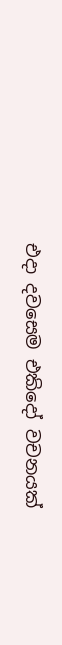එදා දවසෙම එකිදෝ වචනයක්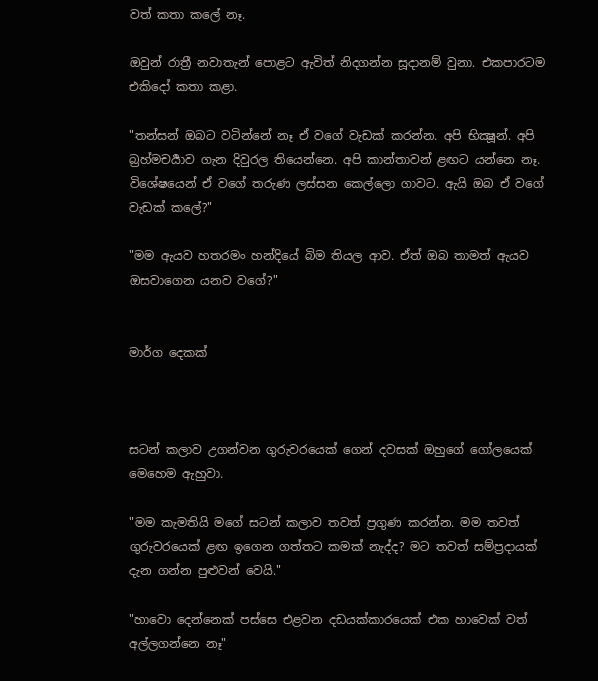වත් කතා කලේ නෑ.

ඔවුන් රාත්‍රී නවාතැන් පොළට ඇවිත් නිදගන්න සූදානම් වුනා. එකපාරටම එකිදෝ කතා කළා.

"තන්සන් ඔබට වටින්නේ නෑ ඒ වගේ වැඩක් කරන්න. අපි භික්‍ෂූන්. අපි බ්‍රහ්මචර්‍යාව ගැන දිවුරල තියෙන්නෙ. අපි කාන්තාවන් ළඟට යන්නෙ නෑ. විශේෂයෙන් ඒ වගේ තරුණ ලස්සන කෙල්ලො ගාවට. ඇයි ඔබ ඒ වගේ වැඩක් කලේ?"

"මම ඇයව හතරමං හන්දියේ බිම තියල ආව. ඒත් ඔබ තාමත් ඇයව ඔසවාගෙන යනව වගේ?"


මාර්ග දෙකක්



සටන් කලාව උගන්වන ගුරුවරයෙක් ගෙන් දවසක් ඔහුගේ ගෝලයෙක් මෙහෙම ඇහුවා.

"මම කැමතියි මගේ සටන් කලාව තවත් ප්‍රගුණ කරන්න. මම තවත් ගුරුවරයෙක් ළඟ ඉගෙන ගත්තට කමක් නැද්ද? මට තවත් සම්ප්‍රදායක් දැන ගන්න පුළුවන් වෙයි."

"හාවො දෙන්නෙක් පස්සෙ එළවන දඩයක්කාරයෙක් එක හාවෙක් වත් අල්ලගන්නෙ නෑ"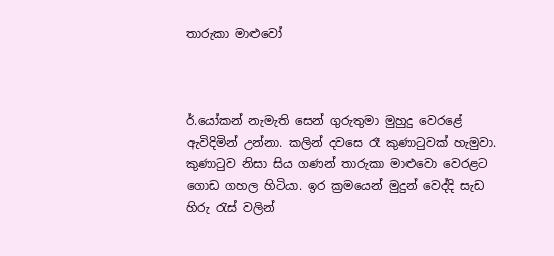තාරුකා මාළුවෝ



ර්.යෝකන් නැමැති සෙන් ගුරුතුමා මුහුදු වෙරළේ ඇවිදිමින් උන්නා. කලින් දවසෙ රෑ කුණාටුවක් හැමුවා. කුණාටුව නිසා සිය ගණන් තාරුකා මාළුවො වෙරළට ගොඩ ගහල හිටියා. ඉර ක්‍රමයෙන් මුදුන් වෙද්දි සැඩ හිරු රැස් වලින්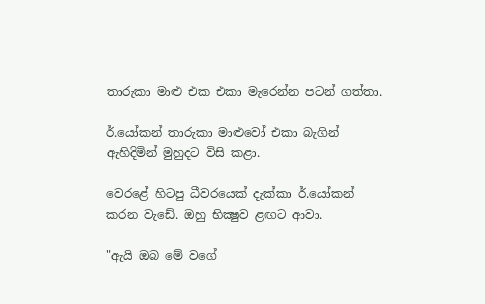තාරුකා මාළු එක එකා මැරෙන්න පටන් ගත්තා.

ර්.යෝකන් තාරුකා මාළුවෝ එකා බැගින් ඇහිදිමින් මුහුදට විසි කළා.

වෙරළේ හිටපු ධීවරයෙක් දැක්කා ර්.යෝකන් කරන වැඩේ. ඔහු භික්‍ෂුව ළඟට ආවා.

"ඇයි ඔබ මේ වගේ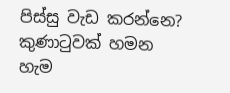පිස්සු වැඩ කරන්නෙ? කුණාටුවක් හමන හැම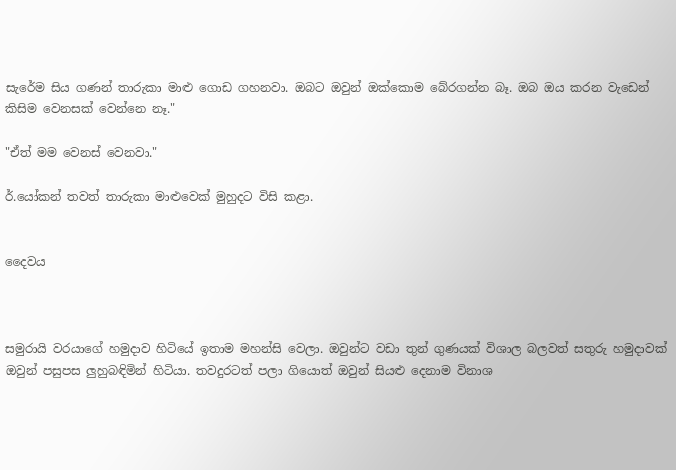සැරේම සිය ගණන් තාරුකා මාළු ගොඩ ගහනවා. ඔබට ඔවුන් ඔක්කොම බේරගන්න බෑ. ඔබ ඔය කරන වැඩෙන් කිසිම වෙනසක් වෙන්නෙ නෑ."

"ඒත් මම වෙනස් වෙනවා."

ර්.යෝකන් තවත් තාරුකා මාළුවෙක් මුහුදට විසි කළා.


දෛවය



සමුරායි වරයාගේ හමුදාව හිටියේ ඉතාම මහන්සි වෙලා. ඔවුන්ට වඩා තුන් ගුණයක් විශාල බලවත් සතුරු හමුදාවක් ඔවුන් පසුපස ලුහුබඳිමින් හිටියා. තවදුරටත් පලා ගියොත් ඔවුන් සියළු දෙනාම විනාශ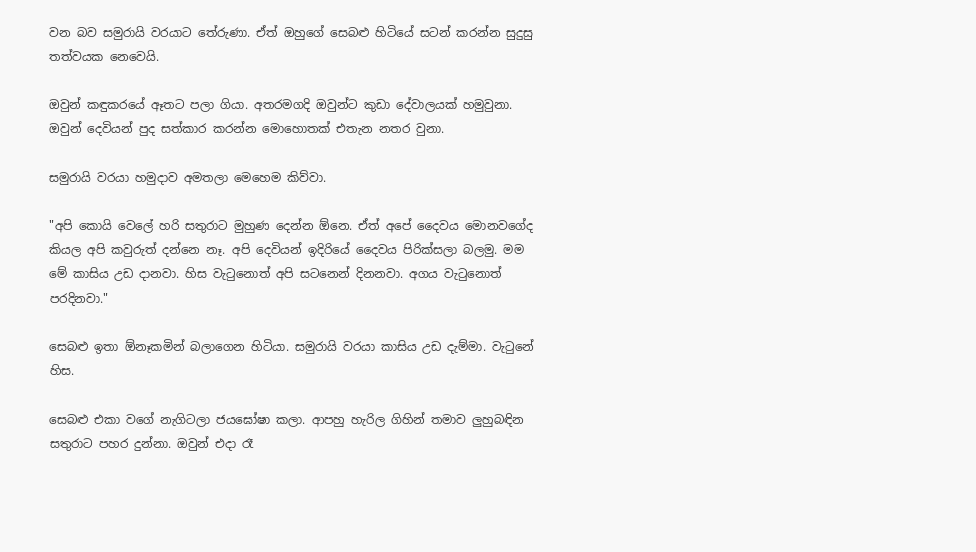වන බව සමුරායි වරයාට තේරුණා. ඒත් ඔහුගේ සෙබළු හිටියේ සටන් කරන්න සුදුසු තත්වයක නෙවෙයි.

ඔවුන් කඳුකරයේ ඈතට පලා ගියා. අතරමගදි ඔවුන්ට කුඩා දේවාලයක් හමුවුනා. ඔවුන් දෙවියන් පුද සත්කාර කරන්න මොහොතක් එතැන නතර වුනා.

සමුරායි වරයා හමුදාව අමතලා මෙහෙම කිව්වා.

"අපි කොයි වෙලේ හරි සතුරාට මුහුණ දෙන්න ඕනෙ. ඒත් අපේ දෛවය මොනවගේද කියල අපි කවුරුත් දන්නෙ නෑ. අපි දෙවියන් ඉදිරියේ දෛවය පිරික්සලා බලමු. මම මේ කාසිය උඩ දානවා. හිස වැටුනොත් අපි සටනෙන් දිනනවා. අගය වැටුනොත් පරදිනවා."

සෙබළු ඉතා ඕනෑකමින් බලාගෙන හිටියා. සමුරායි වරයා කාසිය උඩ දැම්මා. වැටුනේ හිස.

සෙබළු එකා වගේ නැගිටලා ජයඝෝෂා කලා. ආපහු හැරිල ගිහින් තමාව ලුහුබඳින සතුරාට පහර දුන්නා. ඔවුන් එදා රෑ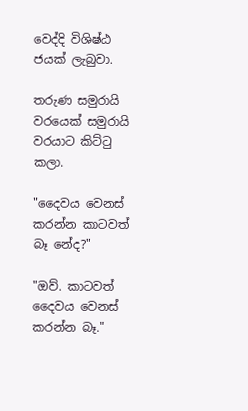වෙද්දි විශිෂ්ඨ ජයක් ලැබුවා.

තරුණ සමුරායි වරයෙක් සමුරායි වරයාට කිට්ටු කලා.

"දෛවය වෙනස් කරන්න කාටවත් බෑ නේද?"

"ඔව්. කාටවත් දෛවය වෙනස් කරන්න බෑ."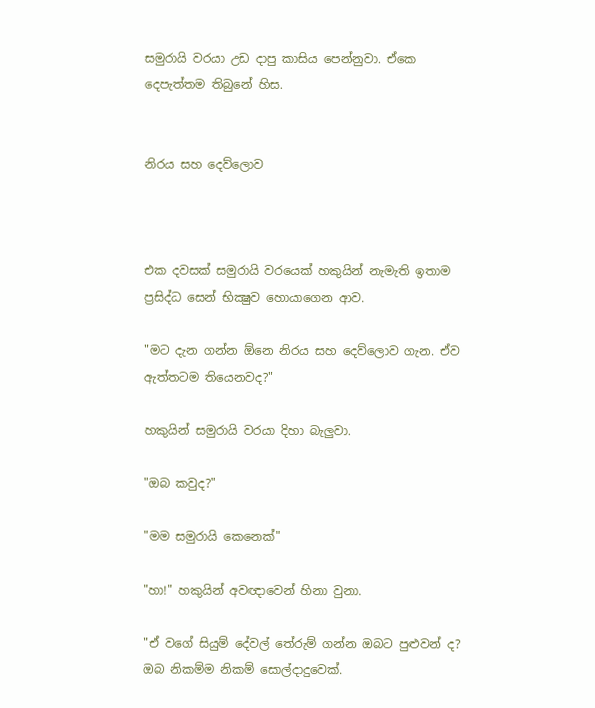සමුරායි වරයා උඩ දාපු කාසිය පෙන්නුවා. ඒකෙ දෙපැත්තම තිබුනේ හිස.


නිරය සහ දෙව්ලොව



එක දවසක් සමුරායි වරයෙක් හකුයින් නැමැති ඉතාම ප්‍රසිද්ධ සෙන් භික්‍ෂුව හොයාගෙන ආව.

"මට දැන ගන්න ඕනෙ නිරය සහ දෙව්ලොව ගැන. ඒව ඇත්තටම තියෙනවද?"

හකුයින් සමුරායි වරයා දිහා බැලුවා.

"ඔබ කවුද?"

"මම සමුරායි කෙනෙක්"

"හා!" හකුයින් අවඥාවෙන් හිනා වුනා.

"ඒ වගේ සියුම් දේවල් තේරුම් ගන්න ඔබට පුළුවන් ද? ඔබ නිකම්ම නිකම් සොල්දාදුවෙක්.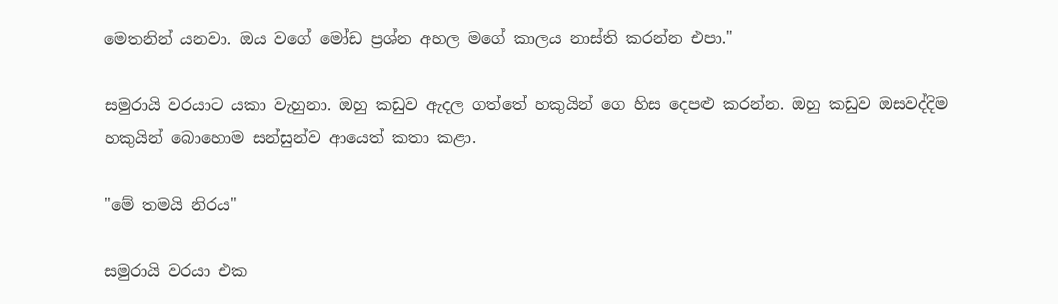මෙතනින් යනවා. ඔය වගේ මෝඩ ප්‍රශ්න අහල මගේ කාලය නාස්ති කරන්න එපා."

සමුරායි වරයාට යකා වැහුනා. ඔහු කඩුව ඇදල ගත්තේ හකුයින් ගෙ හිස දෙපළු කරන්න. ඔහු කඩුව ඔසවද්දිම හකුයින් බොහොම සන්සුන්ව ආයෙත් කතා කළා.

"මේ තමයි නිරය"

සමුරායි වරයා එක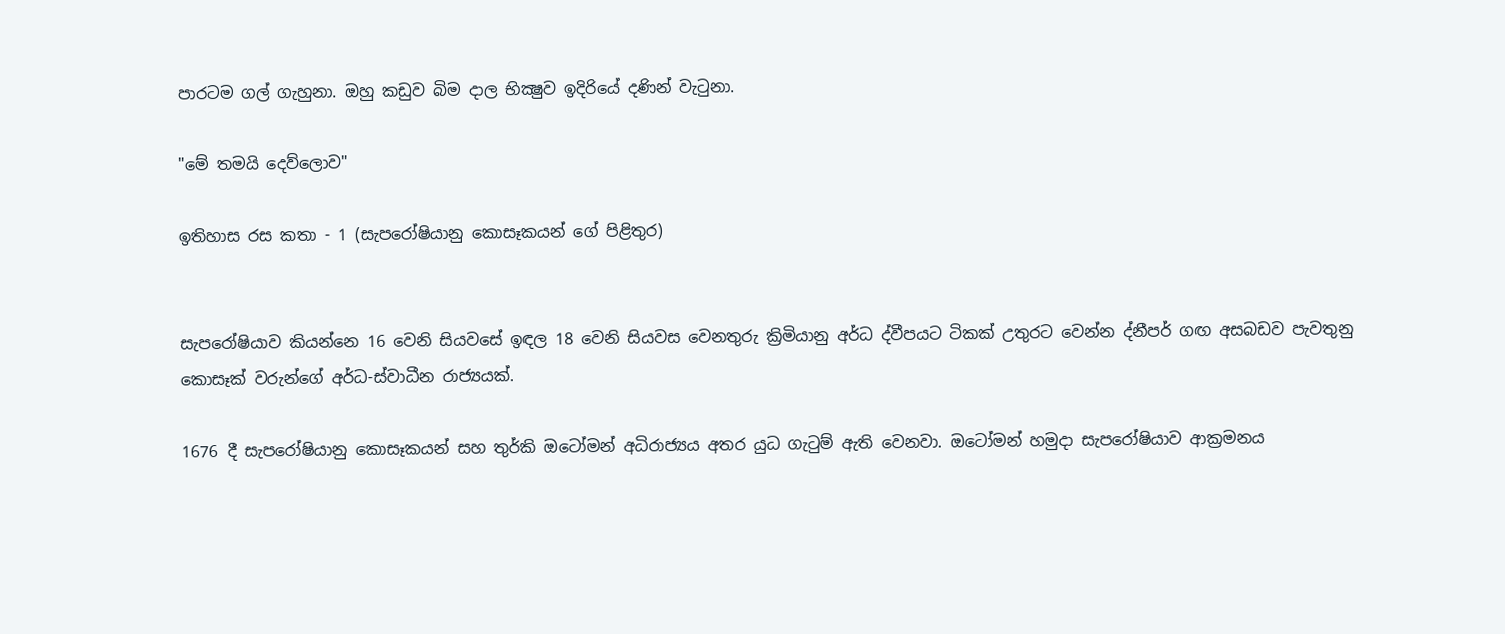පාරටම ගල් ගැහුනා. ඔහු කඩුව බිම දාල භික්‍ෂුව ඉදිරියේ දණින් වැටුනා.

"මේ තමයි දෙව්ලොව"

ඉතිහාස රස කතා - 1 (සැපරෝෂියානු කොසෑකයන් ගේ පිළිතුර)


සැපරෝෂියාව කියන්නෙ 16 වෙනි සියවසේ ඉඳල 18 වෙනි සියවස වෙනතුරු ක්‍රිමියානු අර්ධ ද්වීපයට ටිකක් උතුරට වෙන්න ද්නීපර් ගඟ අසබඩව පැවතුනු කොසෑක් වරුන්ගේ අර්ධ-ස්වාධීන රාජ්‍යයක්.

1676 දී සැපරෝෂියානු කොසෑකයන් සහ තුර්කි ඔටෝමන් අධිරාජ්‍යය අතර යුධ ගැටුම් ඇති වෙනවා. ඔටෝමන් හමුදා සැපරෝෂියාව ආක්‍රමනය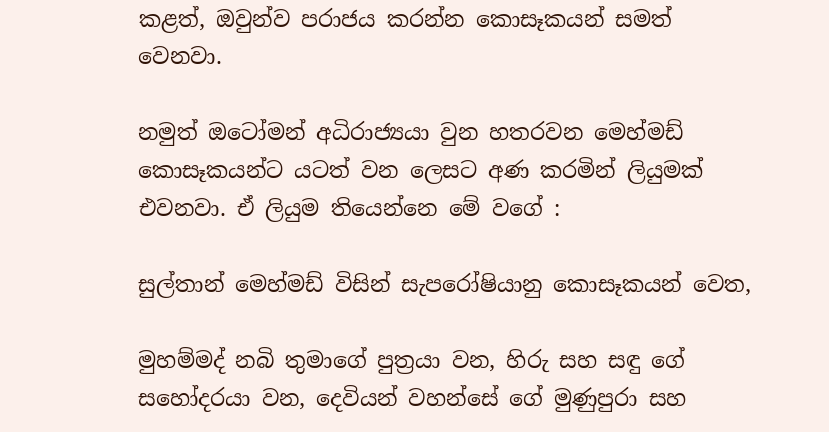කළත්, ඔවුන්ව පරාජය කරන්න කොසෑකයන් සමත් වෙනවා.

නමුත් ඔටෝමන් අධිරාජ්‍යයා වුන හතරවන මෙහ්මඩ් කොසෑකයන්ට යටත් වන ලෙසට අණ කරමින් ලියුමක් එවනවා. ඒ ලියුම තියෙන්නෙ මේ වගේ :

සුල්තාන් මෙහ්මඩ් විසින් සැපරෝෂියානු කොසෑකයන් වෙත,

මුහම්මද් නබි තුමාගේ පුත්‍රයා වන, හිරු සහ සඳු ගේ සහෝදරයා වන, දෙවියන් වහන්සේ ගේ මුණුපුරා සහ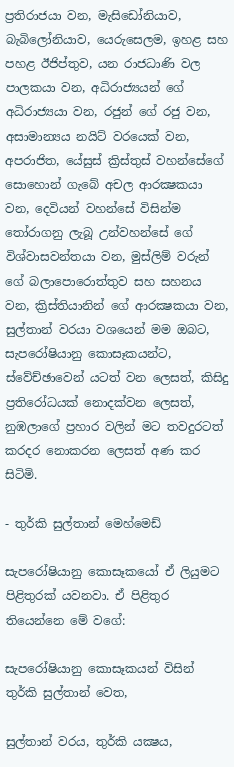ප්‍රතිරාජයා වන, මැසිඩෝනියාව, බැබිලෝනියාව, යෙරුසෙලම, ඉහළ සහ පහළ ඊජිප්තුව, යන රාජධාණි වල පාලකයා වන, අධිරාජ්‍යයන් ගේ අධිරාජ්‍යයා වන, රජුන් ගේ රජු වන, අසාමාන්‍යය නයිට් වරයෙක් වන, අපරාජිත, යේසුස් ක්‍රිස්තුස් වහන්සේගේ සොහොන් ගැබේ අචල ආරක්‍ෂකයා වන, දෙවියන් වහන්සේ විසින්ම තෝරාගනු ලැබූ උන්වහන්සේ ගේ විශ්වාසවන්තයා වන, මුස්ලිම් වරුන් ගේ බලාපොරොත්තුව සහ සහනය වන, ක්‍රිස්තියානින් ගේ ආරක්‍ෂකයා වන, සුල්තාන් වරයා වශයෙන් මම ඔබට, සැපරෝෂියානු කොසෑකයන්ට, ස්වේච්ඡාවෙන් යටත් වන ලෙසත්, කිසිදු ප්‍රතිරෝධයක් නොදක්වන ලෙසත්, නුඹලාගේ ප්‍රහාර වලින් මට තවදුරටත් කරදර නොකරන ලෙසත් අණ කර සිටිමි.

- තුර්කි සුල්තාන් මෙහ්මෙඩ්

සැපරෝෂියානු කොසෑකයෝ ඒ ලියුමට පිළිතුරක් යවනවා. ඒ පිළිතුර තියෙන්නෙ මේ වගේ:

සැපරෝෂියානු කොසෑකයන් විසින් තුර්කි සුල්තාන් වෙත,

සුල්තාන් වරය, තුර්කි යක්‍ෂය,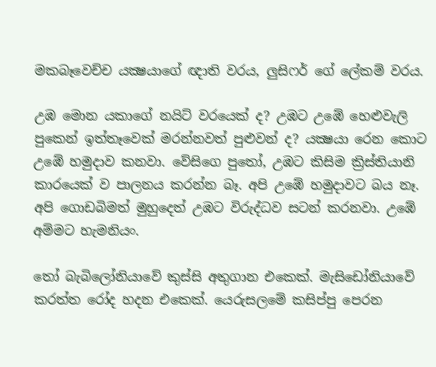මකබෑවෙච්ච යක්‍ෂයාගේ ඥාති වරය, ලුසිෆර් ගේ ලේකම් වරය.

උඹ මොන යකාගේ නයිට් වරයෙක් ද? උඹට උඹේ හෙළුවැලි පුකෙන් ඉත්තෑවෙක් මරන්නවත් පුළුවන් ද? යක්‍ෂයා රෙන කොට උඹේ හමුදාව කනවා. වේසිගෙ පුතෝ, උඹට කිසිම ක්‍රිස්තියානි කාරයෙක් ව පාලනය කරන්න බෑ. අපි උඹේ හමුදාවට බය නෑ. අපි ගොඩබිමත් මුහුදෙත් උඹට විරුද්ධව සටන් කරනවා. උඹේ අම්මට හැමනියං.

තෝ බැබිලෝනියාවේ කුස්සි අතුගාන එකෙක්. මැසිඩෝනියාවේ කරත්ත රෝද හදන එකෙක්. යෙරුසලමේ කසිප්පු පෙරන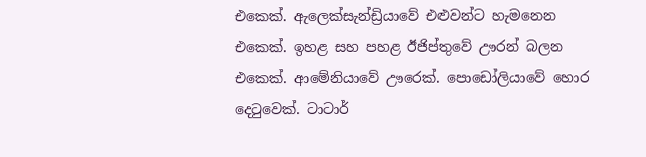එකෙක්. ඇලෙක්සැන්ඩ්‍රියාවේ එළුවන්ට හැමනෙන එකෙක්. ඉහළ සහ පහළ ඊජිප්තුවේ ඌරන් බලන එකෙක්. ආමේනියාවේ ඌරෙක්. පොඩෝලියාවේ හොර දෙටුවෙක්. ටාටාර්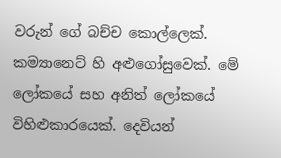වරුන් ගේ බච්ච කොල්ලෙක්. කම්‍යානෙට් හි අළුගෝසුවෙක්. මේ ලෝකයේ සහ අනිත් ලෝකයේ විහිළුකාරයෙක්. දෙවියන්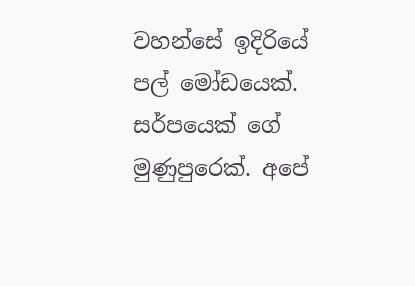වහන්සේ ඉදිරියේ පල් මෝඩයෙක්. සර්පයෙක් ගේ මුණුපුරෙක්. අපේ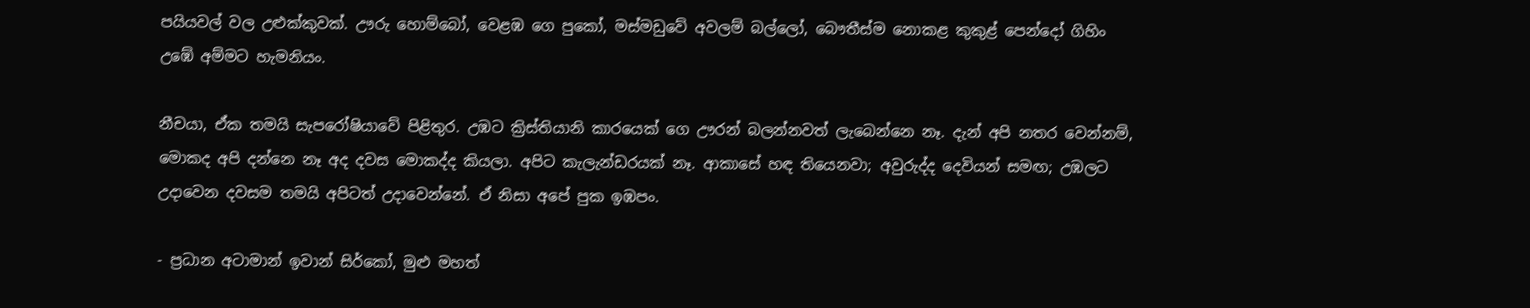පයියවල් වල උළුක්කුවක්. ඌරු හොම්බෝ, වෙළඹ ගෙ පුකෝ, මස්මඩුවේ අවලම් බල්ලෝ, බෞතීස්ම නොකළ කුකුළ් පෙන්දෝ ගිහිං උඹේ අම්මට හැමනියං.

නීචයා, ඒක තමයි සැපරෝෂියාවේ පිළිතුර. උඹට ක්‍රිස්තියානි කාරයෙක් ගෙ ඌරන් බලන්නවත් ලැබෙන්නෙ නෑ. දැන් අපි නතර වෙන්නම්, මොකද අපි දන්නෙ නෑ අද දවස මොකද්ද කියලා. අපිට කැලැන්ඩරයක් නෑ. ආකාසේ හඳ තියෙනවා; අවුරුද්ද දෙවියන් සමඟ; උඹලට උදාවෙන දවසම තමයි අපිටත් උදාවෙන්නේ. ඒ නිසා අපේ පුක ඉඹපං.

- ප්‍රධාන අටාමාන් ඉවාන් සිර්කෝ, මුළු මහත්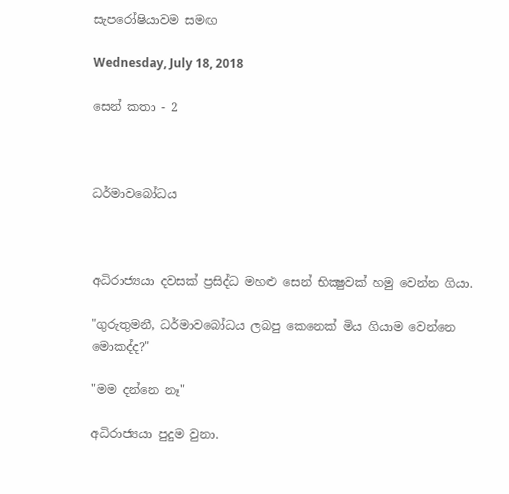සැපරෝෂියාවම සමඟ

Wednesday, July 18, 2018

සෙන් කතා - 2



ධර්මාවබෝධය



අධිරාජ්‍යයා දවසක් ප්‍රසිද්ධ මහළු සෙන් භික්‍ෂුවක් හමු වෙන්න ගියා.

"ගුරුතුමනී, ධර්මාවබෝධය ලබපු කෙනෙක් මිය ගියාම වෙන්නෙ මොකද්ද?"

"මම දන්නෙ නෑ"

අධිරාජ්‍යයා පුදුම වුනා.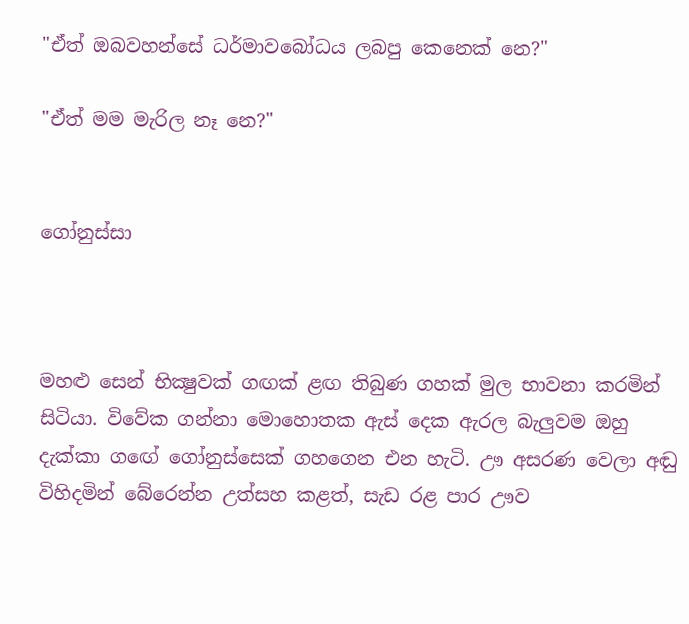"ඒත් ඔබවහන්සේ ධර්මාවබෝධය ලබපු කෙනෙක් නෙ?"

"ඒත් මම මැරිල නෑ නෙ?"


ගෝනුස්සා



මහළු සෙන් භික්‍ෂුවක් ගඟක් ළඟ තිබුණ ගහක් මුල භාවනා කරමින් සිටියා. විවේක ගන්නා මොහොතක ඇස් දෙක ඇරල බැලුවම ඔහු දැක්කා ගඟේ ගෝනුස්සෙක් ගහගෙන එන හැටි. ඌ අසරණ වෙලා අඬු විහිදමින් බේරෙන්න උත්සහ කළත්, සැඩ රළ පාර ඌව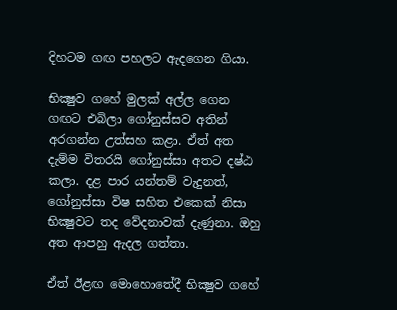දිහටම ගඟ පහලට ඇදගෙන ගියා.

භික්‍ෂුව ගහේ මුලක් අල්ල ගෙන ගඟට එබිලා ගෝනුස්සව අතින් අරගන්න උත්සහ කළා. ඒත් අත දැම්ම විතරයි ගෝනුස්සා අතට දෂ්ඨ කලා. දළ පාර යන්තම් වැදුනත්, ගෝනුස්සා විෂ සහිත එකෙක් නිසා භික්‍ෂුවට තද වේදනාවක් දැණුනා. ඔහු අත ආපහු ඇදල ගත්තා.

ඒත් ඊළඟ මොහොතේදී භික්‍ෂුව ගහේ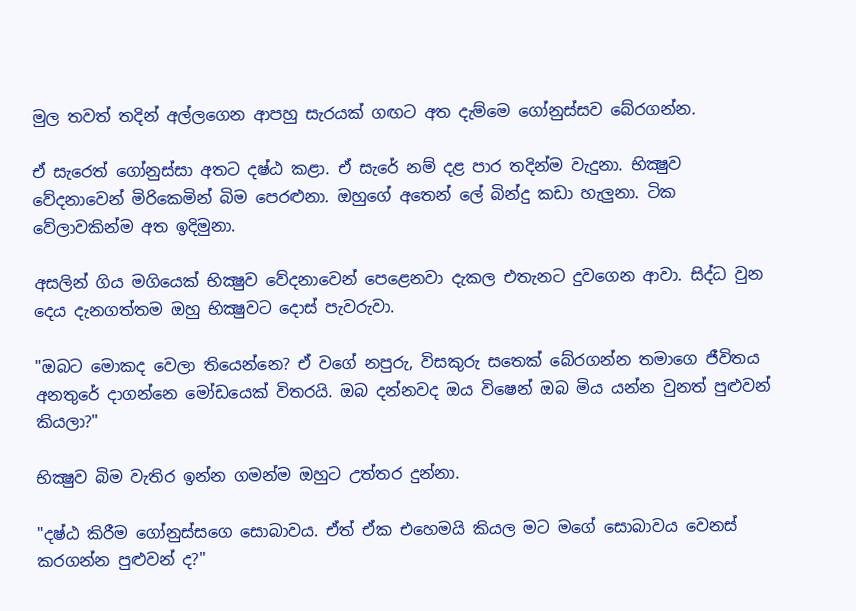මුල තවත් තදින් අල්ලගෙන ආපහු සැරයක් ගඟට අත දැම්මෙ ගෝනුස්සව බේරගන්න.

ඒ සැරෙත් ගෝනුස්සා අතට දෂ්ඨ කළා. ඒ සැරේ නම් දළ පාර තදින්ම වැදුනා. භික්‍ෂුව වේදනාවෙන් මිරිකෙමින් බිම පෙරළුනා. ඔහුගේ අතෙන් ලේ බින්දු කඩා හැලුනා. ටික වේලාවකින්ම අත ඉදිමුනා.

අසලින් ගිය මගියෙක් භික්‍ෂුව වේදනාවෙන් පෙළෙනවා දැකල එතැනට දුවගෙන ආවා. සිද්ධ වුන දෙය දැනගත්තම ඔහු භික්‍ෂුවට දොස් පැවරුවා.

"ඔබට මොකද වෙලා තියෙන්නෙ? ඒ වගේ නපුරු, විසකුරු සතෙක් බේරගන්න තමාගෙ ජීවිතය අනතුරේ දාගන්නෙ මෝඩයෙක් විතරයි. ඔබ දන්නවද ඔය විෂෙන් ඔබ මිය යන්න වුනත් පුළුවන් කියලා?"

භික්‍ෂුව බිම වැතිර ඉන්න ගමන්ම ඔහුට උත්තර දුන්නා.

"දෂ්ඨ කිරීම ගෝනුස්සගෙ සොබාවය. ඒත් ඒක එහෙමයි කියල මට මගේ සොබාවය වෙනස් කරගන්න පුළුවන් ද?"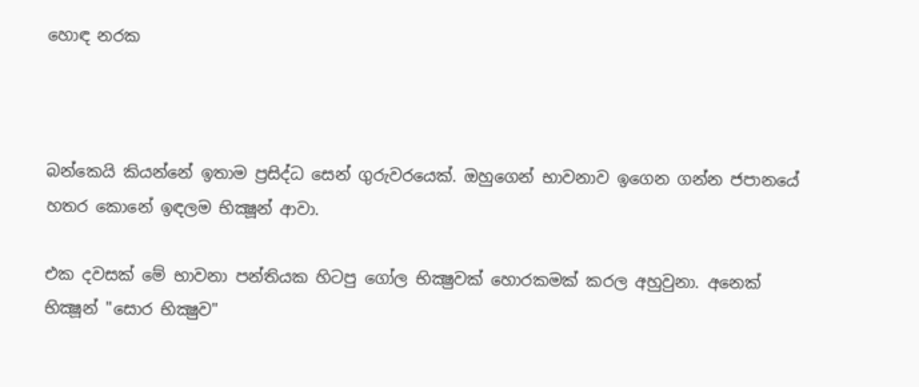හොඳ නරක



බන්කෙයි කියන්නේ ඉතාම ප්‍රසිද්ධ සෙන් ගුරුවරයෙක්. ඔහුගෙන් භාවනාව ඉගෙන ගන්න ජපානයේ හතර කොනේ ඉඳලම භික්‍ෂූන් ආවා.

එක දවසක් මේ භාවනා පන්තියක හිටපු ගෝල භික්‍ෂුවක් හොරකමක් කරල අහුවුනා. අනෙක් භික්‍ෂූන් "සොර භික්‍ෂුව"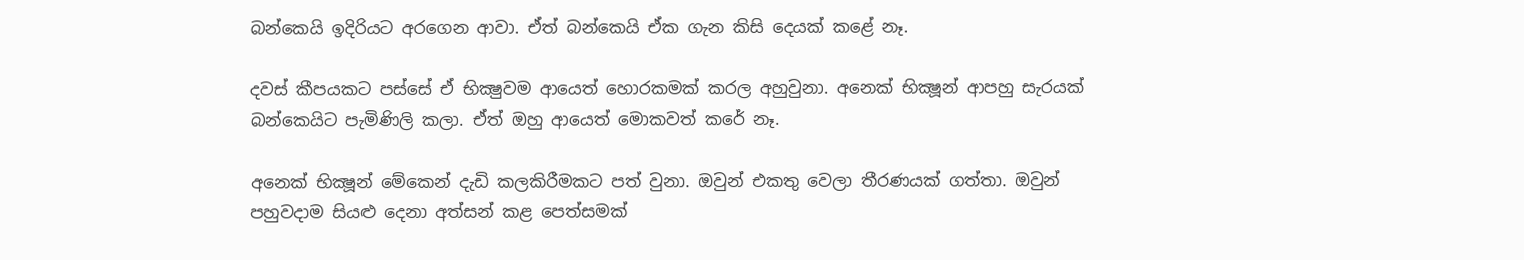බන්කෙයි ඉදිරියට අරගෙන ආවා. ඒත් බන්කෙයි ඒක ගැන කිසි දෙයක් කළේ නෑ.

දවස් කීපයකට පස්සේ ඒ භික්‍ෂුවම ආයෙත් හොරකමක් කරල අහුවුනා. අනෙක් භික්‍ෂූන් ආපහු සැරයක් බන්කෙයිට පැමිණිලි කලා. ඒත් ඔහු ආයෙත් මොකවත් කරේ නෑ.

අනෙක් භික්‍ෂූන් මේකෙන් දැඩි කලකිරීමකට පත් වුනා. ඔවුන් එකතු වෙලා තීරණයක් ගත්තා. ඔවුන් පහුවදාම සියළු දෙනා අත්සන් කළ පෙත්සමක්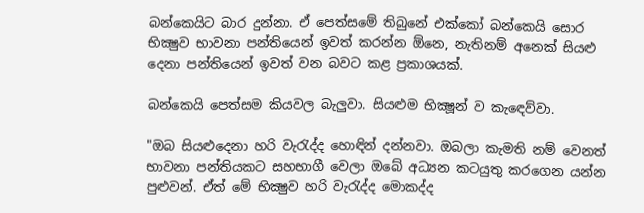බන්කෙයිට බාර දුන්නා. ඒ පෙත්සමේ තිබුනේ එක්කෝ බන්කෙයි සොර භික්‍ෂුව භාවනා පන්තියෙන් ඉවත් කරන්න ඕනෙ, නැතිනම් අනෙක් සියළු දෙනා පන්තියෙන් ඉවත් වන බවට කළ ප්‍රකාශයක්.

බන්කෙයි පෙත්සම කියවල බැලුවා. සියළුම භික්‍ෂූන් ව කැඳෙව්වා.

"ඔබ සියළුදෙනා හරි වැරැද්ද හොඳින් දන්නවා. ඔබලා කැමති නම් වෙනත් භාවනා පන්තියකට සහභාගී වෙලා ඔබේ අධ්‍යන කටයුතු කරගෙන යන්න පුළුවන්. ඒත් මේ භික්‍ෂුව හරි වැරැද්ද මොකද්ද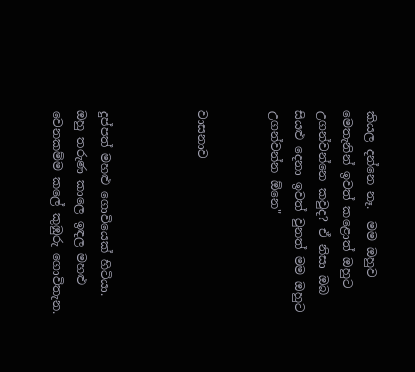කියල දන්නෙ නෑ.  මම ඔහුව මෙතැනින් ඉවත් කළොත් ඔහුට උගන්වන්නෙ කවුද? ඒ නිසා ඔබ සියළු දෙනා ඉවත් වුනත් මම ඔහුට උගන්වන්න ඕනෙ"


වාසනාව



දුප්පත් මහළු ගොවියෙක් හිටියා. ඔහු තරුණ කාලෙ ඉඳල මහළු වෙනකම්ම කලේ කුඹුරු ගොවිතැන.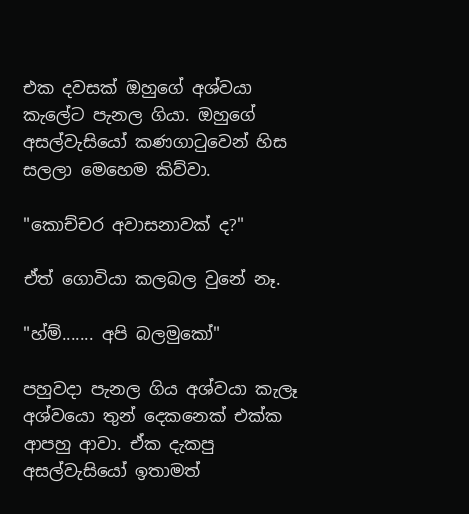එක දවසක් ඔහුගේ අශ්වයා කැලේට පැනල ගියා. ඔහුගේ අසල්වැසියෝ කණගාටුවෙන් හිස සලලා මෙහෙම කිව්වා.

"කොච්චර අවාසනාවක් ද?"

ඒත් ගොවියා කලබල වුනේ නෑ.

"හ්ම්....... අපි බලමුකෝ"

පහුවදා පැනල ගිය අශ්වයා කැලෑ අශ්වයො තුන් දෙකනෙක් එක්ක ආපහු ආවා. ඒක දැකපු අසල්වැසියෝ ඉතාමත්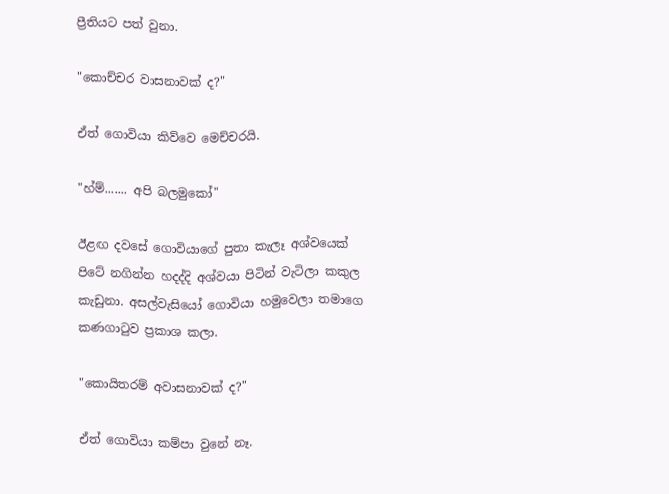ප්‍රීතියට පත් වුනා.

"කොච්චර වාසනාවක් ද?"

ඒත් ගොවියා කිව්වෙ මෙච්චරයි.

"හ්ම්....... අපි බලමුකෝ"

ඊළඟ දවසේ ගොවියාගේ පුතා කැලෑ අශ්වයෙක් පිටේ නගින්න හදද්දි අශ්වයා පිටින් වැටිලා කකුල කැඩුනා. අසල්වැසියෝ ගොවියා හමුවෙලා තමාගෙ කණගාටුව ප්‍රකාශ කලා.

"කොයිතරම් අවාසනාවක් ද?"

ඒත් ගොවියා කම්පා වුනේ නෑ.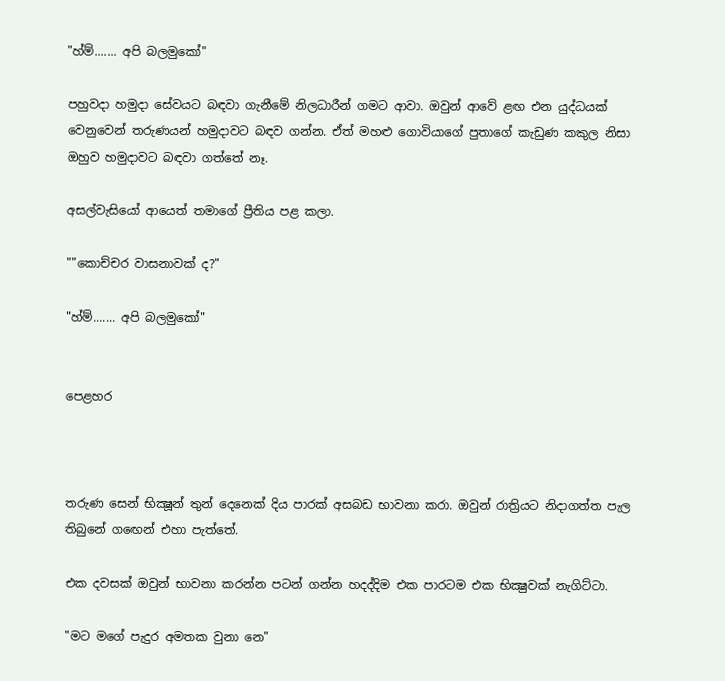"හ්ම්....... අපි බලමුකෝ"

පහුවදා හමුදා සේවයට බඳවා ගැනීමේ නිලධාරීන් ගමට ආවා. ඔවුන් ආවේ ළඟ එන යුද්ධයක් වෙනුවෙන් තරුණයන් හමුදාවට බඳව ගන්න. ඒත් මහළු ගොවියාගේ පුතාගේ කැඩුණ කකුල නිසා ඔහුව හමුදාවට බඳවා ගත්තේ නෑ.

අසල්වැසියෝ ආයෙත් තමාගේ ප්‍රීතිය පළ කලා.

""කොච්චර වාසනාවක් ද?"

"හ්ම්....... අපි බලමුකෝ"


පෙළහර



තරුණ සෙන් භික්‍ෂූන් තුන් දෙනෙක් දිය පාරක් අසබඩ භාවනා කරා. ඔවුන් රාත්‍රියට නිදාගත්ත පැල තිබුනේ ගඟෙන් එහා පැත්තේ.

එක දවසක් ඔවුන් භාවනා කරන්න පටන් ගන්න හදද්දිම එක පාරටම එක භික්‍ෂුවක් නැගිට්ටා.

"මට මගේ පැදුර අමතක වුනා නෙ"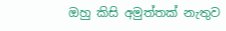ඔහු කිසි අමුත්තක් නැතුව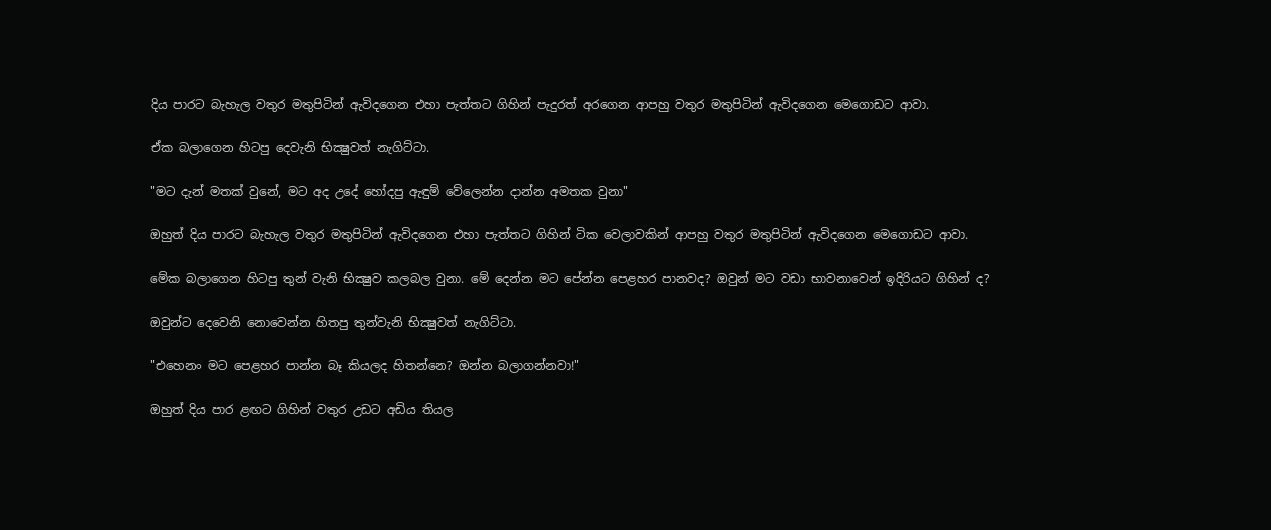දිය පාරට බැහැල වතුර මතුපිටින් ඇවිදගෙන එහා පැත්තට ගිහින් පැදුරත් අරගෙන ආපහු වතුර මතුපිටින් ඇවිදගෙන මෙගොඩට ආවා.

ඒක බලාගෙන හිටපු දෙවැනි භික්‍ෂුවත් නැගිට්ටා.

"මට දැන් මතක් වුනේ, මට අද උදේ හෝදපු ඇඳුම් වේලෙන්න දාන්න අමතක වුනා"

ඔහුත් දිය පාරට බැහැල වතුර මතුපිටින් ඇවිදගෙන එහා පැත්තට ගිහින් ටික වෙලාවකින් ආපහු වතුර මතුපිටින් ඇවිදගෙන මෙගොඩට ආවා.

මේක බලාගෙන හිටපු තුන් වැනි භික්‍ෂුව කලබල වුනා. මේ දෙන්න මට පේන්න පෙළහර පානවද? ඔවුන් මට වඩා භාවනාවෙන් ඉදිරියට ගිහින් ද?

ඔවුන්ට දෙවෙනි නොවෙන්න හිතපු තුන්වැනි භික්‍ෂුවත් නැගිට්ටා.

"එහෙනං මට පෙළහර පාන්න බෑ කියලද හිතන්නෙ? ඔන්න බලාගන්නවා!"

ඔහුත් දිය පාර ළඟට ගිහින් වතුර උඩට අඩිය තියල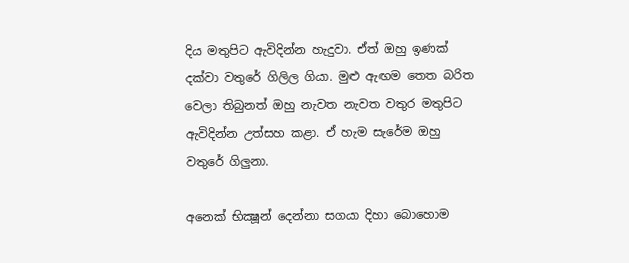දිය මතුපිට ඇවිදින්න හැදුවා. ඒත් ඔහු ඉණක් දක්වා වතුරේ ගිලිල ගියා. මුළු ඇඟම තෙත බරිත වෙලා තිබුනත් ඔහු නැවත නැවත වතුර මතුපිට ඇවිදින්න උත්සහ කළා. ඒ හැම සැරේම ඔහු වතුරේ ගිලුනා.

අනෙක් භික්‍ෂූන් දෙන්නා සගයා දිහා බොහොම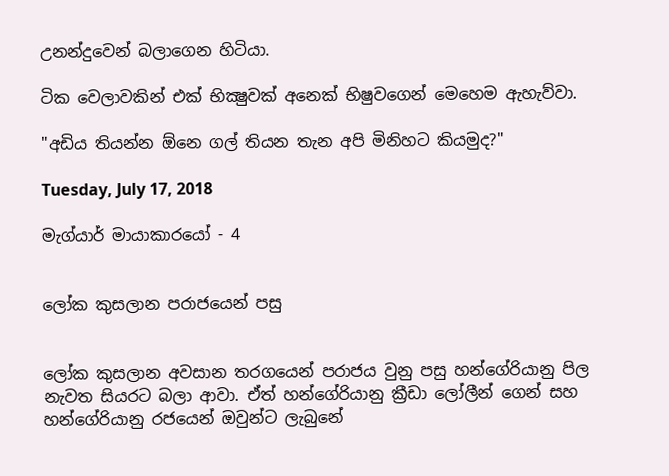උනන්දුවෙන් බලාගෙන හිටියා.

ටික වෙලාවකින් එක් භික්‍ෂුවක් අනෙක් භිෂුවගෙන් මෙහෙම ඇහැව්වා.

"අඩිය තියන්න ඕනෙ ගල් තියන තැන අපි මිනිහට කියමුද?"

Tuesday, July 17, 2018

මැග්යාර් මායාකාරයෝ - 4


ලෝක කුසලාන පරාජයෙන් පසු


ලෝක කුසලාන අවසාන තරගයෙන් පරාජය වුනු පසු හන්ගේරියානු පිල නැවත සියරට බලා ආවා. ඒත් හන්ගේරියානු ක්‍රීඩා ලෝලීන් ගෙන් සහ හන්ගේරියානු රජයෙන් ඔවුන්ට ලැබුනේ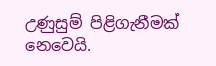උණුසුම් පිළිගැනීමක් නෙවෙයි.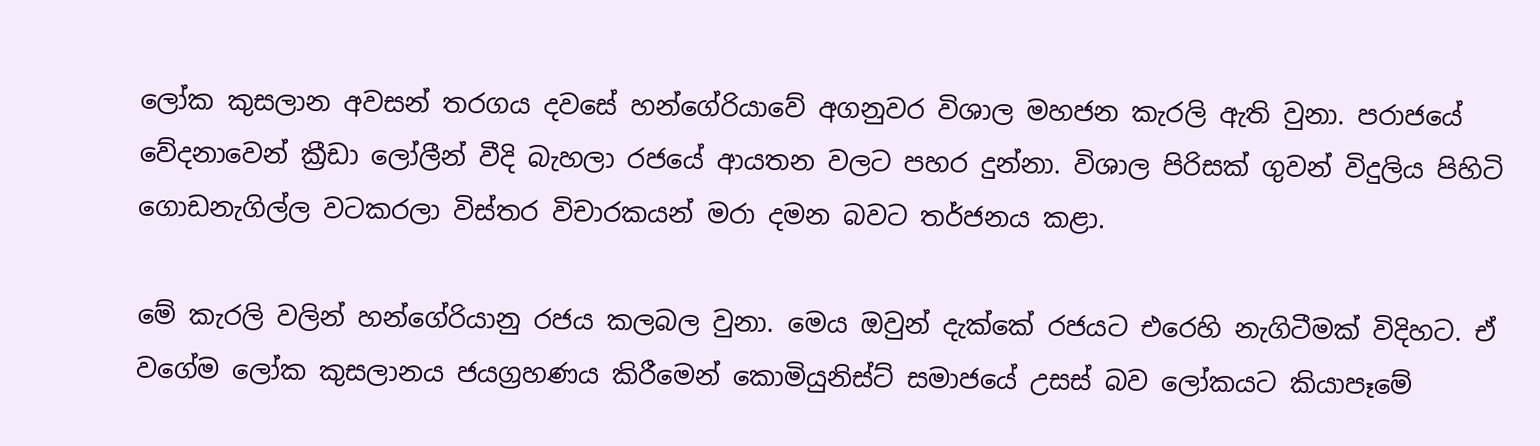ලෝක කුසලාන අවසන් තරගය දවසේ හන්ගේරියාවේ අගනුවර විශාල මහජන කැරලි ඇති වුනා. පරාජයේ වේදනාවෙන් ක්‍රීඩා ලෝලීන් වීදි බැහලා රජයේ ආයතන වලට පහර දුන්නා. විශාල පිරිසක් ගුවන් විදුලිය පිහිටි ගොඩනැගිල්ල වටකරලා විස්තර විචාරකයන් මරා දමන බවට තර්ජනය කළා.

මේ කැරලි වලින් හන්ගේරියානු රජය කලබල වුනා. මෙය ඔවුන් දැක්කේ රජයට එරෙහි නැගිටීමක් විදිහට. ඒ වගේම ලෝක කුසලානය ජයග්‍රහණය කිරීමෙන් කොමියුනිස්ට් සමාජයේ උසස් බව ලෝකයට කියාපෑමේ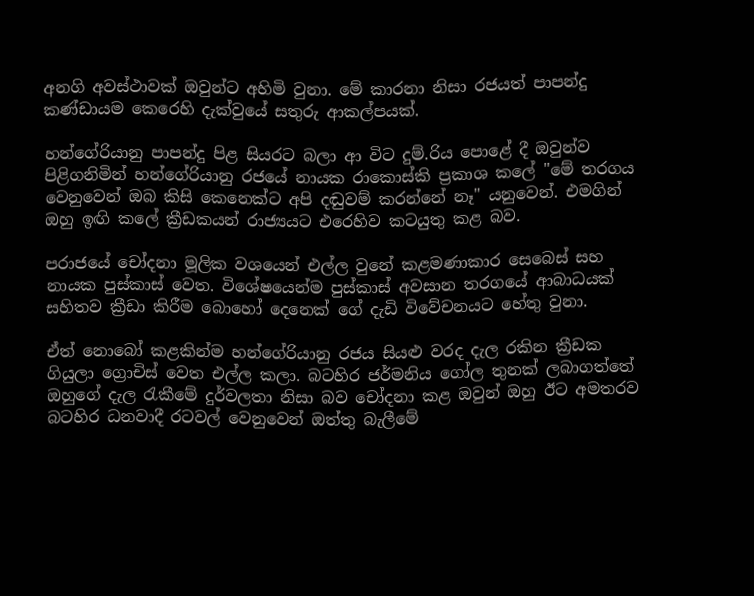අනගි අවස්ථාවක් ඔවුන්ට අහිමි වුනා. මේ කාරනා නිසා රජයත් පාපන්දු කණ්ඩායම කෙරෙහි දැක්වුයේ සතුරු ආකල්පයක්.

හන්ගේරියානු පාපන්දු පිළ සියරට බලා ආ විට දුම්‍.රිය පොළේ දී ඔවුන්ව පිළිගනිමින් හන්ගේරියානු රජයේ නායක රාකොස්කි ප්‍රකාශ කලේ "මේ තරගය වෙනුවෙන් ඔබ කිසි කෙනෙක්ට අපි දඬුවම් කරන්නේ නෑ" යනුවෙන්. එමගින් ඔහු ඉඟි කලේ ක්‍රීඩකයන් රාජ්‍යයට එරෙහිව කටයුතු කළ බව.

පරාජයේ චෝදනා මූලික වශයෙන් එල්ල වුනේ කළමණාකාර සෙබෙස් සහ නායක පුස්කාස් වෙත. විශේෂයෙන්ම පුස්කාස් අවසාන තරගයේ ආබාධයක් සහිතව ක්‍රීඩා කිරීම බොහෝ දෙනෙක් ගේ දැඩි විවේචනයට හේතු වුනා.

ඒත් නොබෝ කළකින්ම හන්ගේරියානු රජය සියළු වරද දැල රකින ක්‍රීඩක ගියුලා ග්‍රොචිස් වෙත එල්ල කලා. බටහිර ජර්මනිය ගෝල තුනක් ලබාගත්තේ ඔහුගේ දැල රැකීමේ දුර්වලතා නිසා බව චෝදනා කළ ඔවුන් ඔහු ඊට අමතරව බටහිර ධනවාදී රටවල් වෙනුවෙන් ඔත්තු බැලීමේ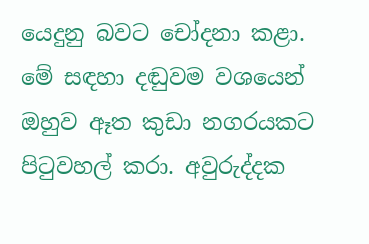යෙදුනු බවට චෝදනා කළා. මේ සඳහා දඬුවම වශයෙන් ඔහුව ඈත කුඩා නගරයකට පිටුවහල් කරා. අවුරුද්දක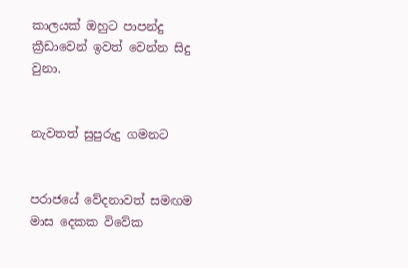කාලයක් ඔහුට පාපන්දු ක්‍රීඩාවෙන් ඉවත් වෙන්න සිදු වුනා.


නැවතත් සුපුරුදු ගමනට


පරාජයේ වේදනාවත් සමඟම මාස දෙකක විවේක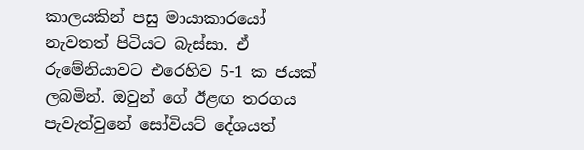කාලයකින් පසු මායාකාරයෝ නැවතත් පිටියට බැස්සා. ඒ රුමේනියාවට එරෙහිව 5-1 ක ජයක් ලබමින්. ඔවුන් ගේ ඊළඟ තරගය පැවැත්වුනේ සෝවියට් දේශයත්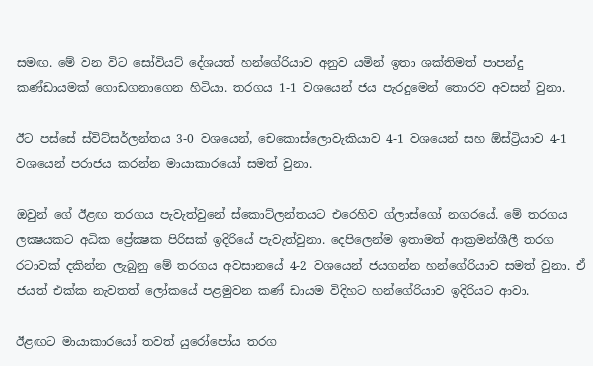සමඟ. මේ වන විට සෝවියට් දේශයත් හන්ගේරියාව අනුව යමින් ඉතා ශක්තිමත් පාපන්දු කණ්ඩායමක් ගොඩගනාගෙන හිටියා. තරගය 1-1 වශයෙන් ජය පැරදුමෙන් තොරව අවසන් වුනා.

ඊට පස්සේ ස්විට්සර්ලන්තය 3-0 වශයෙන්, චෙකොස්ලොවැකියාව 4-1 වශයෙන් සහ ඕස්ට්‍රියාව 4-1 වශයෙන් පරාජය කරන්න මායාකාරයෝ සමත් වුනා.

ඔවුන් ගේ ඊළඟ තරගය පැවැත්වුනේ ස්කොට්ලන්තයට එරෙහිව ග්ලාස්ගෝ නගරයේ. මේ තරගය ලක්‍ෂයකට අධික ප්‍රේක්‍ෂක පිරිසක් ඉදිරියේ පැවැත්වුනා. දෙපිලෙන්ම ඉතාමත් ආක්‍රමන්ශීලී තරග රටාවක් දකින්න ලැබුනු මේ තරගය අවසානයේ 4-2 වශයෙන් ජයගන්න හන්ගේරියාව සමත් වුනා. ඒ ජයත් එක්ක නැවතත් ලෝකයේ පළමුවන කණ් ඩායම විදිහට හන්ගේරියාව ඉදිරියට ආවා.

ඊළඟට මායාකාරයෝ තවත් යුරෝපෝය තරග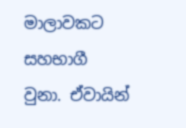මාලාවකට සහභාගී වුනා. ඒවායින්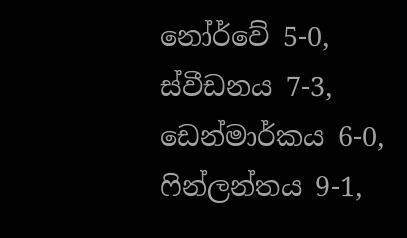නෝර්වේ 5-0, ස්වීඩනය 7-3, ඩෙන්මාර්කය 6-0, ෆින්ලන්තය 9-1,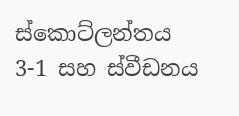ස්කොට්ලන්තය 3-1 සහ ස්වීඩනය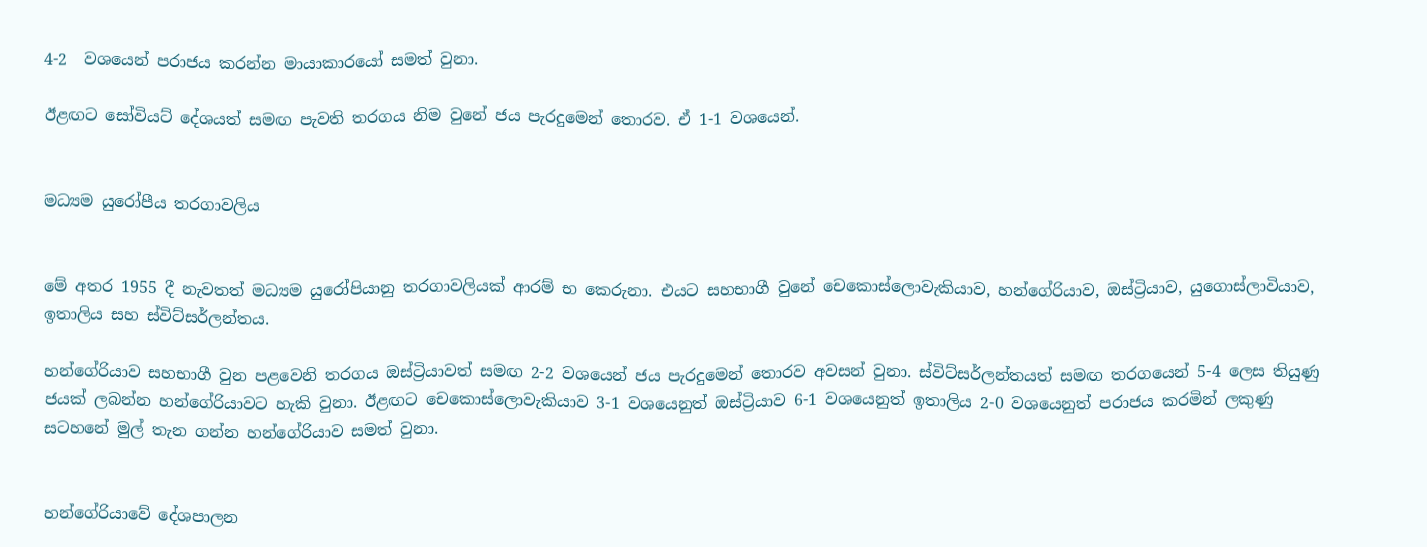4-2  වශයෙන් පරාජය කරන්න මායාකාරයෝ සමත් වුනා.

ඊළඟට සෝවියට් දේශයත් සමඟ පැවති තරගය නිම වුනේ ජය පැරදුමෙන් තොරව. ඒ 1-1 වශයෙන්.


මධ්‍යම යුරෝපීය තරගාවලිය


මේ අතර 1955 දී නැවතත් මධ්‍යම යුරෝපියානු තරගාවලියක් ආරම් භ කෙරුනා. එයට සහභාගී වුනේ චෙකොස්ලොවැකියාව, හන්ගේරියාව, ඔස්ට්‍රියාව, යුගොස්ලාවියාව, ඉතාලිය සහ ස්විට්සර්ලන්තය.

හන්ගේරියාව සහභාගී වුන පළවෙනි තරගය ඔස්ට්‍රියාවත් සමඟ 2-2 වශයෙන් ජය පැරදුමෙන් තොරව අවසන් වුනා. ස්විට්සර්ලන්තයත් සමඟ තරගයෙන් 5-4 ලෙස තියුණු ජයක් ලබන්න හන්ගේරියාවට හැකි වුනා. ඊළඟට චෙකොස්ලොවැකියාව 3-1 වශයෙනුත් ඔස්ට්‍රියාව 6-1 වශයෙනුත් ඉතාලිය 2-0 වශයෙනුත් පරාජය කරමින් ලකුණු සටහනේ මුල් තැන ගන්න හන්ගේරියාව සමත් වුනා.


හන්ගේරියාවේ දේශපාලන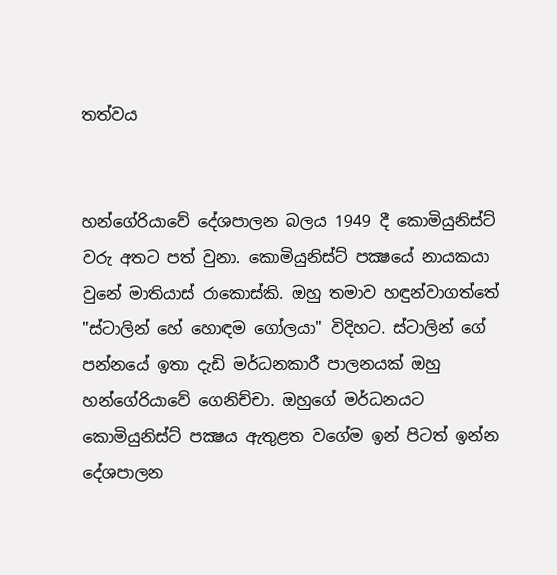තත්වය


හන්ගේරියාවේ දේශපාලන බලය 1949 දී කොමියුනිස්ට් වරු අතට පත් වුනා. කොමියුනිස්ට් පක්‍ෂයේ නායකයා වුනේ මාතියාස් රාකොස්කි. ඔහු තමාව හඳුන්වාගත්තේ "ස්ටාලින් හේ හොඳම ගෝලයා" විදිහට. ස්ටාලින් ගේ පන්නයේ ඉතා දැඩි මර්ධනකාරී පාලනයක් ඔහු හන්ගේරියාවේ ගෙනිච්චා. ඔහුගේ මර්ධනයට කොමියුනිස්ට් පක්‍ෂය ඇතුළත වගේම ඉන් පිටත් ඉන්න දේශපාලන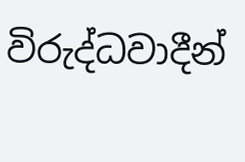විරුද්ධවාදීන්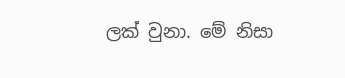ලක් වුනා. මේ නිසා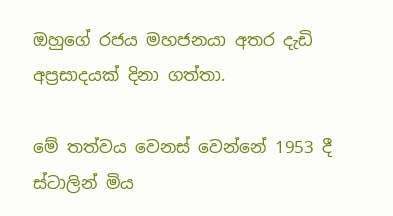ඔහුගේ රජය මහජනයා අතර දැඩි අප්‍රසාදයක් දිනා ගත්තා.

මේ තත්වය වෙනස් වෙන්නේ 1953 දී ස්ටාලින් මිය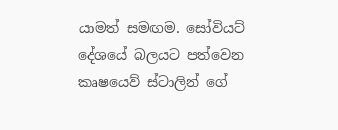යාමත් සමඟම. සෝවියට් දේශයේ බලයට පත්වෙන කෘෂයෙව් ස්ටාලින් ගේ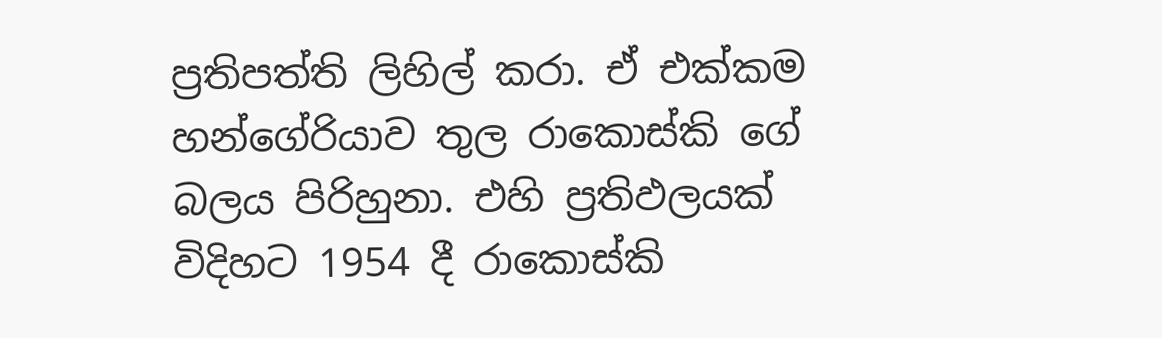ප්‍රතිපත්ති ලිහිල් කරා. ඒ එක්කම හන්ගේරියාව තුල රාකොස්කි ගේ බලය පිරිහුනා. එහි ප්‍රතිඵලයක් විදිහට 1954 දී රාකොස්කි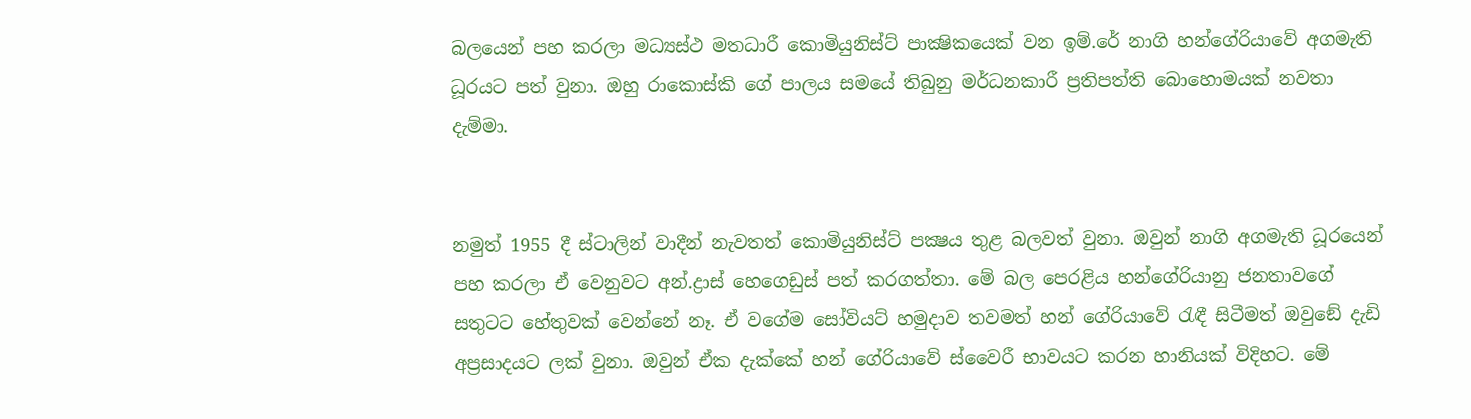බලයෙන් පහ කරලා මධ්‍යස්ථ මතධාරී කොමියුනිස්ට් පාක්‍ෂිකයෙක් වන ඉම්.රේ නාගි හන්ගේරියාවේ අගමැති ධූරයට පත් වුනා. ඔහු රාකොස්කි ගේ පාලය සමයේ තිබුනු මර්ධනකාරී ප්‍රතිපත්ති බොහොමයක් නවතා දැම්මා.


නමුත් 1955 දී ස්ටාලින් වාදීන් නැවතත් කොමියුනිස්ට් පක්‍ෂය තුළ බලවත් වුනා. ඔවුන් නාගි අගමැති ධූරයෙන් පහ කරලා ඒ වෙනුවට අන්.ද්‍රාස් හෙගෙඩුස් පත් කරගත්තා. මේ බල පෙරළිය හන්ගේරියානු ජනතාවගේ සතුටට හේතුවක් වෙන්නේ නෑ. ඒ වගේම සෝවියට් හමුදාව තවමත් හන් ගේරියාවේ රැඳී සිටීමත් ඔවුඞේ දැඩි අප්‍රසාදයට ලක් වුනා. ඔවුන් ඒක දැක්කේ හන් ගේරියාවේ ස්වෛරී භාවයට කරන හානියක් විදිහට. මේ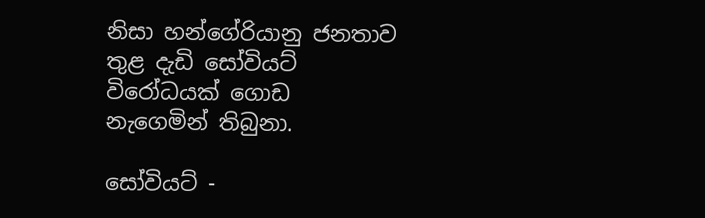නිසා හන්ගේරියානු ජනතාව තුළ දැඩි සෝවියට් විරෝධයක් ගොඩ නැගෙමින් තිබුනා.

සෝවියට් -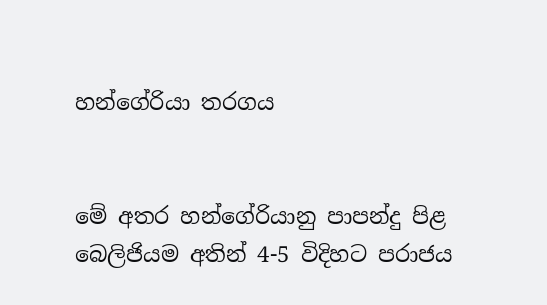හන්ගේරියා තරගය


මේ අතර හන්ගේරියානු පාපන්දු පිළ බෙලිජියම අතින් 4-5 විදිහට පරාජය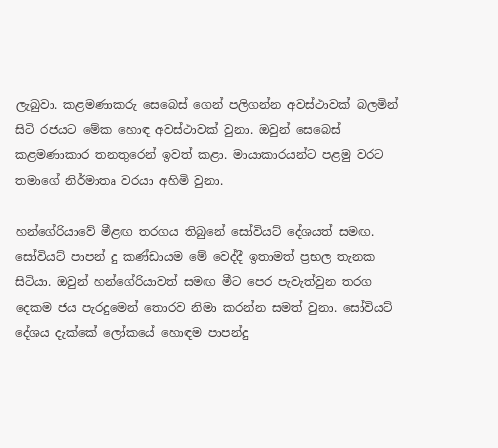ලැබුවා. කළමණාකරු සෙබෙස් ගෙන් පලිගන්න අවස්ථාවක් බලමින් සිටි රජයට මේක හොඳ අවස්ථාවක් වුනා. ඔවුන් සෙබෙස් කළමණාකාර තනතුරෙන් ඉවත් කළා. මායාකාරයන්ට පළමු වරට තමාගේ නිර්මාතෘ වරයා අහිමි වුනා.

හන්ගේරියාවේ මීළඟ තරගය තිබුනේ සෝවියට් දේශයත් සමඟ. සෝවියට් පාපන් දු කණ්ඩායම මේ වෙද්දී ඉතාමත් ප්‍රභල තැනක සිටියා. ඔවුන් හන්ගේරියාවත් සමඟ මීට පෙර පැවැත්වුන තරග දෙකම ජය පැරදුමෙන් තොරව නිමා කරන්න සමත් වුනා. සෝවියට් දේශය දැක්කේ ලෝකයේ හොඳම පාපන්දු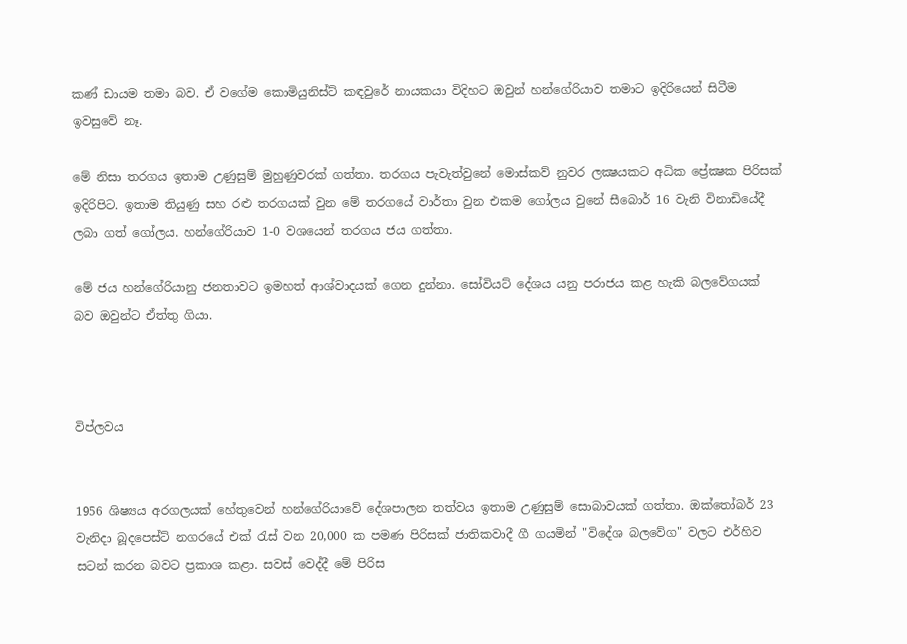කණ් ඩායම තමා බව. ඒ වගේම කොමියුනිස්ට් කඳවුරේ නායකයා විදිහට ඔවුන් හන්ගේරියාව තමාට ඉදිරියෙන් සිටීම ඉවසුවේ නෑ.

මේ නිසා තරගය ඉතාම උණුසුම් මුහුණුවරක් ගත්තා. තරගය පැවැත්වුනේ මොස්කව් නුවර ලක්‍ෂයකට අධික ප්‍රේක්‍ෂක පිරිසක් ඉදිරිපිට. ඉතාම තියුණු සහ රළු තරගයක් වුන මේ තරගයේ වාර්තා වුන එකම ගෝලය වුනේ සීබොර් 16 වැනි විනාඩියේදී ලබා ගත් ගෝලය. හන්ගේරියාව 1-0 වශයෙන් තරගය ජය ගත්තා.

මේ ජය හන්ගේරියානු ජනතාවට ඉමහත් ආශ්වාදයක් ගෙන දුන්නා. සෝවියට් දේශය යනු පරාජය කළ හැකි බලවේගයක් බව ඔවුන්ට ඒත්තු ගියා.



විප්ලවය


1956 ශිෂ්‍යය අරගලයක් හේතුවෙන් හන්ගේරියාවේ දේශපාලන තත්වය ඉතාම උණුසුම් සොබාවයක් ගත්තා. ඔක්තෝබර් 23 වැනිදා බූදපෙස්ට් නගරයේ එක්‍ රැස් වන 20,000 ක පමණ පිරිසක් ජාතිකවාදී ගී ගයමින් "විදේශ බලවේග" වලට එර්හිව සටන් කරන බවට ප්‍රකාශ කළා. සවස් වෙද්දී මේ පිරිස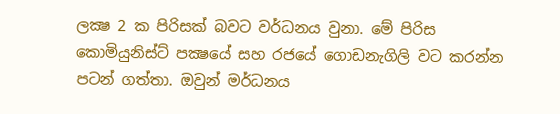ලක්‍ෂ 2 ක පිරිසක් බවට වර්ධනය වුනා. මේ පිරිස කොමියුනිස්ට් පක්‍ෂයේ සහ රජයේ ගොඩනැගිලි වට කරන්න පටන් ගත්තා. ඔවුන් මර්ධනය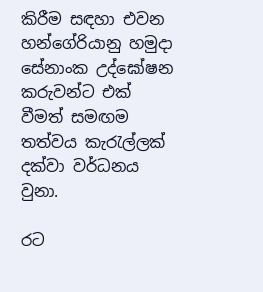කිරීම සඳහා එවන හන්ගේරියානු හමුදා සේනාංක උද්ඝෝෂන කරුවන්ට එක් වීමත් සමඟම තත්වය කැරැල්ලක් දක්වා වර්ධනය වුනා.

රට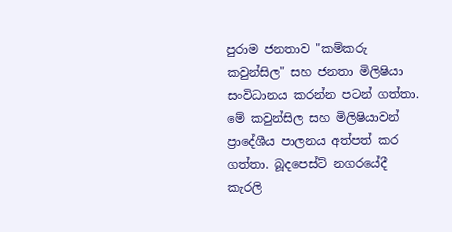පුරාම ජනතාව "කම්කරු කවුන්සිල" සහ ජනතා මිලිෂියා සංවිධානය කරන්න පටන් ගත්තා. මේ කවුන්සිල සහ මිලිෂියාවන් ප්‍රාදේශීය පාලනය අත්පත් කර ගත්තා. බූදපෙස්ට් නගරයේදී කැරලි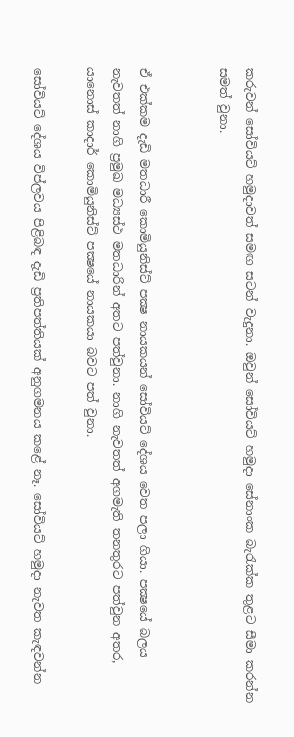කරුවන් සෝවියට් හමුදාවත් සමඟ සටන් වැදුනා. ඔවුන් සෝවියට් හමුදා සේනාංක බැරැක්ක තුළට සීමා කරන්න සමත් වුනා.


ඒ එක්කම දැඩි මතධාරී කොමියුනිස්ට් පක්‍ෂ නායකයන් සෝවියට් දේශය වෙත පලා ගියා. පක්‍ෂයේ බලය නැවතත් නාගි ප්‍රමුඛ මධ්‍යස්ථ මතධාරින් අතට පත්වුනා. නාගි නැවතත් අගමැති තනතුරට පත්වුන අතර, යානොස් කාදාර් කොමියුනිස්ට් පක්‍ෂයේ නායකයා බවට පත් වුනා.

සෝවියට් දේශය විප්ලවය පිළිබඳ දැඩි ප්‍රතිපත්තියක් අනුගමනය කළේ නෑ. සෝවියට් හමුදා නැවත කැඳවන්න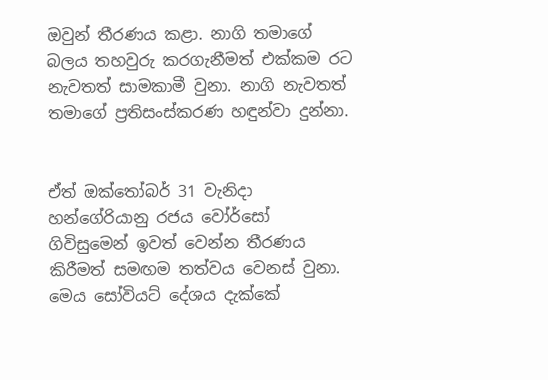ඔවුන් තීරණය කළා. නාගි තමාගේ බලය තහවුරු කරගැනීමත් එක්කම රට නැවතත් සාමකාමී වුනා. නාගි නැවතත් තමාගේ ප්‍රතිසංස්කරණ හඳුන්වා දුන්නා.


ඒත් ඔක්තෝබර් 31 වැනිදා හන්ගේරියානු රජය වෝර්සෝ ගිවිසුමෙන් ඉවත් වෙන්න තීරණය කිරීමත් සමඟම තත්වය වෙනස් වුනා. මෙය සෝවියට් දේශය දැක්කේ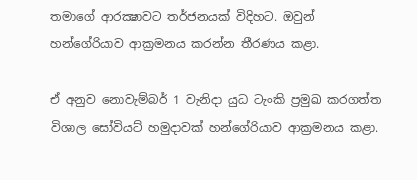තමාගේ ආරක්‍ෂාවට තර්ජනයක් විදිහට. ඔවුන් හන්ගේරියාව ආක්‍රමනය කරන්න තීරණය කළා.

ඒ අනුව නොවැම්බර් 1 වැනිදා යුධ ටැංකි ප්‍රමුඛ කරගත්ත විශාල සෝවියට් හමුදාවක් හන්ගේරියාව ආක්‍රමනය කළා.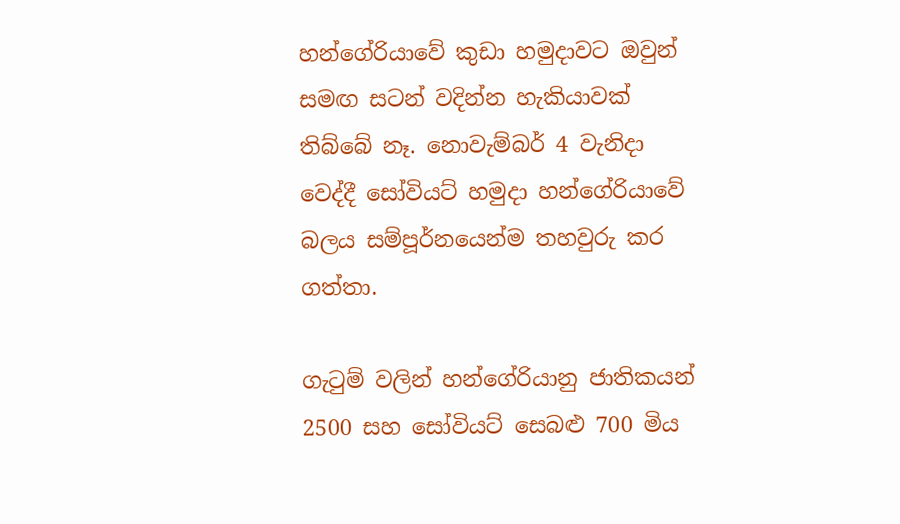හන්ගේරියාවේ කුඩා හමුදාවට ඔවුන් සමඟ සටන් වදින්න හැකියාවක් තිබ්බේ නෑ. නොවැම්බර් 4 වැනිදා වෙද්දී සෝවියට් හමුදා හන්ගේරියාවේ බලය සම්පූර්නයෙන්ම තහවුරු කර ගත්තා.

ගැටුම් වලින් හන්ගේරියානු ජාතිකයන් 2500 සහ සෝවියට් සෙබළු 700 මිය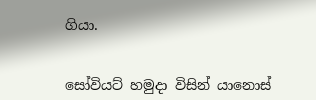ගියා.


සෝවියට් හමුදා විසින් යානොස්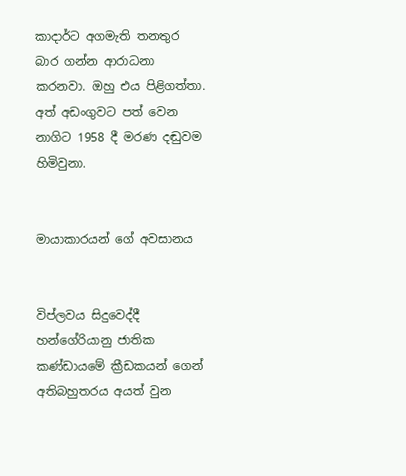කාදාර්ට අගමැති තනතුර බාර ගන්න ආරාධනා කරනවා. ඔහු එය පිළිගත්තා. අත් අඩංගුවට පත් වෙන නාගිට 1958 දී මරණ දඬුවම හිමිවුනා.


මායාකාරයන් ගේ අවසානය


විප්ලවය සිදුවෙද්දී හන්ගේරියානු ජාතික කණ්ඩායමේ ක්‍රීඩකයන් ගෙන් අතිබහුතරය අයත් වුන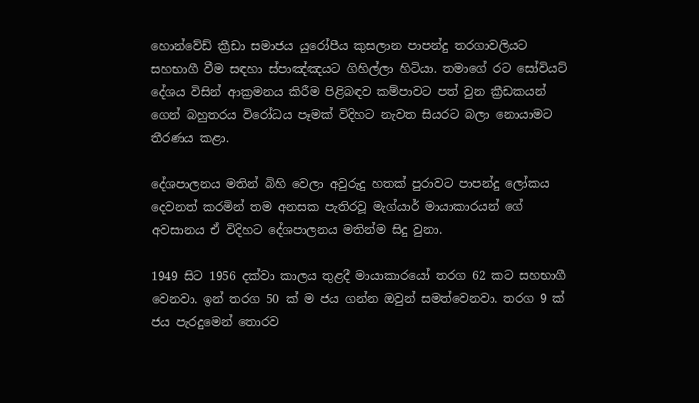හොන්වේඩ් ක්‍රීඩා සමාජය යුරෝපීය කුසලාන පාපන්දු තරගාවලියට සහභාගී වීම සඳහා ස්පාඤ්ඤයට ගිහිල්ලා හිටියා. තමාගේ රට සෝවියට් දේශය විසින් ආක්‍රමනය කිරීම පිළිබඳව කම්පාවට පත් වුන ක්‍රීඩකයන් ගෙන් බහුතරය විරෝධය පෑමක් විදිහට නැවත සියරට බලා නොයාමට තීරණය කළා.

දේශපාලනය මතින් බිහි වෙලා අවුරුදු හතක් පුරාවට පාපන්දු ලෝකය දෙවනත් කරමින් තම අනසක පැතිරවූ මැග්යාර් මායාකාරයන් ගේ අවසානය ඒ විදිහට දේශපාලනය මතින්ම සිදු වුනා.

1949 සිට 1956 දක්වා කාලය තුළදී මායාකාරයෝ තරග 62 කට සහභාගී වෙනවා. ඉන් තරග 50 ක් ම ජය ගන්න ඔවුන් සමත්වෙනවා. තරග 9 ක් ජය පැරදුමෙන් තොරව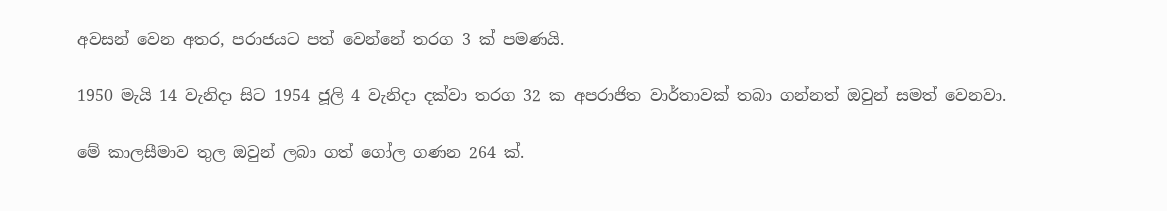අවසන් වෙන අතර, පරාජයට පත් වෙන්නේ තරග 3 ක් පමණයි.

1950 මැයි 14 වැනිදා සිට 1954 ජූලි 4 වැනිදා දක්වා තරග 32 ක අපරාජිත වාර්තාවක් තබා ගන්නත් ඔවුන් සමත් වෙනවා.

මේ කාලසීමාව තුල ඔවුන් ලබා ගත් ගෝල ගණන 264 ක්.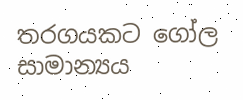තරගයකට ගෝල සාමාන්‍යය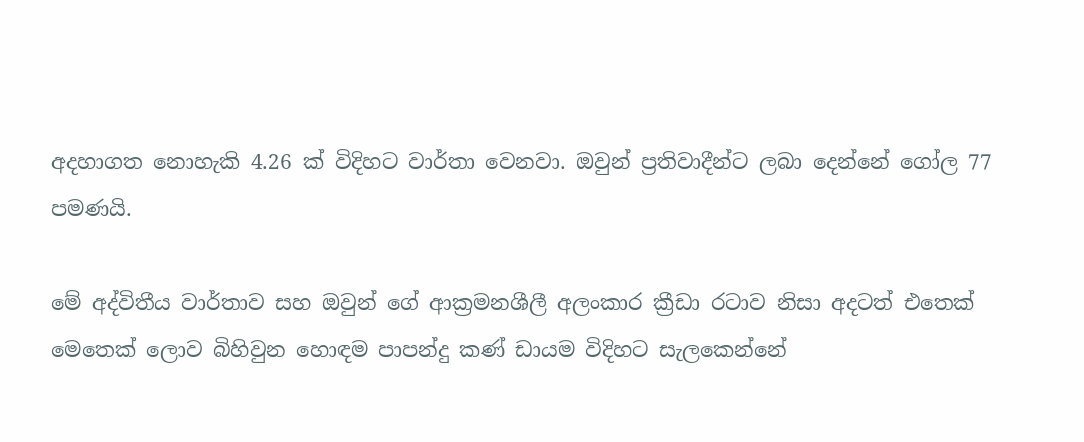අදහාගත නොහැකි 4.26 ක් විදිහට වාර්තා වෙනවා. ඔවුන් ප්‍රතිවාදීන්ට ලබා දෙන්නේ ගෝල 77 පමණයි.

මේ අද්විතීය වාර්තාව සහ ඔවුන් ගේ ආක්‍රමනශීලී අලංකාර ක්‍රීඩා රටාව නිසා අදටත් එතෙක් මෙතෙක් ලොව බිහිවුන හොඳම පාපන්දු කණ් ඩායම විදිහට සැලකෙන්නේ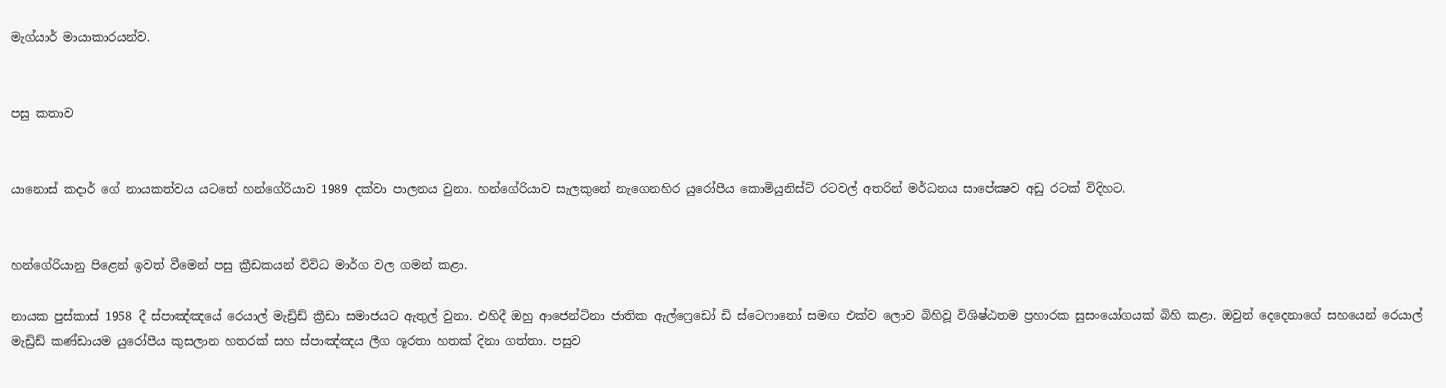මැග්යාර් මායාකාරයන්ව.


පසු කතාව


යානොස් කදාර් ගේ නායකත්වය යටතේ හන්ගේරියාව 1989 දක්වා පාලනය වුනා. හන්ගේරියාව සැලකුනේ නැගෙනහිර යුරෝපීය කොමියුනිස්ට් රටවල් අතරින් මර්ධනය සාපේක්‍ෂව අඩු රටක් විදිහට.


හන්ගේරියානු පිළෙන් ඉවත් වීමෙන් පසු ක්‍රීඩකයන් විවිධ මාර්ග වල ගමන් කළා.

නායක පුස්කාස් 1958 දී ස්පාඤ්ඤයේ රෙයාල් මැඩ්‍රිඩ් ක්‍රීඩා සමාජයට ඇතුල් වුනා. එහිදී ඔහු ආජෙන්ටිනා ජාතික ඇල්ෆ්‍රෙඩෝ ඩි ස්ටෙෆානෝ සමඟ එක්ව ලොව බිහිවූ විශිෂ්ඨතම ප්‍රහාරක සුසංයෝගයක් බිහි කළා. ඔවුන් දෙදෙනාගේ සහයෙන් රෙයාල් මැඩ්‍රිඩ් කණ්ඩායම යුරෝපීය කුසලාන හතරක් සහ ස්පාඤ්ඤය ලීග ශූරතා හතක් දිනා ගත්තා. පසුව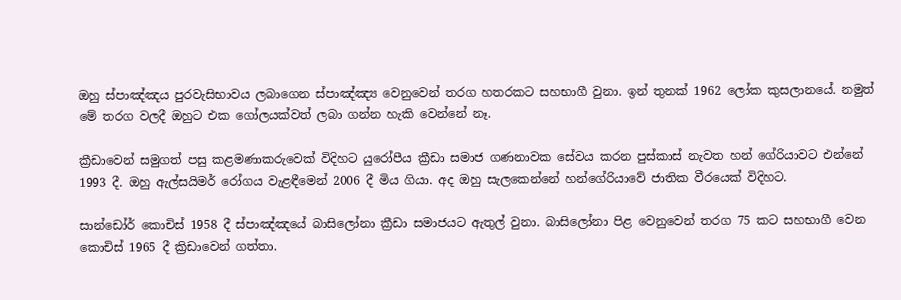ඔහු ස්පාඤ්ඤය පුරවැසිභාවය ලබාගෙන ස්පාඤ්ඤ්‍ය වෙනුවෙන් තරග හතරකට සහභාගී වුනා. ඉන් තුනක් 1962 ලෝක කුසලානයේ. නමුත් මේ තරග වලදී ඔහුට එක ගෝලයක්වත් ලබා ගන්න හැකි වෙන්නේ නෑ.

ක්‍රීඩාවෙන් සමුගත් පසු කළමණාකරුවෙක් විදිහට යුරෝපීය ක්‍රීඩා සමාජ ගණනාවක සේවය කරන පුස්කාස් නැවත හන් ගේරියාවට එන්නේ 1993 දී. ඔහු ඇල්සයිමර් රෝගය වැළඳීමෙන් 2006 දී මිය ගියා. අද ඔහු සැලකෙන්නේ හන්ගේරියාවේ ජාතික වීරයෙක් විදිහට.

සාන්ඩෝර් කොචිස් 1958 දී ස්පාඤ්ඤයේ බාසිලෝනා ක්‍රීඩා සමාජයට ඇතුල් වුනා. බාසිලෝනා පිළ වෙනුවෙන් තරග 75 කට සහභාගී වෙන කොචිස් 1965 දී ක්‍රිඩාවෙන් ගත්තා.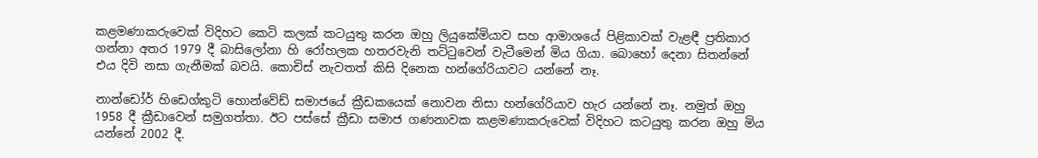කළමණාකරුවෙක් විදිහට කෙටි කලක් කටයුතු කරන ඔහු ලියුකේමියාව සහ ආමාශයේ පිළිකාවක් වැළඳී ප්‍රතිකාර ගන්නා අතර 1979 දී බාසිලෝනා හි රෝහලක හතරවැනි තට්ටුවෙන් වැටීමෙන් මිය ගියා. බොහෝ දෙනා සිතන්නේ එය දිවි නසා ගැනීමක් බවයි. කොචිස් නැවතත් කිසි දිනෙක හන්ගේරියාවට යන්නේ නෑ.

නාන්ඩෝර් හිඩෙග්කුටි හොන්වේඩ් සමාජයේ ක්‍රීඩකයෙක් නොවන නිසා හන්ගේරියාව හැර යන්නේ නෑ. නමුත් ඔහු 1958 දී ක්‍රීඩාවෙන් සමුගත්තා. ඊට පස්සේ ක්‍රීඩා සමාජ ගණනාවක කළමණාකරුවෙක් විදිහට කටයුතු කරන ඔහු මිය යන්නේ 2002 දී.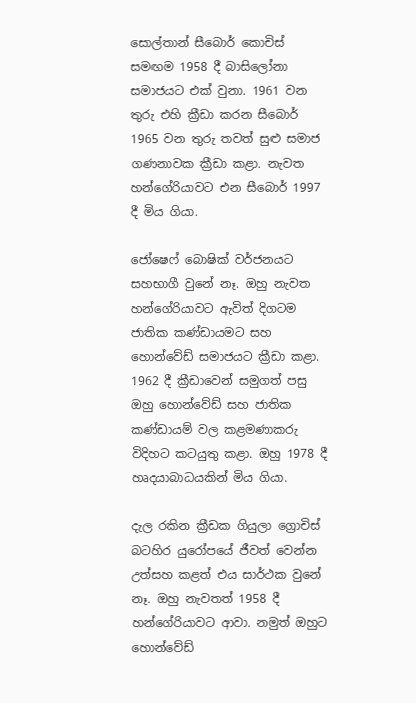සොල්තාන් සීබොර් කොචිස් සමඟම 1958 දී බාසිලෝනා සමාජයට එක් වුනා. 1961 වන තුරු එහි ක්‍රීඩා කරන සීබොර් 1965 වන තුරු තවත් සුළු සමාජ ගණනාවක ක්‍රීඩා කළා. නැවත හන්ගේරියාවට එන සීබොර් 1997 දී මිය ගියා.

ජෝෂෙෆ් බොෂික් වර්ජනයට සහභාගී වුනේ නෑ. ඔහු නැවත හන්ගේරියාවට ඇවිත් දිගටම ජාතික කණ්ඩායමට සහ හොන්වේඩ් සමාජයට ක්‍රීඩා කළා. 1962 දී ක්‍රීඩාවෙන් සමුගත් පසු ඔහු හොන්වේඩ් සහ ජාතික කණ්ඩායම් වල කළමණාකරු විදිහට කටයුතු කළා. ඔහු 1978 දී හෘදයාබාධයකින් මිය ගියා.

දැල රකින ක්‍රීඩක ගියුලා ග්‍රොචිස් බටහිර යුරෝපයේ ජීවත් වෙන්න උත්සහ කළත් එය සාර්ථක වුනේ නෑ. ඔහු නැවතත් 1958 දී හන්ගේරියාවට ආවා. නමුත් ඔහුට හොන්වේඩ්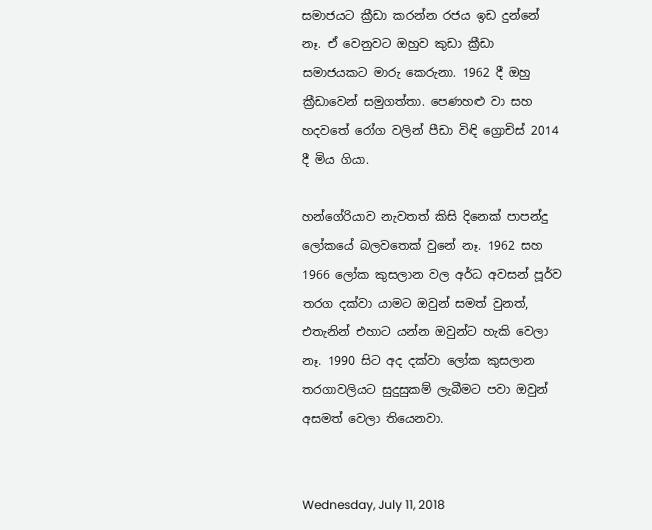සමාජයට ක්‍රීඩා කරන්න රජය ඉඩ දුන්නේ නෑ. ඒ වෙනුවට ඔහුව කුඩා ක්‍රීඩා සමාජයකට මාරු කෙරුනා. 1962 දී ඔහු ක්‍රීඩාවෙන් සමුගත්තා. පෙණහළු වා සහ හදවතේ රෝග වලින් පීඩා විඳි ග්‍රොචිස් 2014 දී මිය ගියා.

හන්ගේරියාව නැවතත් කිසි දිනෙක් පාපන්දු ලෝකයේ බලවතෙක් වුනේ නෑ. 1962 සහ 1966 ලෝක කුසලාන වල අර්ධ අවසන් පූර්ව තරග දක්වා යාමට ඔවුන් සමත් වුනත්, එතැනින් එහාට යන්න ඔවුන්ට හැකි වෙලා නෑ. 1990 සිට අද දක්වා ලෝක කුසලාන තරගාවලියට සුදුසුකම් ලැබීමට පවා ඔවුන් අසමත් වෙලා තියෙනවා.


Wednesday, July 11, 2018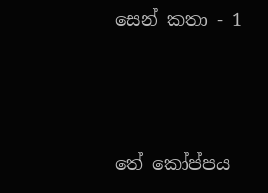සෙන් කතා - 1



තේ කෝප්පය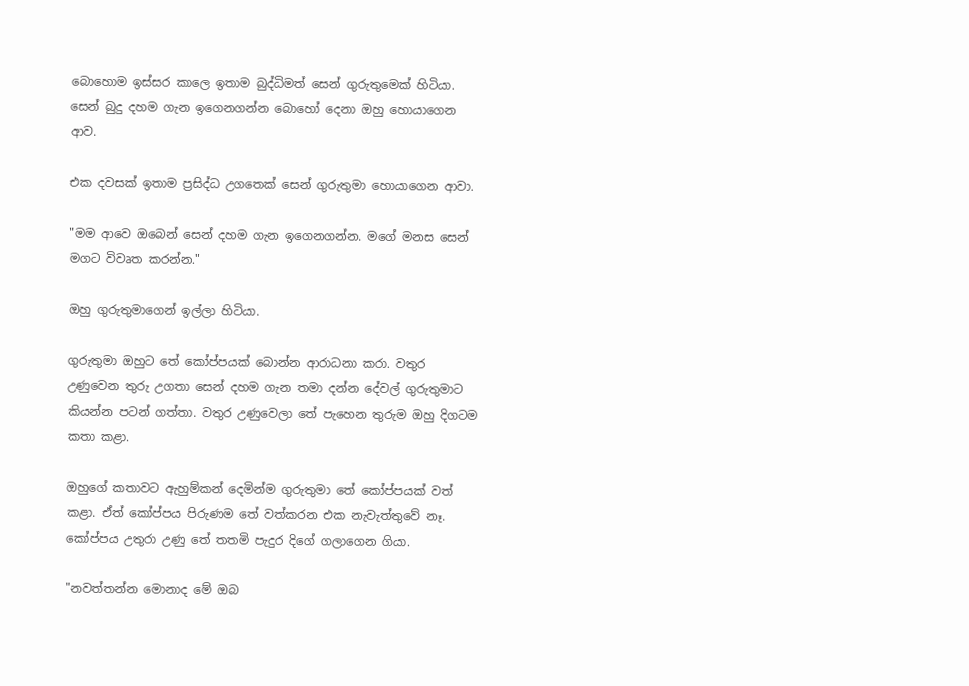බොහොම ඉස්සර කාලෙ ඉතාම බුද්ධිමත් සෙන් ගුරුතුමෙක් හිටියා. සෙන් බුදු දහම ගැන ඉගෙනගන්න බොහෝ දෙනා ඔහු හොයාගෙන ආව.

එක දවසක් ඉතාම ප්‍රසිද්ධ උගතෙක් සෙන් ගුරුතුමා හොයාගෙන ආවා.

"මම ආවෙ ඔබෙන් සෙන් දහම ගැන ඉගෙනගන්න. මගේ මනස සෙන් මගට විවෘත කරන්න."

ඔහු ගුරුතුමාගෙන් ඉල්ලා හිටියා.

ගුරුතුමා ඔහුට තේ කෝප්පයක් බොන්න ආරාධනා කරා. වතුර උණුවෙන තුරු උගතා සෙන් දහම ගැන තමා දන්න දේවල් ගුරුතුමාට කියන්න පටන් ගත්තා. වතුර උණුවෙලා තේ පැහෙන තුරුම ඔහු දිගටම කතා කළා.

ඔහුගේ කතාවට ඇහුම්කන් දෙමින්ම ගුරුතුමා තේ කෝප්පයක් වත් කළා. ඒත් කෝප්පය පිරුණම තේ වත්කරන එක නැවැත්තුවේ නෑ. කෝප්පය උතුරා උණු තේ තතමි පැදුර දිගේ ගලාගෙන ගියා.

"නවත්තන්න මොනාද මේ ඔබ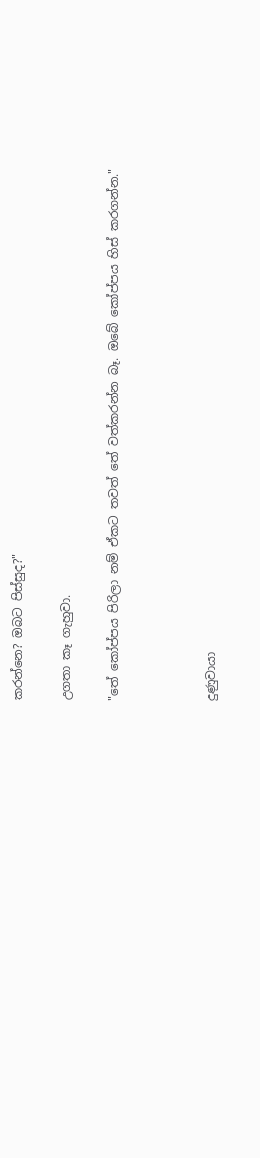කරන්නෙ? ඔබට පිස්සුද?"

උගතා කෑ ගැහුවා.

"තේ කෝප්පය පිරිලා නම් ඒකට තවත් තේ වත්කරන්න බෑ. ඔබේ කෝප්පය හිස් කරගන්න."



දුණුවායා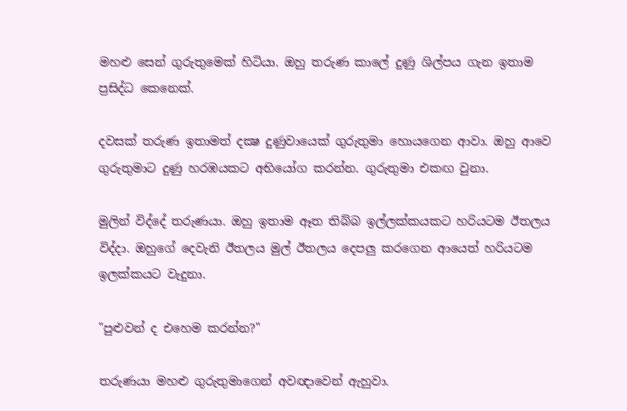මහළු සෙන් ගුරුතුමෙක් හිටියා. ඔහු තරුණ කාලේ දුණු ශිල්පය ගැන ඉතාම ප්‍රසිද්ධ කෙනෙක්.

දවසක් තරුණ ඉතාමත් දක්‍ෂ දුණුවායෙක් ගුරුතුමා හොයගෙන ආවා. ඔහු ආවෙ ගුරුතුමාට දුණු හරඹයකට අභියෝග කරන්න. ගුරුතුමා එකඟ වුනා.

මුලින් විද්දේ තරුණයා. ඔහු ඉතාම ඈත තිබ්බ ඉල්ලක්කයකට හරියටම ඊතලය විද්දා. ඔහුගේ දෙවැනි ඊතලය මුල් ඊතලය දෙපලු කරගෙන ආයෙත් හරියටම ඉලක්කයට වැදුනා.

"පුළුවන් ද එහෙම කරන්න?"

තරුණයා මහළු ගුරුතුමාගෙන් අවඥාවෙන් ඇහුවා.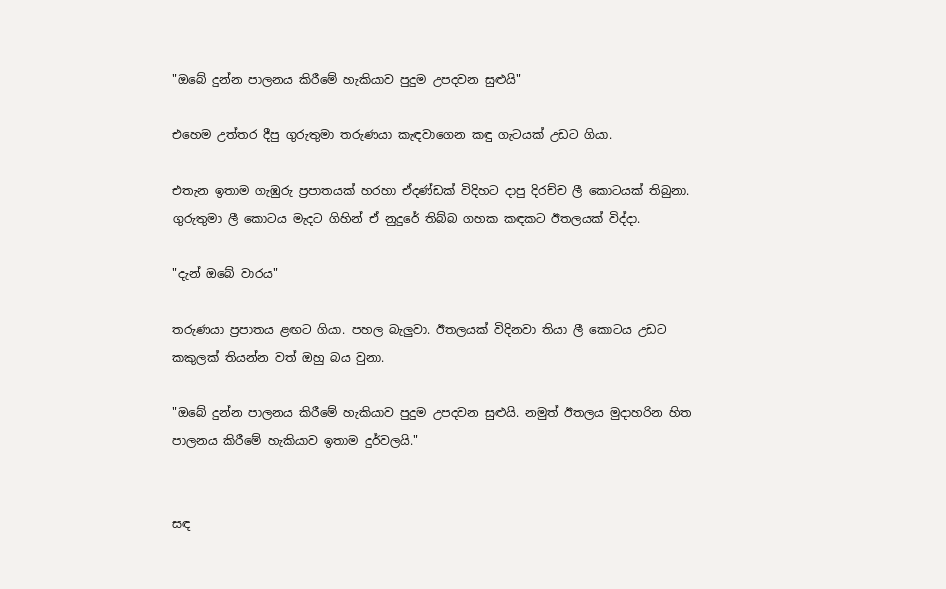"ඔබේ දුන්න පාලනය කිරීමේ හැකියාව පුදුම උපදවන සුළුයි"

එහෙම උත්තර දීපු ගුරුතුමා තරුණයා කැඳවාගෙන කඳු ගැටයක් උඩට ගියා.

එතැන ඉතාම ගැඹුරු ප්‍රපාතයක් හරහා ඒදණ්ඩක් විදිහට දාපු දිරච්ච ලී කොටයක් තිබුනා. ගුරුතුමා ලී කොටය මැදට ගිහින් ඒ නුදුරේ තිබ්බ ගහක කඳකට ඊතලයක් විද්දා.

"දැන් ඔබේ වාරය"

තරුණයා ප්‍රපාතය ළඟට ගියා. පහල බැලුවා. ඊතලයක් විදිනවා තියා ලී කොටය උඩට කකුලක් තියන්න වත් ඔහු බය වුනා.

"ඔබේ දුන්න පාලනය කිරීමේ හැකියාව පුදුම උපදවන සුළුයි. නමුත් ඊතලය මුදාහරින හිත පාලනය කිරීමේ හැකියාව ඉතාම දුර්වලයි."


සඳ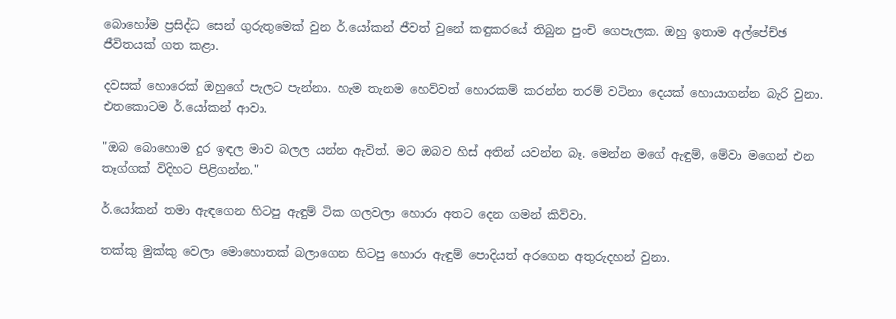බොහෝම ප්‍රසිද්ධ සෙන් ගුරුතුමෙක් වුන ර්.යෝකන් ජීවත් වුනේ කඳුකරයේ තිබුන පුංචි ගෙපැලක. ඔහු ඉතාම අල්පේච්ඡ ජීවිතයක් ගත කළා.

දවසක් හොරෙක් ඔහුගේ පැලට පැන්නා. හැම තැනම හෙව්වත් හොරකම් කරන්න තරම් වටිනා දෙයක් හොයාගන්න බැරි වුනා. එතකොටම ර්.යෝකන් ආවා.

"ඔබ බොහොම දුර ඉඳල මාව බලල යන්න ඇවිත්. මට ඔබව හිස් අතින් යවන්න බෑ. මෙන්න මගේ ඇඳුම්, මේවා මගෙන් එන තෑග්ගක් විදිහට පිළිගන්න."

ර්.යෝකන් තමා ඇඳගෙන හිටපු ඇඳුම් ටික ගලවලා හොරා අතට දෙන ගමන් කිව්වා.

තක්කු මුක්කු වෙලා මොහොතක් බලාගෙන හිටපු හොරා ඇඳුම් පොදියත් අරගෙන අතුරුදහන් වුනා.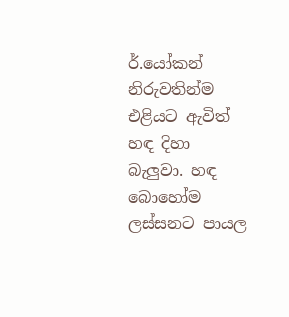ර්.යෝකන් නිරුවතින්ම එළියට ඇවිත් හඳ දිහා බැලුවා. හඳ බොහෝම ලස්සනට පායල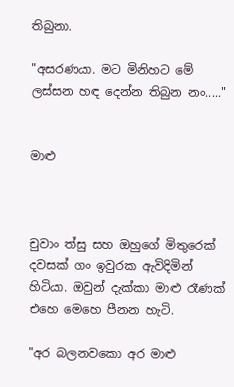තිබුනා.

"අසරණයා. මට මිනිහට මේ ලස්සන හඳ දෙන්න තිබුන නං....."


මාළු



චුවාං ත්සු සහ ඔහුගේ මිතුරෙක් දවසක් ගං ඉවුරක ඇවිදිමින් හිටියා. ඔවුන් දැක්කා මාළු රෑණක් එහෙ මෙහෙ පීනන හැටි.

"අර බලනවකො අර මාළු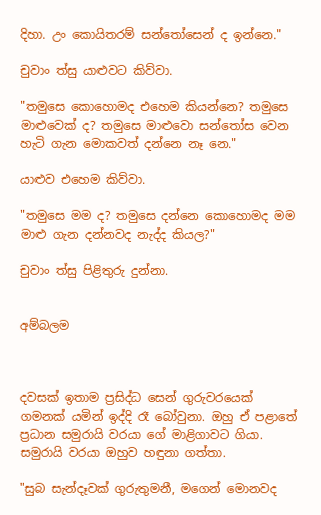දිහා. උං කොයිතරම් සන්තෝසෙන් ද ඉන්නෙ."

චුවාං ත්සු යාළුවට කිව්වා.

"තමුසෙ කොහොමද එහෙම කියන්නෙ? තමුසෙ මාළුවෙක් ද? තමුසෙ මාළුවො සන්තෝස වෙන හැටි ගැන මොකවත් දන්නෙ නෑ නෙ."

යාළුව එහෙම කිව්වා.

"තමුසෙ මම ද? තමුසෙ දන්නෙ කොහොමද මම මාළු ගැන දන්නවද නැද්ද කියල?"

චුවාං ත්සු පිළිතුරු දුන්නා.


අම්බලම



දවසක් ඉතාම ප්‍රසිද්ධ සෙන් ගුරුවරයෙක් ගමනක් යමින් ඉද්දි රෑ බෝවුනා. ඔහු ඒ පළාතේ ප්‍රධාන සමුරායි වරයා ගේ මාළිගාවට ගියා. සමුරායි වරයා ඔහුව හඳුනා ගත්තා.

"සුබ සැන්දෑවක් ගුරුතුමනී, මගෙන් මොනවද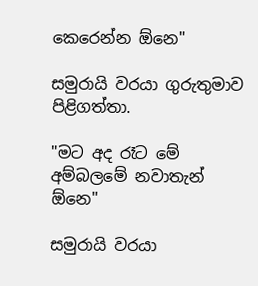කෙරෙන්න ඕනෙ"

සමුරායි වරයා ගුරුතුමාව පිළිගත්තා.

"මට අද රෑට මේ අම්බලමේ නවාතැන් ඕනෙ"

සමුරායි වරයා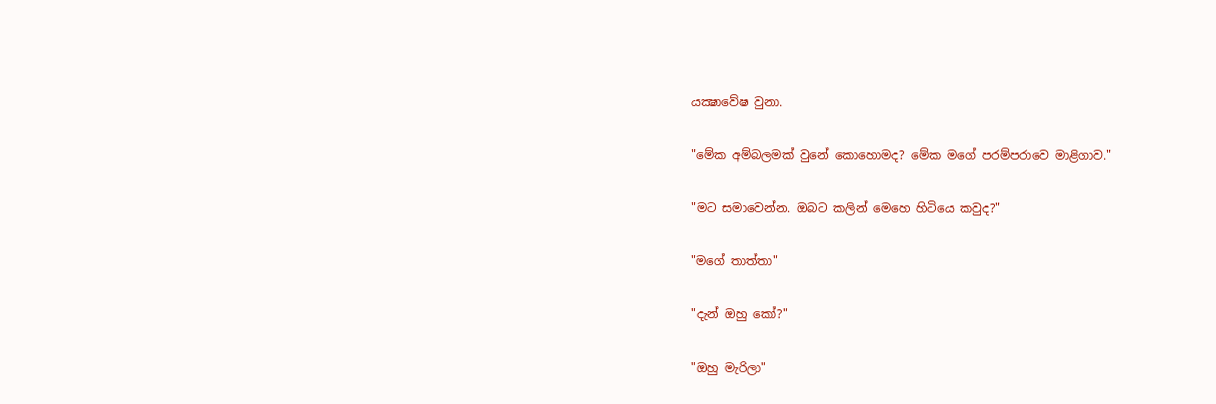යක්‍ෂාවේෂ වුනා.

"මේක අම්බලමක් වුනේ කොහොමද? මේක මගේ පරම්පරාවෙ මාළිගාව."

"මට සමාවෙන්න. ඔබට කලින් මෙහෙ හිටියෙ කවුද?"

"මගේ තාත්තා"

"දැන් ඔහු කෝ?"

"ඔහු මැරිලා"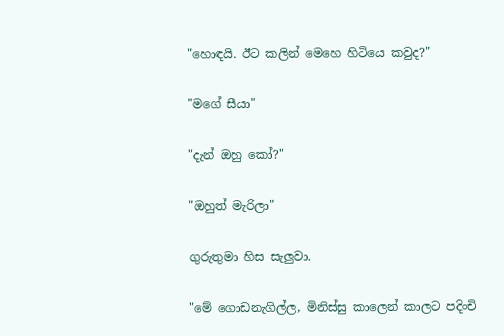"හොඳයි. ඊට කලින් මෙහෙ හිටියෙ කවුද?"

"මගේ සීයා"

"දැන් ඔහු කෝ?"

"ඔහුත් මැරිලා"

ගුරුතුමා හිස සැලුවා.

"මේ ගොඩනැගිල්ල, මිනිස්සු කාලෙන් කාලට පදිංචි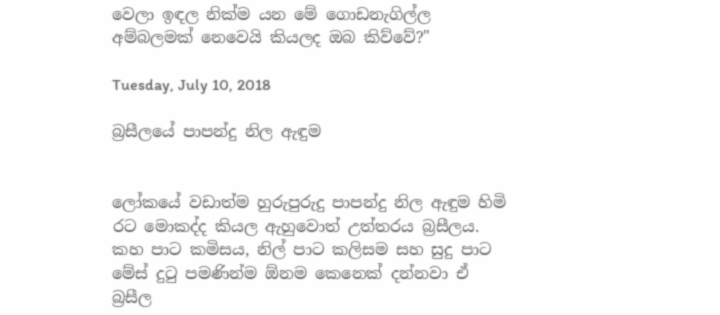වෙලා ඉඳල නික්ම යන මේ ගොඩනැගිල්ල අම්බලමක් නෙවෙයි කියලද ඔබ කිව්වේ?"

Tuesday, July 10, 2018

බ්‍රසීලයේ පාපන්දු නිල ඇඳුම


ලෝකයේ වඩාත්ම හුරුපුරුදු පාපන්දු නිල ඇඳුම හිමි රට මොකද්ද කියල ඇහුවොත් උත්තරය බ්‍රසීලය. කහ පාට කමිසය, නිල් පාට කලිසම සහ සුදු පාට මේස් දුටු පමණින්ම ඕනම කෙනෙක් දන්නවා ඒ බ්‍රසීල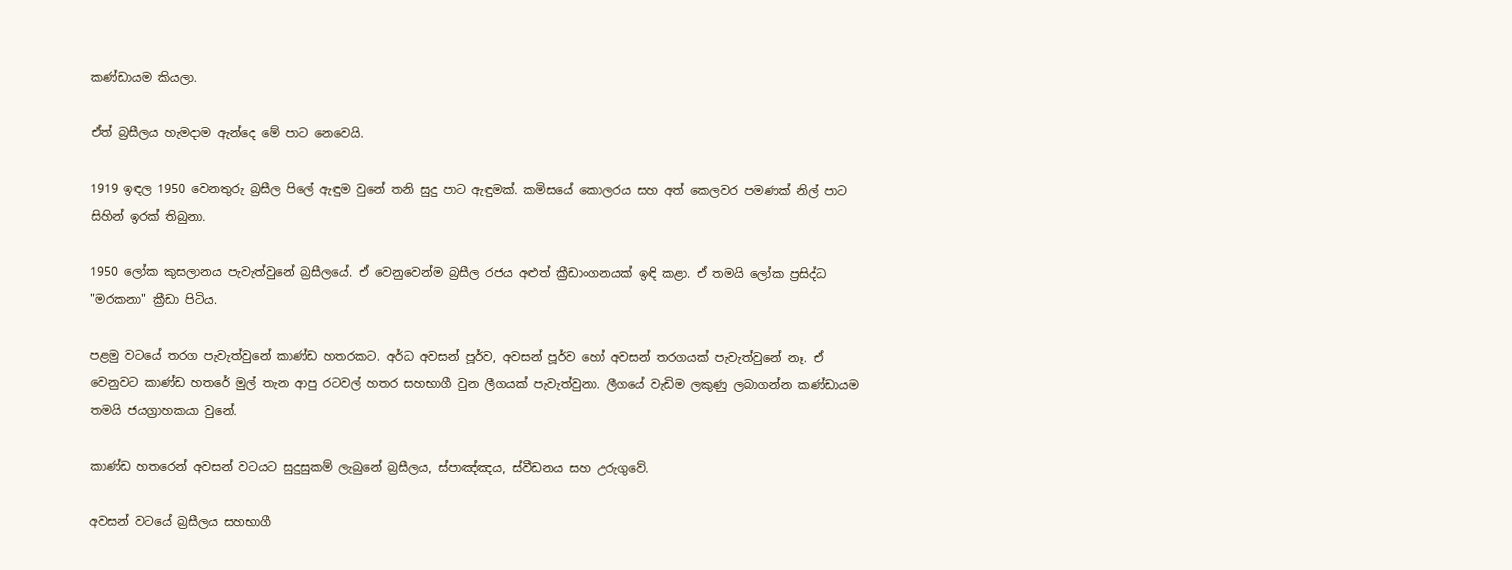කණ්ඩායම කියලා.

ඒත් බ්‍රසීලය හැමදාම ඇන්දෙ මේ පාට නෙවෙයි.

1919 ඉඳල 1950 වෙනතුරු බ්‍රසීල පිලේ ඇඳුම වුනේ තනි සුදු පාට ඇඳුමක්. කමිසයේ කොලරය සහ අත් කෙලවර පමණක් නිල් පාට සිහින් ඉරක් තිබුනා.

1950 ලෝක කුසලානය පැවැත්වුනේ බ්‍රසීලයේ. ඒ වෙනුවෙන්ම බ්‍රසීල රජය අළුත් ක්‍රීඩාංගනයක් ඉඳි කළා. ඒ තමයි ලෝක ප්‍රසිද්ධ "මරකනා" ක්‍රීඩා පිටිය.

පළමු වටයේ තරග පැවැත්වුනේ කාණ්ඩ හතරකට. අර්ධ අවසන් පූර්ව, අවසන් පූර්ව හෝ අවසන් තරගයක් පැවැත්වුනේ නෑ. ඒ වෙනුවට කාණ්ඩ හතරේ මුල් තැන ආපු රටවල් හතර සහභාගී වුන ලීගයක් පැවැත්වුනා. ලීගයේ වැඩිම ලකුණු ලබාගන්න කණ්ඩායම තමයි ජයග්‍රාහකයා වුනේ.

කාණ්ඩ හතරෙන් අවසන් වටයට සුදුසුකම් ලැබුනේ බ්‍රසීලය, ස්පාඤ්ඤය, ස්වීඩනය සහ උරුගුවේ.

අවසන් වටයේ බ්‍රසීලය සහභාගී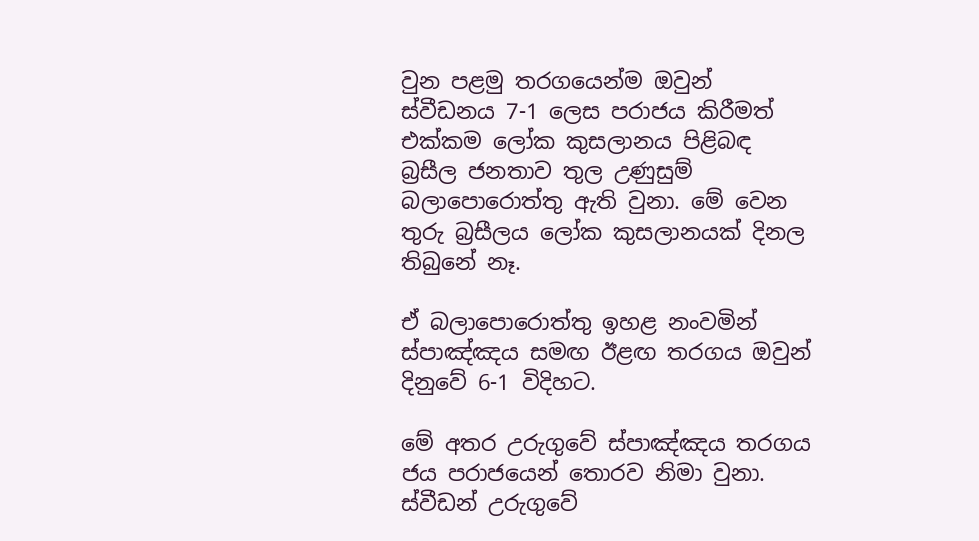වුන පළමු තරගයෙන්ම ඔවුන් ස්වීඩනය 7-1 ලෙස පරාජය කිරීමත් එක්කම ලෝක කුසලානය පිළිබඳ බ්‍රසීල ජනතාව තුල උණුසුම් බලාපොරොත්තු ඇති වුනා. මේ වෙන තුරු බ්‍රසීලය ලෝක කුසලානයක් දිනල තිබුනේ නෑ.

ඒ බලාපොරොත්තු ඉහළ නංවමින් ස්පාඤ්ඤය සමඟ ඊළඟ තරගය ඔවුන් දිනුවේ 6-1 විදිහට.

මේ අතර උරුගුවේ ස්පාඤ්ඤය තරගය ජය පරාජයෙන් තොරව නිමා වුනා. ස්වීඩන් උරුගුවේ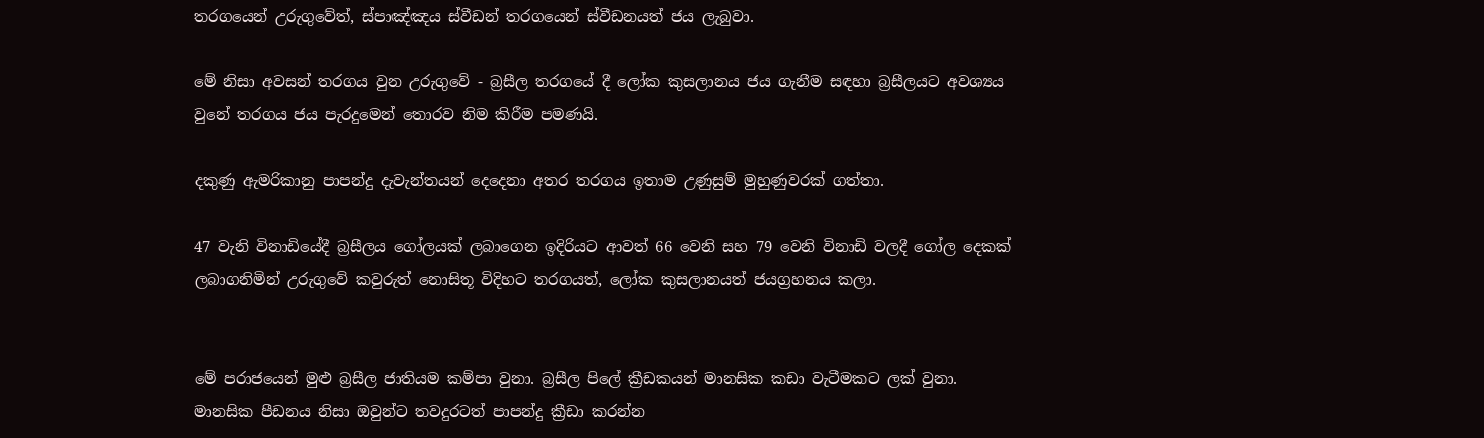තරගයෙන් උරුගුවේත්, ස්පාඤ්ඤය ස්වීඩන් තරගයෙන් ස්වීඩනයත් ජය ලැබුවා.

මේ නිසා අවසන් තරගය වුන උරුගුවේ - බ්‍රසීල තරගයේ දී ලෝක කුසලානය ජය ගැනීම සඳහා බ්‍රසීලයට අවශ්‍යය වුනේ තරගය ජය පැරදුමෙන් තොරව නිම කිරීම පමණයි.

දකුණු ඇමරිකානු පාපන්දු දැවැන්තයන් දෙදෙනා අතර තරගය ඉතාම උණුසුම් මුහුණුවරක් ගත්තා.

47 වැනි විනාඩියේදී බ්‍රසීලය ගෝලයක් ලබාගෙන ඉදිරියට ආවත් 66 වෙනි සහ 79 වෙනි විනාඩි වලදී ගෝල දෙකක් ලබාගනිමින් උරුගුවේ කවුරුත් නොසිතූ විදිහට තරගයත්, ලෝක කුසලානයත් ජයග්‍රහනය කලා.


මේ පරාජයෙන් මුළු බ්‍රසීල ජාතියම කම්පා වුනා. බ්‍රසීල පිලේ ක්‍රීඩකයන් මානසික කඩා වැටීමකට ලක් වුනා. මානසික පීඩනය නිසා ඔවුන්ට තවදුරටත් පාපන්දු ක්‍රීඩා කරන්න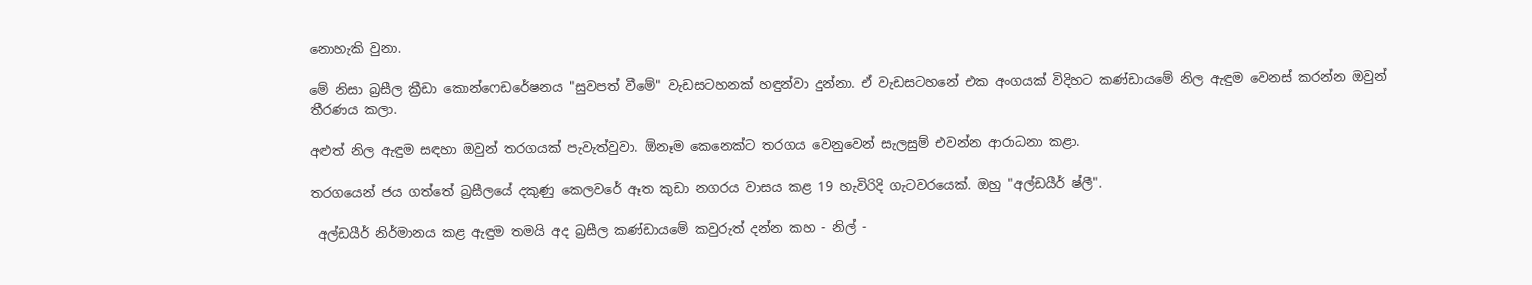නොහැකි වුනා.

මේ නිසා බ්‍රසීල ක්‍රීඩා කොන්ෆෙඩරේෂනය "සුවපත් වීමේ" වැඩසටහනක් හඳුන්වා දුන්නා. ඒ වැඩසටහනේ එක අංගයක් විදිහට කණ්ඩායමේ නිල ඇඳුම වෙනස් කරන්න ඔවුන් තීරණය කලා.

අළුත් නිල ඇඳුම සඳහා ඔවුන් තරගයක් පැවැත්වුවා. ඕනෑම කෙනෙක්ට තරගය වෙනුවෙන් සැලසුම් එවන්න ආරාධනා කළා.

තරගයෙන් ජය ගත්තේ බ්‍රසීලයේ දකුණු කෙලවරේ ඈත කුඩා නගරය වාසය කළ 19 හැවිරිදි ගැටවරයෙක්. ඔහු "අල්ඩයීර් ෂ්ලී".

 අල්ඩයීර් නිර්මානය කළ ඇඳුම තමයි අද බ්‍රසීල කණ්ඩායමේ කවුරුත් දන්න කහ - නිල් -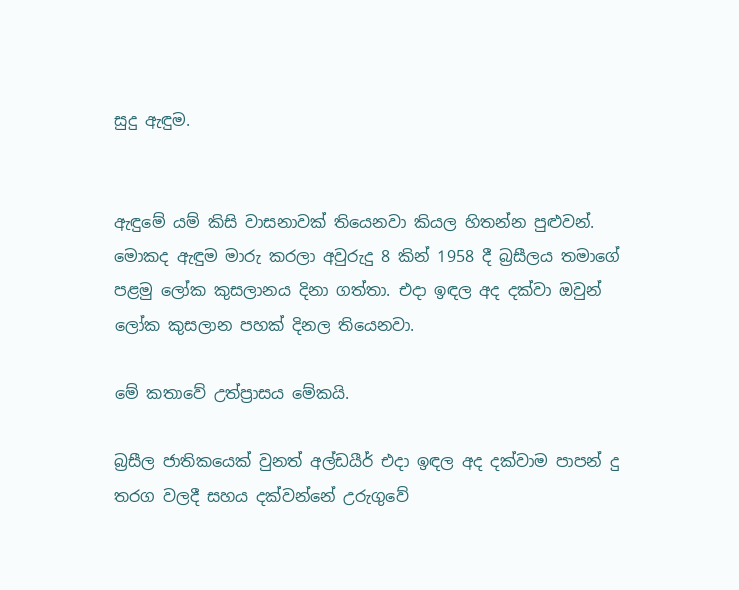සුදු ඇඳුම.


ඇඳුමේ යම් කිසි වාසනාවක් තියෙනවා කියල හිතන්න පුළුවන්. මොකද ඇඳුම මාරු කරලා අවුරුදු 8 කින් 1958 දී බ්‍රසීලය තමාගේ පළමු ලෝක කුසලානය දිනා ගත්තා. එදා ඉඳල අද දක්වා ඔවුන් ලෝක කුසලාන පහක් දිනල තියෙනවා.

මේ කතාවේ උත්ප්‍රාසය මේකයි.

බ්‍රසීල ජාතිකයෙක් වුනත් අල්ඩයීර් එදා ඉඳල අද දක්වාම පාපන් දු තරග වලදී සහය දක්වන්නේ උරුගුවේ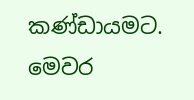කණ්ඩායමට. මෙවර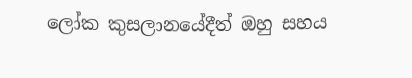ලෝක කුසලානයේදීත් ඔහු සහය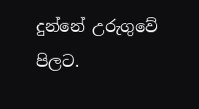දුන්නේ උරුගුවේ පිලට.